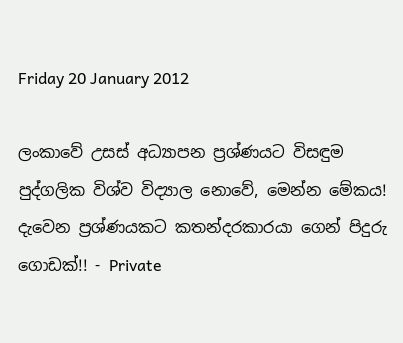Friday 20 January 2012

ලංකාවේ උසස් අධ්‍යාපන ප්‍රශ්ණයට විසඳුම පුද්ගලික විශ්ව විද්‍යාල නොවේ, මෙන්න මේකය! දැවෙන ප්‍රශ්ණයකට කතන්දරකාරයා ගෙන් පිදුරු ගොඩක්!! - Private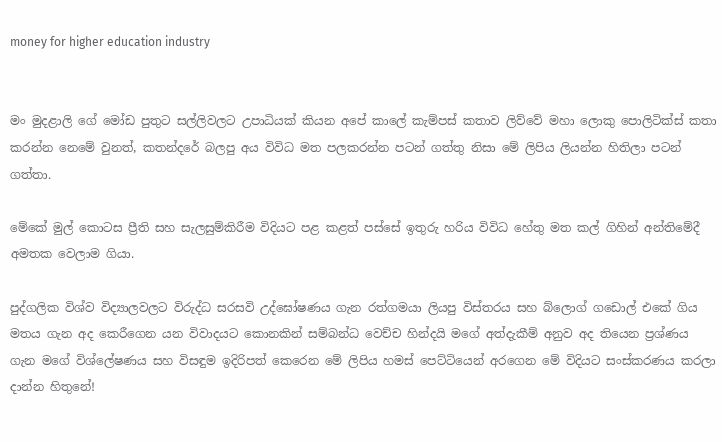money for higher education industry


මං මුදළාලි ගේ මෝඩ පුතුට සල්ලිවලට උපාධියක් කියන අපේ කාලේ කැම්පස් කතාව ලිව්වේ මහා ලොකු පොලිටික්ස් කතා කරන්න නෙමේ වුනත්, කතන්දරේ බලපු අය විවිධ මත පලකරන්න පටන් ගත්තු නිසා මේ ලිපිය ලියන්න හිතිලා පටන් ගත්තා.

මේකේ මුල් කොටස ප්‍රීති සහ සැලසුම්කිරීම විදියට පළ කළත් පස්සේ ඉතුරු හරිය විවිධ හේතු මත කල් ගිහින් අන්තිමේදී අමතක වෙලාම ගියා.

පුද්ගලික විශ්ව විද්‍යාලවලට විරුද්ධ සරසවි උද්ඝෝෂණය ගැන රත්ගමයා ලියපු විස්තරය සහ බ්ලොග් ගඩොල් එකේ ගිය මතය ගැන අද කෙරීගෙන යන විවාදයට කොනකින් සම්බන්ධ වෙච්ච හින්දයි මගේ අත්දැකීම් අනුව අද තියෙන ප්‍රශ්ණය ගැන මගේ විශ්ලේෂණය සහ විසඳුම ඉදිරිපත් කෙරෙන මේ ලිපිය හමස් පෙට්ටියෙන් අරගෙන මේ විදියට සංස්කරණය කරලා දාන්න හිතුනේ!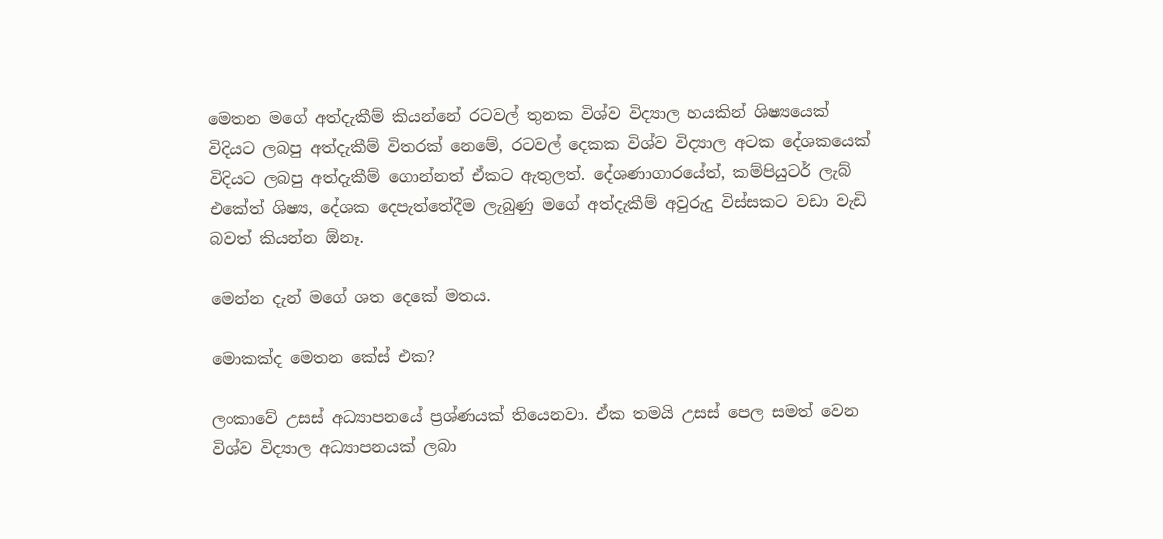මෙතන මගේ අත්දැකීම් කියන්නේ රටවල් තුනක විශ්ව විද්‍යාල හයකින් ශිෂ්‍යයෙක් විදියට ලබපු අත්දැකීම් විතරක් නෙමේ, රටවල් දෙකක විශ්ව විද්‍යාල අටක දේශකයෙක් විදියට ලබපු අත්දැකීම් ගොන්නත් ඒකට ඇතුලත්. දේශණාගාරයේත්, කම්පියුටර් ලැබ් එකේත් ශිෂ්‍ය, දේශක දෙපැත්තේදීම ලැබුණු මගේ අත්දැකීම් අවුරුදු විස්සකට වඩා වැඩි බවත් කියන්න ඕනෑ.

මෙන්න දැන් මගේ ශත දෙකේ මතය.

මොකක්ද මෙතන කේස් එක?

ලංකාවේ උසස් අධ්‍යාපනයේ ප්‍රශ්ණයක් තියෙනවා. ඒක තමයි උසස් පෙල සමත් වෙන විශ්ව විද්‍යාල අධ්‍යාපනයක් ලබා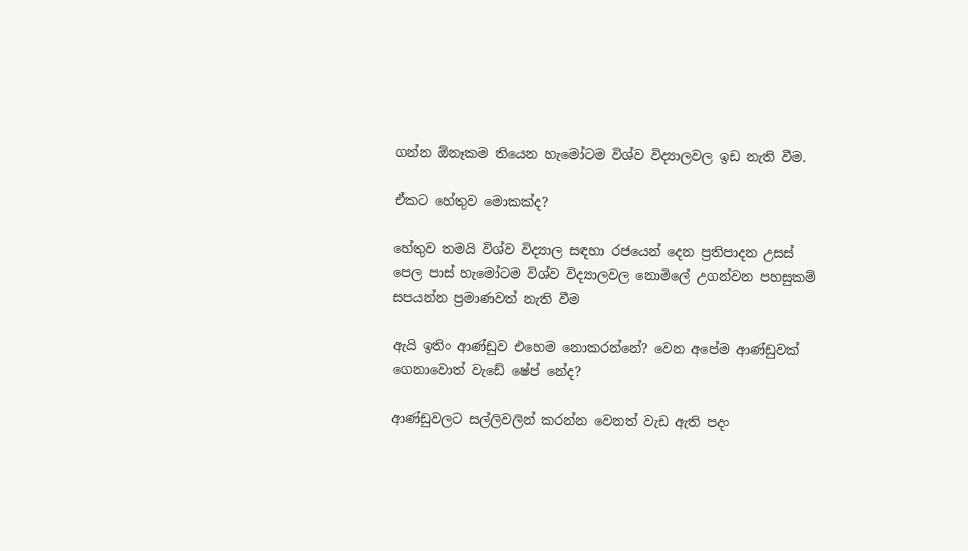ගන්න ඕනෑකම තියෙන හැමෝටම විශ්ව විද්‍යාලවල ඉඩ නැති වීම.

ඒකට හේතුව මොකක්ද?

හේතුව තමයි විශ්ව විද්‍යාල සඳහා රජයෙන් දෙන ප්‍රතිපාදන උසස් පෙල පාස් හැමෝටම විශ්ව විද්‍යාලවල නොමිලේ උගන්වන පහසුකම් සපයන්න ප්‍රමාණවත් නැති වීම

ඇයි ඉතිං ආණ්ඩුව එහෙම නොකරන්නේ? වෙන අපේම ආණ්ඩුවක් ගෙනාවොත් වැඩේ ෂේප් නේද?

ආණ්ඩුවලට සල්ලිවලින් කරන්න වෙනත් වැඩ ඇති පදං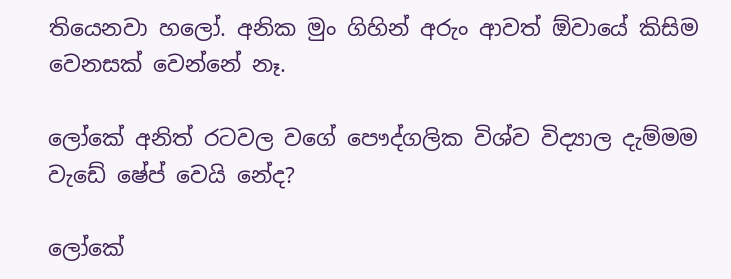තියෙනවා හලෝ. අනික මුං ගිහින් අරුං ආවත් ඕවායේ කිසිම වෙනසක් වෙන්නේ නෑ.

ලෝකේ අනිත් රටවල වගේ පෞද්ගලික විශ්ව විද්‍යාල දැම්මම වැඩේ ෂේප් වෙයි නේද?

ලෝකේ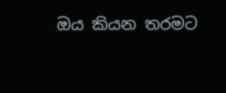ඔය කියන තරමට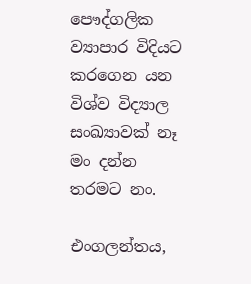පෞද්ගලික ව්‍යාපාර විදියට කරගෙන යන විශ්ව විද්‍යාල සංඛ්‍යාවක් නෑ මං දන්න තරමට නං.

එංගලන්තය,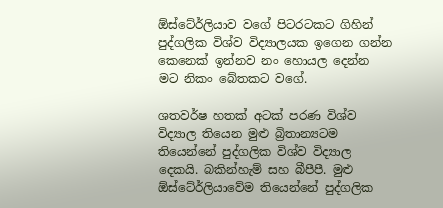ඕස්ටේ‍ර්ලියාව වගේ පිටරටකට ගිහින් පුද්ගලික විශ්ව විද්‍යාලයක ඉගෙන ගන්න කෙනෙක් ඉන්නව නං හොයල දෙන්න මට නිකං බේතකට වගේ.

ශතවර්ෂ හතක් අටක් පරණ විශ්ව විද්‍යාල තියෙන මුළු බ්‍රිතාන්‍යටම තියෙන්නේ පුද්ගලික විශ්ව විද්‍යාල දෙකයි. බකින්හැම් සහ බීපීපී. මුළු ඕස්ටේ‍ර්ලියාවේම තියෙන්නේ පුද්ගලික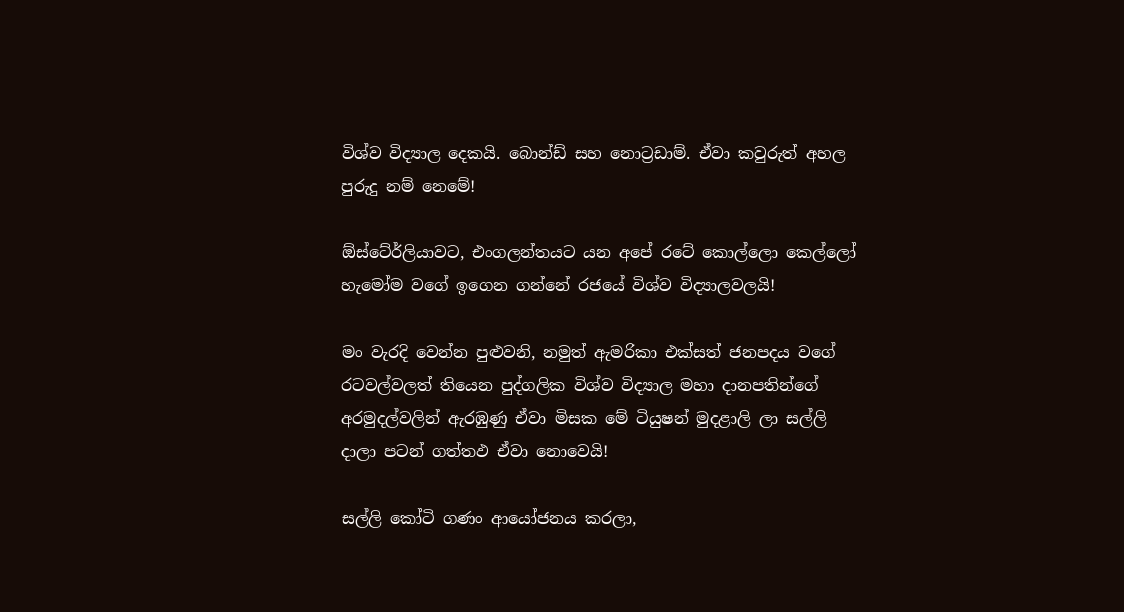විශ්ව විද්‍යාල දෙකයි. බොන්ඩ් සහ නොට්‍රඩාම්. ඒවා කවුරුත් අහල පුරුදු නම් නෙමේ!

ඕස්ටේ‍ර්ලියාවට, එංගලන්තයට යන අපේ රටේ කොල්ලො කෙල්ලෝ හැමෝම වගේ ඉගෙන ගන්නේ රජයේ විශ්ව විද්‍යාලවලයි!

මං වැරදි වෙන්න පුළුවනි, නමුත් ඇමරිකා එක්සත් ජනපදය වගේ රටවල්වලත් තියෙන පුද්ගලික විශ්ව විද්‍යාල මහා දානපතින්ගේ අරමුදල්වලින් ඇරඹුණු ඒවා මිසක මේ ටියුෂන් මුදළාලි ලා සල්ලි දාලා පටන් ගත්තඵ ඒවා නොවෙයි!

සල්ලි කෝටි ගණං ආයෝජනය කරලා,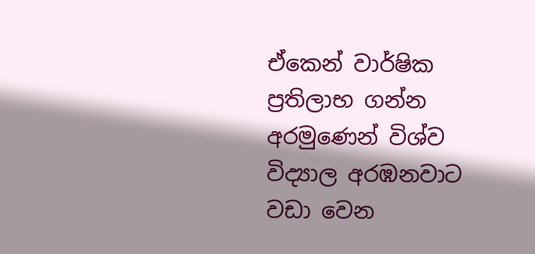ඒකෙන් වාර්ෂික ප්‍රතිලාභ ගන්න අරමුණෙන් විශ්ව විද්‍යාල අරඹනවාට වඩා වෙන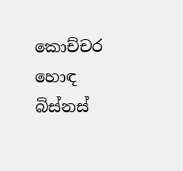කොච්චර හොඳ බිස්නස්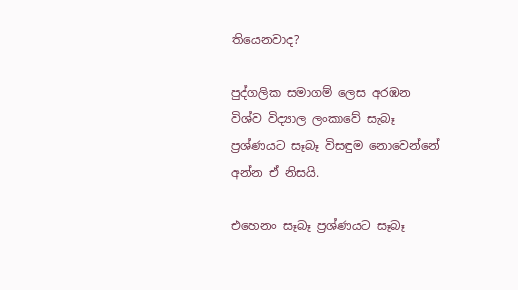තියෙනවාද?

පුද්ගලික සමාගම් ලෙස අරඹන විශ්ව විද්‍යාල ලංකාවේ සැබෑ ප්‍රශ්ණයට සෑබෑ විසඳුම නොවෙන්නේ අන්න ඒ නිසයි.

එහෙනං සෑබෑ ප්‍රශ්ණයට සෑබෑ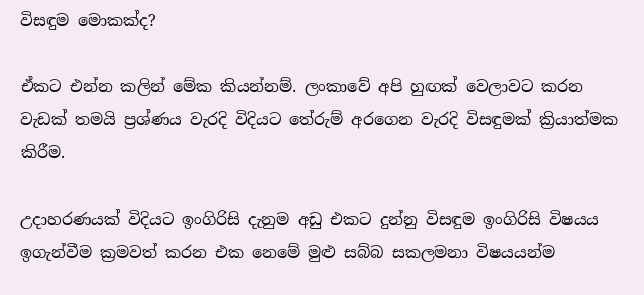විසඳුම මොකක්ද?

ඒකට එන්න කලින් මේක කියන්නම්. ලංකාවේ අපි හුඟක් වෙලාවට කරන වැඩක් තමයි ප්‍රශ්ණය වැරදි විදියට තේරුම් අරගෙන වැරදි විසඳුමක් ක්‍රියාත්මක කිරීම.

උදාහරණයක් විදියට ඉංගිරිසි දැනුම අඩු එකට දුන්නු විසඳුම ඉංගිරිසි විෂයය ඉගැන්වීම ක්‍රමවත් කරන එක නෙමේ මුළු සබ්බ සකලමනා විෂයයන්ම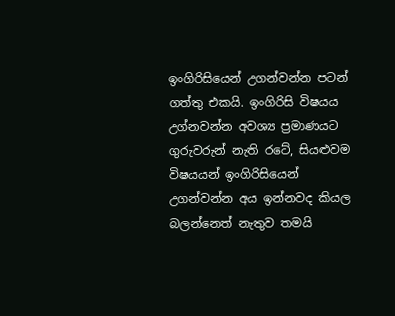ඉංගිරිසියෙන් උගන්වන්න පටන් ගත්තු එකයි. ඉංගිරිසි විෂයය උග්නවන්න අවශ්‍ය ප්‍රමාණයට ගුරුවරුන් නැති රටේ, සියළුවම විෂයයන් ඉංගිරිසියෙන් උගන්වන්න අය ඉන්නවද කියල බලන්නෙත් නැතුව තමයි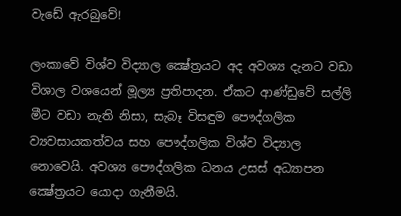වැඩේ ඇරබුවේ!

ලංකාවේ විශ්ව විද්‍යාල ක්‍ෂේත්‍රයට අද අවශ්‍ය දැනට වඩා විශාල වශයෙන් මූල්‍ය ප්‍රතිපාදන. ඒකට ආණ්ඩුවේ සල්ලි මීට වඩා නැති නිසා, සැබෑ විසඳුම පෞද්ගලික ව්‍යවසායකත්වය සහ පෞද්ගලික විශ්ව විද්‍යාල නොවෙයි. අවශ්‍ය පෞද්ගලික ධනය උසස් අධ්‍යාපන ක්‍ෂේත්‍රයට යොදා ගැනීමයි.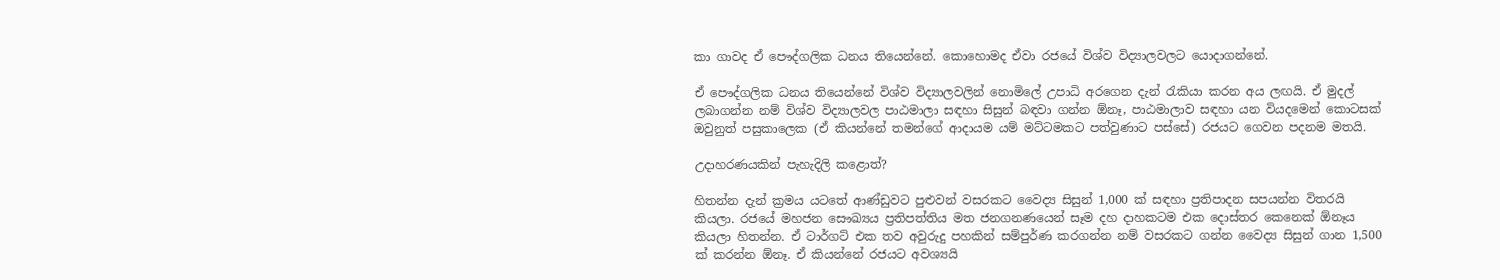කා ගාවද ඒ පෞද්ගලික ධනය තියෙන්නේ. කොහොමද ඒවා රජයේ විශ්ව විද්‍යාලවලට යොදාගන්නේ.

ඒ පෞද්ගලික ධනය තියෙන්නේ විශ්ව විද්‍යාලවලින් නොමිලේ උපාධි අරගෙන දැන් රැකියා කරන අය ලඟයි. ඒ මුදල් ලබාගන්න නම් විශ්ව විද්‍යාලවල පාඨමාලා සඳහා සිසුන් බඳවා ගන්න ඕනෑ, පාඨමාලාව සඳහා යන වියදමෙන් කොටසක් ඔවුනුත් පසුකාලෙක (ඒ කියන්නේ තමන්ගේ ආදායම යම් මට්ටමකට පත්වුණාට පස්සේ) රජයට ගෙවන පදනම මතයි.

උදාහරණයකින් පැහැදිලි කළොත්?

හිතන්න දැන් ක්‍රමය යටතේ ආණ්ඩුවට පුළුවන් වසරකට වෛද්‍ය සිසුන් 1,000 ක් සඳහා ප්‍රතිපාදන සපයන්න විතරයි කියලා. රජයේ මහජන සෞඛ්‍යය ප්‍රතිපත්තිය මත ජනගනණයෙන් සෑම දහ දාහකටම එක දොස්තර කෙනෙක් ඕනෑය කියලා හිතන්න. ඒ ටාර්ගට් එක තව අවුරුදු පහකින් සම්පුර්ණ කරගන්න නම් වසරකට ගන්න වෛද්‍ය සිසුන් ගාන 1,500 ක් කරන්න ඕනෑ. ඒ කියන්නේ රජයට අවශ්‍යයි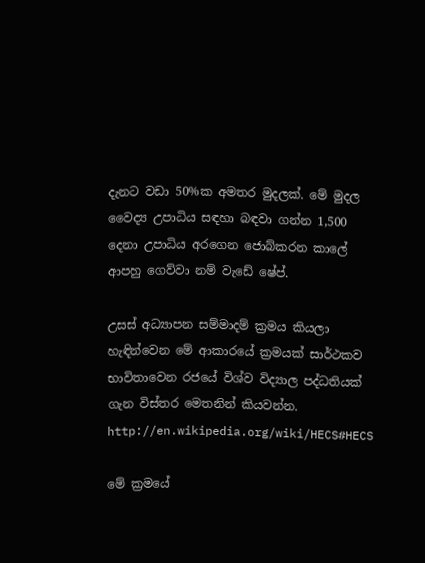දැනට වඩා 50%ක අමතර මුදලක්. මේ මුදල වෛද්‍ය උපාධිය සඳහා බඳවා ගන්න 1,500 දෙනා උපාධිය අරගෙන ජොබ්කරන කාලේ ආපහු ගෙව්වා නම් වැඩේ ෂේප්.

උසස් අධ්‍යාපන සම්මාදම් ක්‍රමය කියලා හැඳින්වෙන මේ ආකාරයේ ක්‍රමයක් සාර්ථකව භාවිතාවෙන රජයේ විශ්ව විද්‍යාල පද්ධතියක් ගැන විස්තර මෙතනින් කියවන්න.
http://en.wikipedia.org/wiki/HECS#HECS

මේ ක්‍රමයේ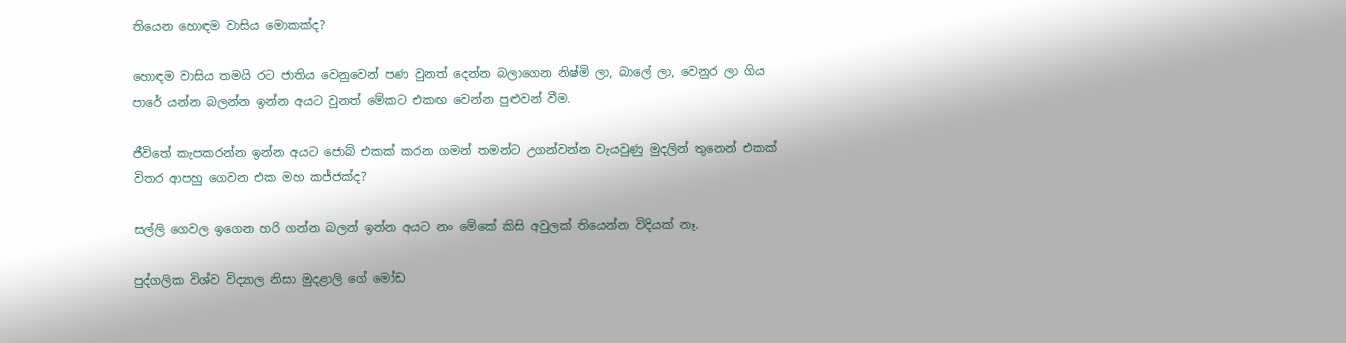තියෙන හොඳම වාසිය මොකක්ද?

හොඳම වාසිය තමයි රට ජාතිය වෙනුවෙන් පණ වුනත් දෙන්න බලාගෙන නිෂ්මි ලා, බාලේ ලා, වෙනුර ලා ගිය පාරේ යන්න බලන්න ඉන්න අයට වුනත් මේකට එකඟ වෙන්න පුළුවන් වීම.

ජීවිතේ කැපකරන්න ඉන්න අයට ජොබ් එකක් කරන ගමන් තමන්ට උගන්වන්න වැයවුණු මුදලින් තුනෙන් එකක් විතර ආපහු ගෙවන එක මහ කජ්ජක්ද?

සල්ලි ගෙවල ඉගෙන හරි ගන්න බලන් ඉන්න අයට නං මේකේ කිසි අවුලක් තියෙන්න විදියක් නෑ.

පුද්ගලික විශ්ව විද්‍යාල නිසා මුදළාලි ගේ මෝඩ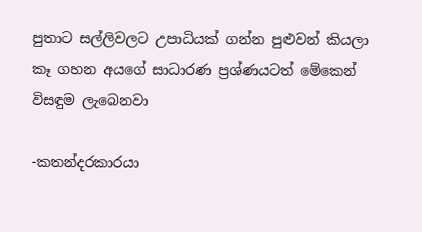පුතාට සල්ලිවලට උපාධියක් ගන්න පුළුවන් කියලා කෑ ගහන අයගේ සාධාරණ ප්‍රශ්ණයටත් මේකෙන් විසඳුම ලැබෙනවා

-කතන්දරකාරයා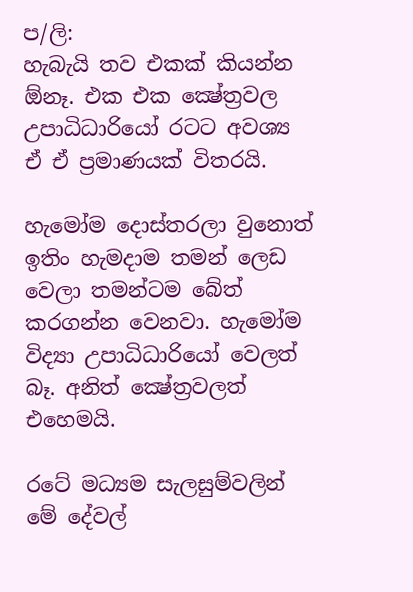ප/ලි:
හැබැයි තව එකක් කියන්න ඕනෑ. එක එක ක්‍ෂේත්‍රවල උපාධිධාරියෝ රටට අවශ්‍ය ඒ ඒ ප්‍රමාණයක් විතරයි.

හැමෝම දොස්තරලා වුනොත් ඉතිං හැමදාම තමන් ලෙඩ වෙලා තමන්ටම බේත් කරගන්න වෙනවා. හැමෝම විද්‍යා උපාධිධාරියෝ වෙලත් බෑ. අනිත් ක්‍ෂේත්‍රවලත් එහෙමයි.

රටේ මධ්‍යම සැලසුම්වලින් මේ දේවල්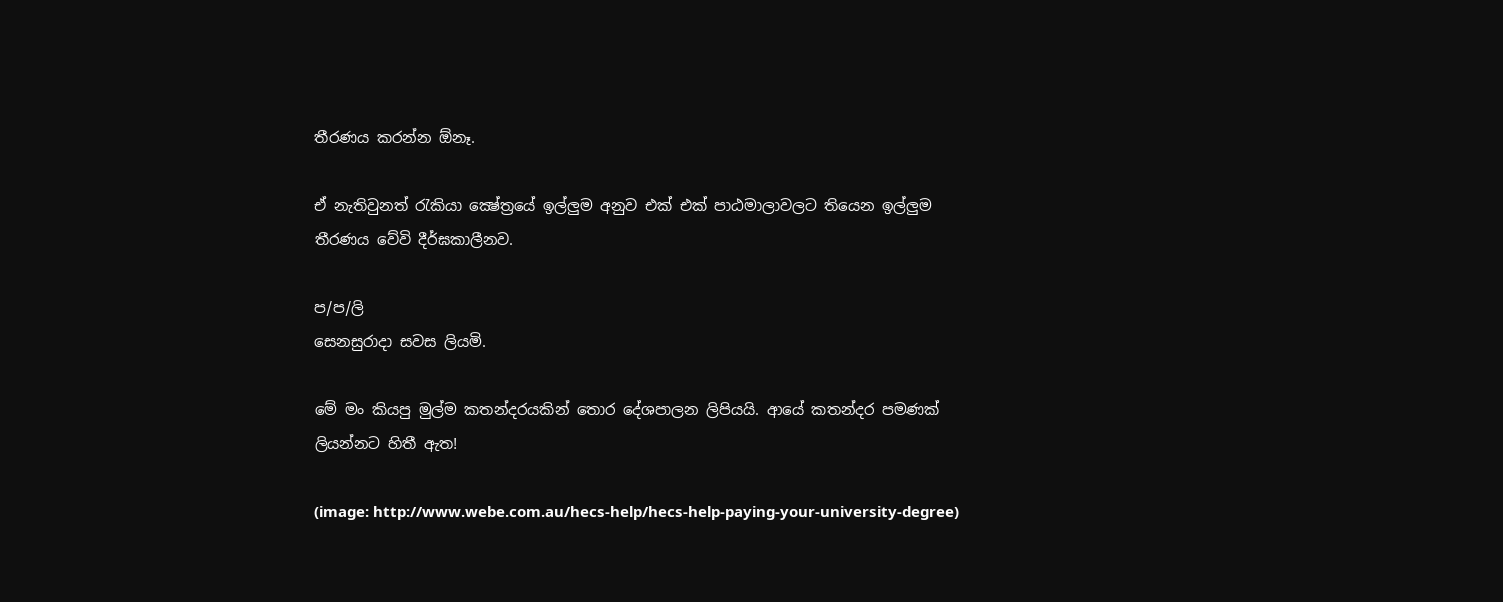තීරණය කරන්න ඕනෑ.

ඒ නැතිවුනත් රැකියා ක්‍ෂේත්‍රයේ ඉල්ලුම අනුව එක් එක් පාඨමාලාවලට තියෙන ඉල්ලුම තීරණය වේවි දීර්ඝකාලීනව.

ප/ප/ලි
සෙනසුරාදා සවස ලියමි.

මේ මං කියපු මුල්ම කතන්දරයකින් තොර දේශපාලන ලිපියයි. ආයේ කතන්දර පමණක් ලියන්නට හිතී ඇත!

(image: http://www.webe.com.au/hecs-help/hecs-help-paying-your-university-degree)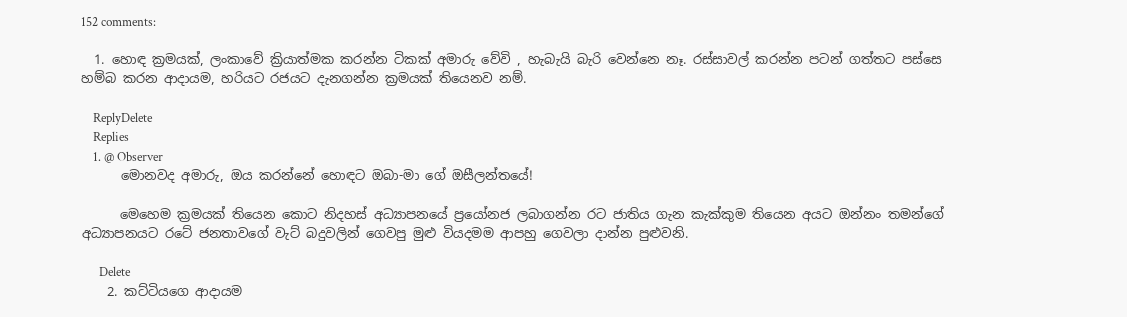152 comments:

  1. හොඳ ක්‍රමයක්, ලංකාවේ ක්‍රියාත්මක කරන්න ටිකක් අමාරු වේවි , හැබැයි බැරි වෙන්නෙ නෑ. රස්සාවල් කරන්න පටන් ගත්තට පස්සෙ හම්බ කරන ආදායම, හරියට රජයට දැනගන්න ක්‍රමයක් තියෙනව නම්.

    ReplyDelete
    Replies
    1. @ Observer
      මොනවද අමාරු, ඔය කරන්නේ හොඳට ඔබා-මා ගේ ඔසීලන්තයේ!

      මෙහෙම ක්‍රමයක් තියෙන කොට නිදහස් අධ්‍යාපනයේ ප්‍රයෝනජ ලබාගන්න රට ජාතිය ගැන කැක්කුම තියෙන අයට ඔන්නං තමන්ගේ අධ්‍යාපනයට රටේ ජනතාවගේ වැට් බදුවලින් ගෙවපු මුළු වියදමම ආපහු ගෙවලා දාන්න පුළුවනි.

      Delete
    2. කට්ටියගෙ ආදායම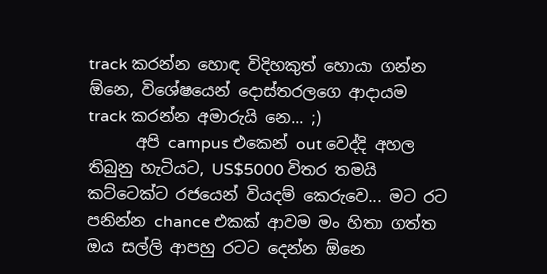track කරන්න හොඳ විදිහකුත් හොයා ගන්න ඕනෙ, විශේෂයෙන් දොස්තරලගෙ ආදායම track කරන්න අමාරුයි නෙ... ;)
      අපි campus එකෙන් out වෙද්දි අහල තිබුනු හැටියට, US$5000 විතර තමයි කට්ටෙක්ට රජයෙන් වියදම් කෙරුවෙ... මට රට පනින්න chance එකක් ආවම මං හිතා ගත්ත ඔය සල්ලි ආපහු රටට දෙන්න ඕනෙ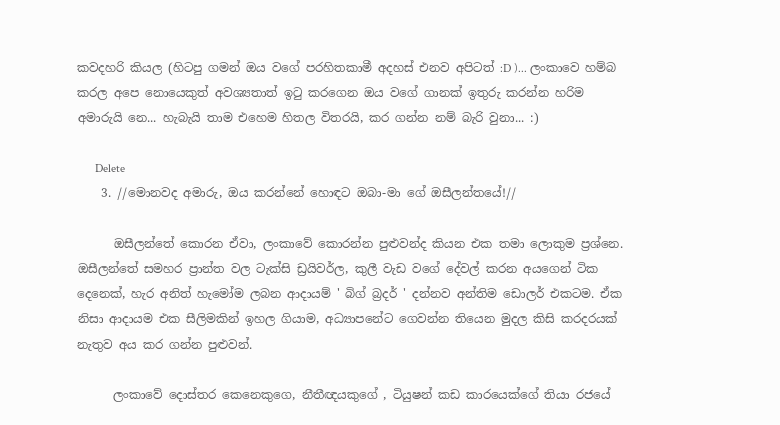කවදහරි කියල (හිටපු ගමන් ඔය වගේ පරහිතකාමී අදහස් එනව අපිටත් :D )... ලංකාවෙ හම්බ කරල අපෙ නොයෙකුත් අවශ්‍යතාත් ඉටු කරගෙන ඔය වගේ ගානක් ඉතුරු කරන්න හරිම අමාරුයි නෙ... හැබැයි තාම එහෙම හිතල විතරයි, කර ගන්න නම් බැරි වුනා... :)

      Delete
    3. //මොනවද අමාරු, ඔය කරන්නේ හොඳට ඔබා-මා ගේ ඔසීලන්තයේ!//

      ඔසීලන්තේ කොරන ඒවා, ලංකාවේ කොරන්න පුළුවන්ද කියන එක තමා ලොකුම ප්‍රශ්නෙ. ඔසීලන්තේ සමහර ප්‍රාන්ත වල ටැක්සි ඩ්‍රයිවර්ල, කුලී වැඩ වගේ දේවල් කරන අයගෙන් ටික දෙනෙක්, හැර අනිත් හැමෝම ලබන ආදායම් ' බිග් බ්‍රදර් ' දන්නව අන්තිම ඩොලර් එකටම. ඒක නිසා ආදායම එක සීලිමකින් ඉහල ගියාම, අධ්‍යාපනේට ගෙවන්න තියෙන මුදල කිසි කරදරයක් නැතුව අය කර ගන්න පුළුවන්.

      ලංකාවේ දොස්තර කෙනෙකුගෙ, නීතීඥයකුගේ , ටියුෂන් කඩ කාරයෙක්ගේ තියා රජයේ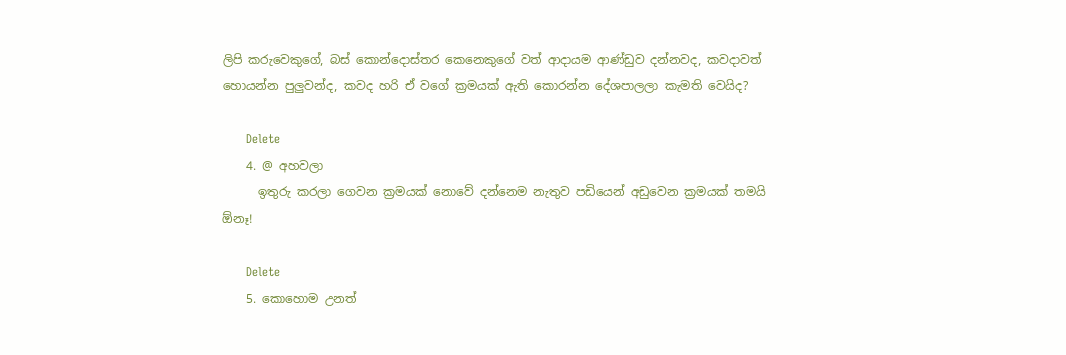ලිපි කරුවෙකුගේ, බස් කොන්දොස්තර කෙනෙකුගේ වත් ආදායම ආණ්ඩුව දන්නවද, කවදාවත් හොයන්න පුලුවන්ද, කවද හරි ඒ වගේ ක්‍රමයක් ඇති කොරන්න දේශපාලලා කැමති වෙයිද?

      Delete
    4. @ අහවලා
      ඉතුරු කරලා ගෙවන ක්‍රමයක් නොවේ දන්නෙම නැතුව පඩියෙන් අඩුවෙන ක්‍රමයක් තමයි ඕනෑ!

      Delete
    5. කොහොම උනත්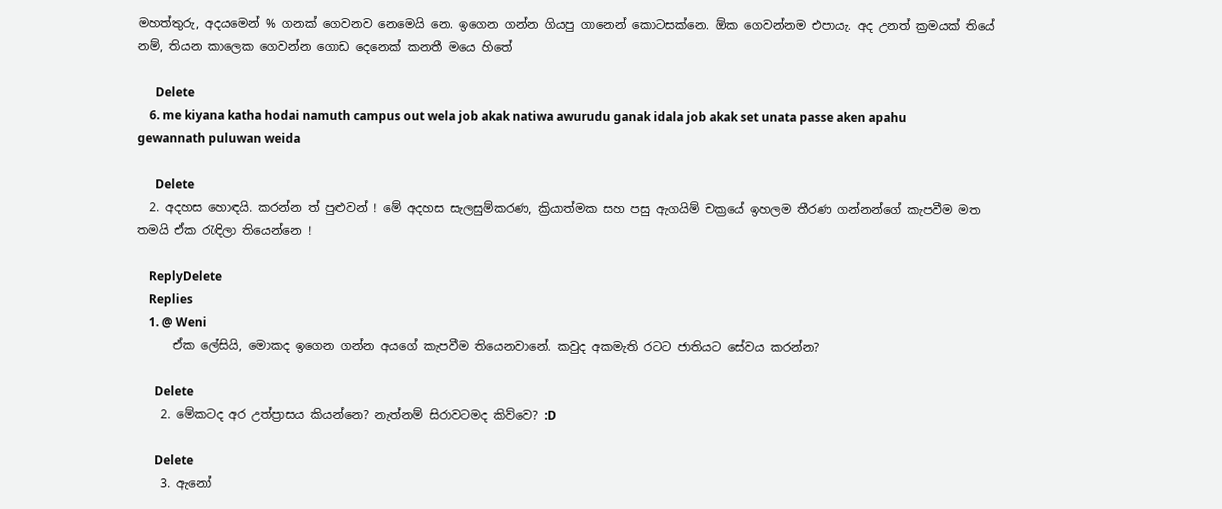මහත්තුරු, අදයමෙන් % ගනක් ගෙවනව නෙමෙයි නෙ. ඉගෙන ගන්න ගියපු ගානෙන් කොටසක්නෙ. ඕක ගෙවන්නම එපායැ. අද උනත් ක්‍රමයක් තියේ නම්, තියන කාලෙක ගෙවන්න ගොඩ දෙනෙක් කනතී මයෙ හිතේ

      Delete
    6. me kiyana katha hodai namuth campus out wela job akak natiwa awurudu ganak idala job akak set unata passe aken apahu gewannath puluwan weida

      Delete
  2. අදහස හොඳයි. කරන්න ත් පුළුවන් ! මේ අදහස සැලසුම්කරණ, ක්‍රියාත්මක සහ පසු ඇගයිම් චක්‍රයේ ඉහලම තීරණ ගන්නන්ගේ කැපවීම මත තමයි ඒක රැඳිලා තියෙන්නෙ !

    ReplyDelete
    Replies
    1. @ Weni
      ඒක ලේසියි, මොකද ඉගෙන ගන්න අයගේ කැපවීම තියෙනවානේ. කවුද අකමැති රටට ජාතියට සේවය කරන්න?

      Delete
    2. මේකටද අර උත්ප්‍රාසය කියන්නෙ? නැත්නම් සිරාවටමද කිව්වෙ? :D

      Delete
    3. ඇනෝ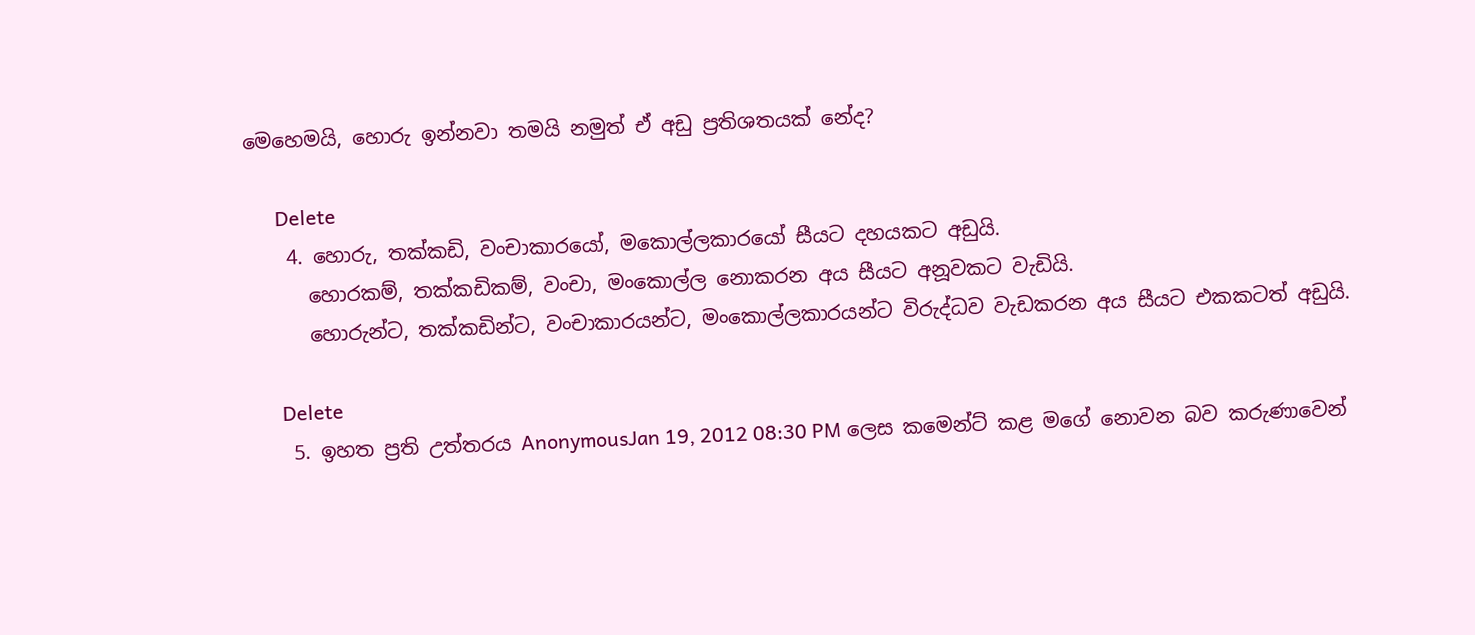මෙහෙමයි, හොරු ඉන්නවා තමයි නමුත් ඒ අඩු ප්‍රතිශතයක් නේද?

      Delete
    4. හොරු, තක්කඩි, වංචාකාරයෝ, මකොල්ලකාරයෝ සීයට දහයකට අඩුයි.
      හොරකම්, තක්කඩිකම්, වංචා, මංකොල්ල නොකරන අය සීයට අනූවකට වැඩියි.
      හොරුන්ට, තක්කඩින්ට, වංචාකාරයන්ට, මංකොල්ලකාරයන්ට විරුද්ධව වැඩකරන අය සීයට එකකටත් අඩුයි.

      Delete
    5. ඉහත ප්‍රති උත්තරය AnonymousJan 19, 2012 08:30 PM ලෙස කමෙන්ට් කළ මගේ නොවන බව කරුණාවෙන්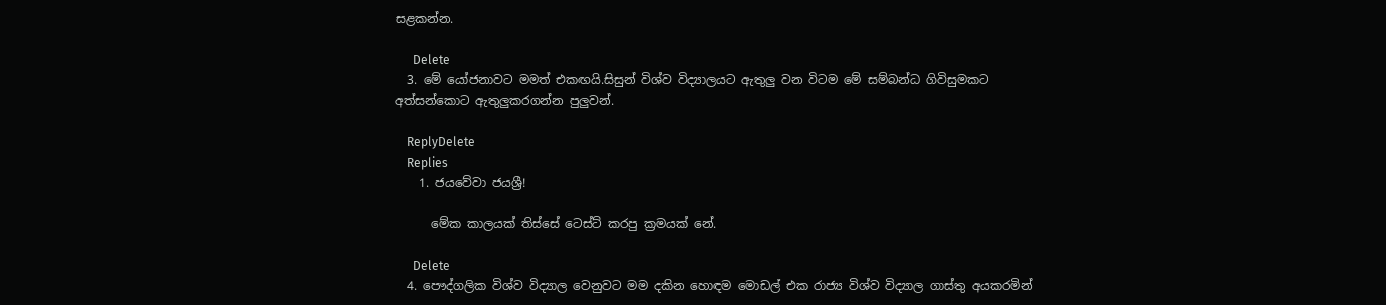සළකන්න.

      Delete
  3. මේ යෝජනාවට මමත් එකඟයි.සිසුන් විශ්ව විද්‍යාලයට ඇතුලු වන විටම මේ සම්බන්ධ ගිවිසුමකට අත්සන්කොට ඇතුලුකරගන්න පුලුවන්.

    ReplyDelete
    Replies
    1. ජයවේවා ජයශ්‍රී!

      මේක කාලයක් තිස්සේ ටෙස්ට් කරපු ක්‍රමයක් නේ.

      Delete
  4. පෞද්ගලික විශ්ව විද්‍යාල වෙනුවට මම දකින හොඳම මොඩල් එක රාජ්‍ය විශ්ව විද්‍යාල ගාස්තු අයකරමින්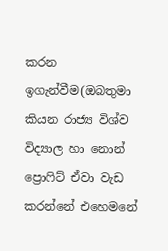කරන ඉගැන්වීම(ඔබතුමා කියන රාජ්‍ය විශ්ව විද්‍යාල හා නොන් ප්‍රොෆිට් ඒවා වැඩ කරන්නේ එහෙමනේ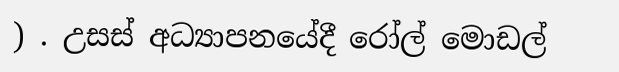) . උසස් අධ්‍යාපනයේදී රෝල් මොඩල්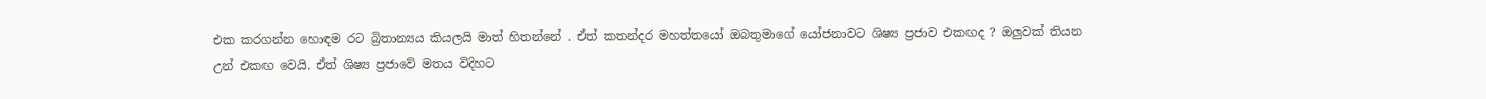එක කරගන්න හොඳම රට බ්‍රිතාන්‍යය කියලයි මාත් හිතන්නේ . ඒත් කතන්දර මහත්තයෝ ඔබතුමාගේ යෝජනාවට ශිෂ්‍ය ප්‍රජාව එකඟද ? ඔලුවක් තියන උන් එකඟ වෙයි. ඒත් ශිෂ්‍ය ප්‍රජාවේ මතය විදිහට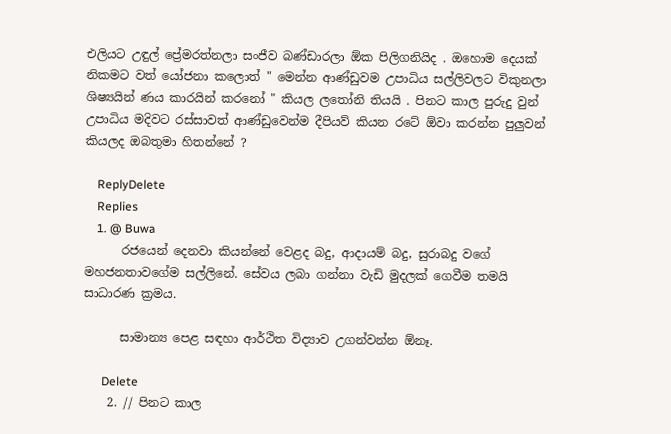එලියට උඳුල් ප්‍රේමරත්නලා සංජීව බණ්ඩාරලා ඕක පිලිගනියිද . ඔහොම දෙයක් නිකමට වත් යෝජනා කලොත් " මෙන්න ආණ්ඩුවම උපාධිය සල්ලිවලට විකුනලා ශිෂ්‍යයින් ණය කාරයින් කරනෝ " කියල ලතෝනි තියයි . පිනට කාල පුරුදු වුන් උපාධිය මදිවට රස්සාවත් ආණ්ඩුවෙන්ම දීපියව් කියන රටේ ඕවා කරන්න පුලුවන් කියලද ඔබතුමා හිතන්නේ ?

    ReplyDelete
    Replies
    1. @ Buwa
      රජයෙන් දෙනවා කියන්නේ වෙළද බදු, ආදායම් බදු, සුරාබදු වගේ මහජනතාවගේම සල්ලිනේ. සේවය ලබා ගන්නා වැඩි මුදලක් ගෙවීම තමයි සාධාරණ ක්‍රමය.

      සාමාන්‍ය පෙළ සඳහා ආර්ථිත විද්‍යාව උගන්වන්න ඕනෑ.

      Delete
    2. // පිනට කාල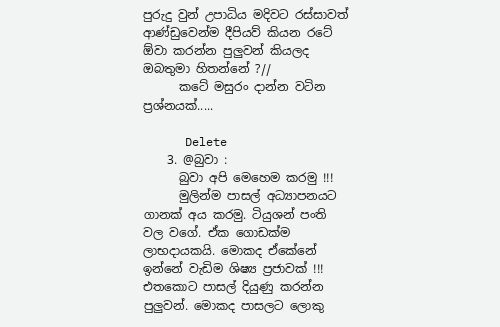පුරුදු වුන් උපාධිය මදිවට රස්සාවත් ආණ්ඩුවෙන්ම දීපියව් කියන රටේ ඕවා කරන්න පුලුවන් කියලද ඔබතුමා හිතන්නේ ?//
      කටේ මසුරං දාන්න වටින ප්‍රශ්නයක්.....

      Delete
    3. @බුවා :
      බුවා අපි මෙහෙම කරමු !!!
      මුලින්ම පාසල් අධ්‍යාපනයට ගානක් අය කරමු. ටියුශන් පංති වල වගේ. ඒක ගොඩක්ම ලාභදායකයි. මොකද ඒකේනේ ඉන්නේ වැඩිම ශි‍ෂ්‍ය ප්‍රජාවක් !!! එතකොට පාසල් දියුණු කරන්න පුලුවන්. මොකද පාසලට ලොකු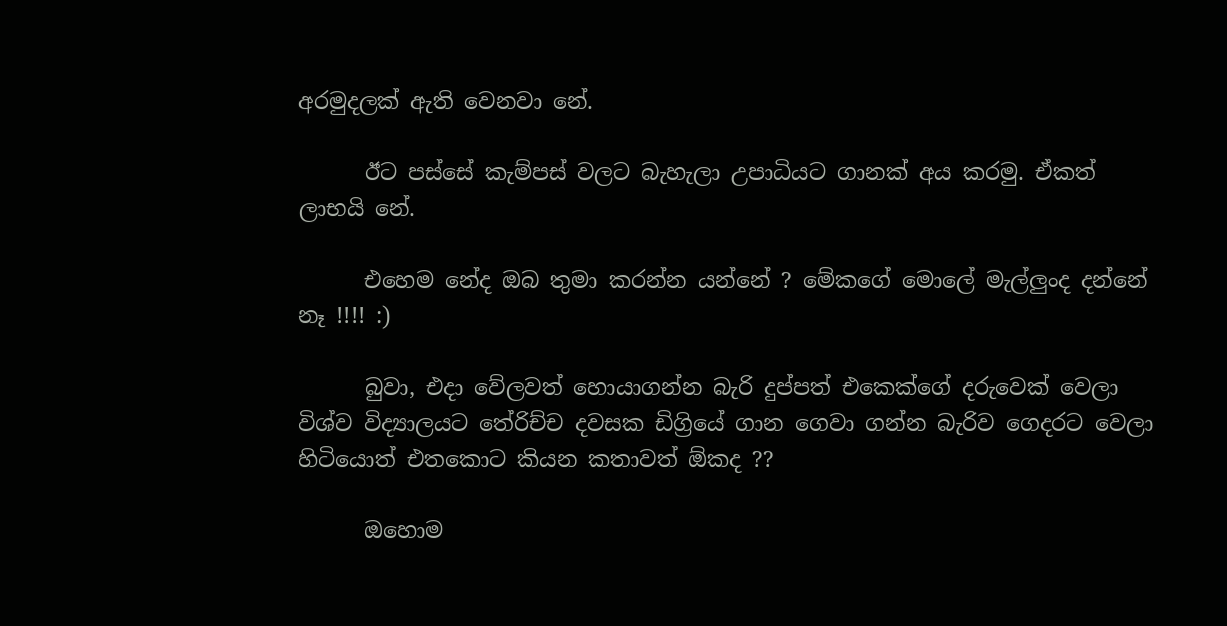අරමුදලක් ඇති වෙනවා නේ.

      ඊට පස්සේ කැම්පස් වලට බැහැලා උපාධියට ගානක් අය කරමු. ඒකත් ලාභයි නේ.

      එහෙම නේද ඔබ තුමා කරන්න යන්නේ ? මේකගේ මොලේ මැල්ලුංද දන්නේ නෑ !!!! :)

      බුවා, එදා වේලවත් හොයාගන්න බැරි දුප්පත් එකෙක්ගේ දරුවෙක් වෙලා විශ්ව විද්‍යාලයට තේරිච්ච දවසක ඩිග්‍රියේ ගාන ගෙවා ගන්න බැරිව ගෙදරට වෙලා හිටියොත් එතකොට කියන කතාවත් ඕකද ??

      ඔහොම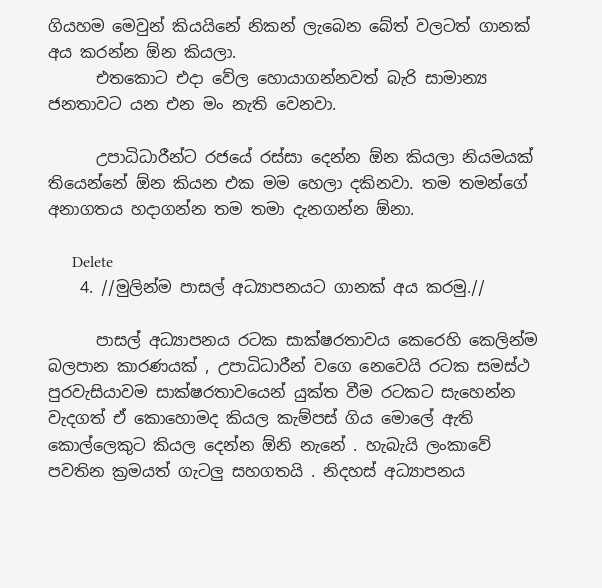ගියහම මෙවුන් කියයිනේ නිකන් ලැබෙන බේත් වලටත් ගානක් අය කරන්න ඕන කියලා.
      එතකොට එදා වේල හොයාගන්නවත් බැරි සාමාන්‍ය ජනතාවට යන එන මං නැති වෙනවා.

      උපාධිධාරීන්ට රජයේ රස්සා දෙන්න ඕන කියලා නියමයක් තියෙන්නේ ඕන කියන එක මම හෙලා දකිනවා. තම තමන්ගේ අනාගතය හදාගන්න තම තමා දැනගන්න ඕනා.

      Delete
    4. //මුලින්ම පාසල් අධ්‍යාපනයට ගානක් අය කරමු.//

      පාසල් අධ්‍යාපනය රටක සාක්ෂරතාවය කෙරෙහි කෙලින්ම බලපාන කාරණයක් , උපාධිධාරීන් වගෙ නෙවෙයි රටක සමස්ථ පුරවැසියාවම සාක්ෂරතාවයෙන් යුක්ත වීම රටකට සැහෙන්න වැදගත් ඒ කොහොමද කියල කැම්පස් ගිය මොලේ ඇති කොල්ලෙකුට කියල දෙන්න ඕනි නැනේ . හැබැයි ලංකාවේ පවතින ක්‍රමයත් ගැටලු සහගතයි . නිදහස් අධ්‍යාපනය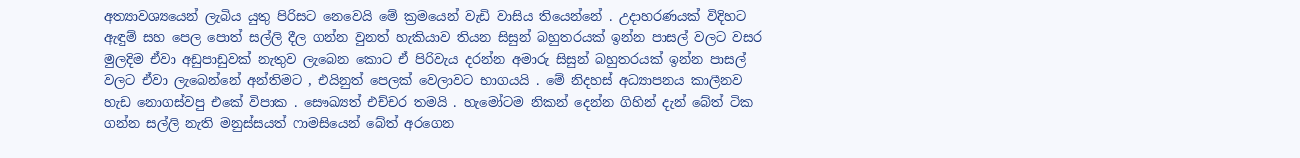අත්‍යාවශ්‍යයෙන් ලැබිය යුතු පිරිසට නෙවෙයි මේ ක්‍රමයෙන් වැඩි වාසිය තියෙන්නේ . උදාහරණයක් විදිහට ඇඳුම් සහ පෙල පොත් සල්ලි දීල ගන්න වුනත් හැකියාව තියන සිසුන් බහුතරයක් ඉන්න පාසල් වලට වසර මුලදිම ඒවා අඩුපාඩුවක් නැතුව ලැබෙන කොට ඒ පිරිවැය දරන්න අමාරු සිසුන් බහුතරයක් ඉන්න පාසල් වලට ඒවා ලැබෙන්නේ අන්තිමට , එයිනුත් පෙලක් වෙලාවට භාගයයි . මේ නිදහස් අධ්‍යාපනය කාලීනව හැඩ නොගස්වපු එකේ විපාක . සෞඛ්‍යත් එච්චර තමයි . හැමෝටම නිකන් දෙන්න ගිහින් දැන් බේත් ටික ගන්න සල්ලි නැති මනුස්සයත් ෆාමසියෙන් බේත් අරගෙන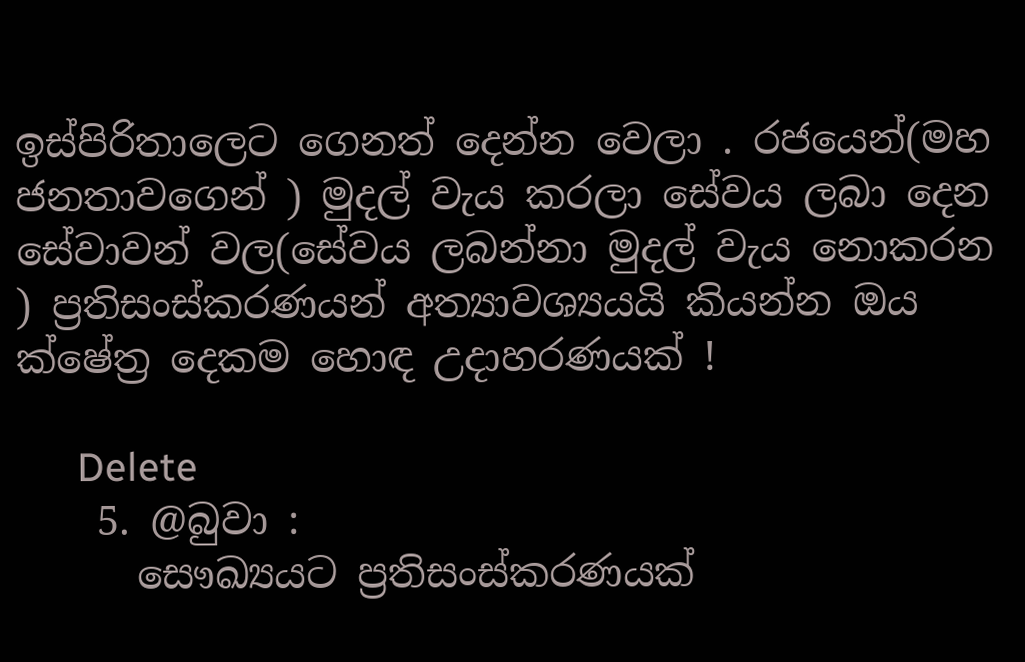ඉස්පිරිතාලෙට ගෙනත් දෙන්න වෙලා . රජයෙන්(මහ ජනතාවගෙන් ) මුදල් වැය කරලා සේවය ලබා දෙන සේවාවන් වල(සේවය ලබන්නා මුදල් වැය නොකරන ) ප්‍රතිසංස්කරණයන් අත්‍යාවශ්‍යයයි කියන්න ඔය ක්ෂේත්‍ර දෙකම හොඳ උදාහරණයක් !

      Delete
    5. @බුවා :
      සෞඛ්‍යයට ප්‍රතිසංස්කරණයක්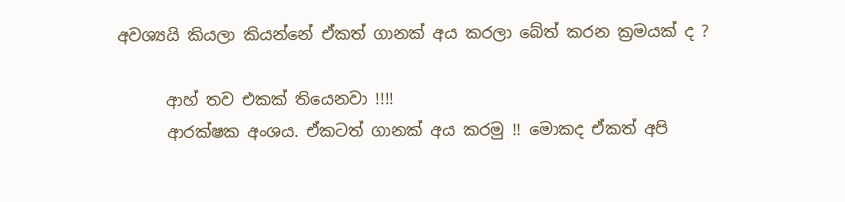අවශ්‍යයි කියලා කියන්නේ ඒකත් ගානක් අය කරලා බේත් කරන ක්‍රමයක් ද ?

      ආහ් තව එකක් තියෙනවා !!!!
      ආරක්ෂක අංශය. ඒකටත් ගානක් අය කරමු !! මොකද ඒකත් අපි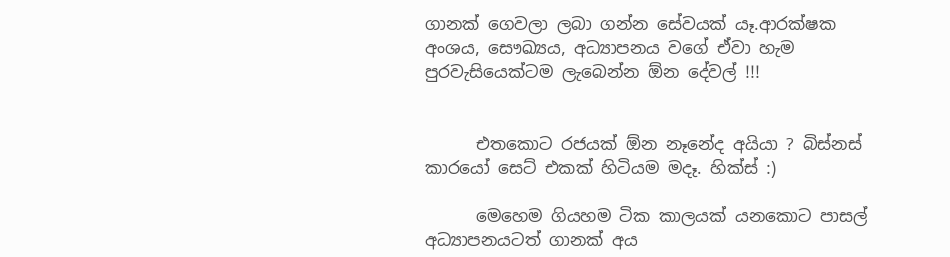ගානක් ගෙවලා ලබා ගන්න සේවයක් යෑ.ආරක්ෂක අංශය, සෞඛ්‍යය, අධ්‍යාපනය වගේ ඒවා හැම පුරවැසියෙක්ටම ලැබෙන්න ඕන දේවල් !!!


      එතකොට රජයක් ඕන නෑනේද අයියා ? බිස්නස් කාරයෝ සෙට් එකක් හිටියම මදෑ. හික්ස් :)

      මෙහෙම ගියහම ටික කාලයක් යනකොට පාසල් අධ්‍යාපනයටත් ගානක් අය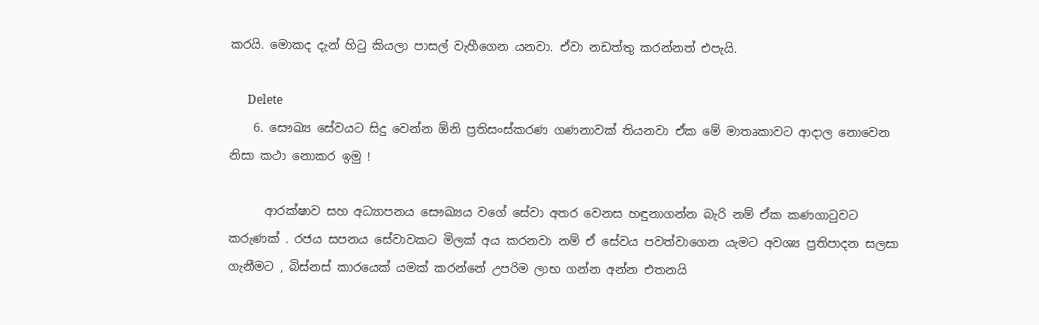කරයි. මොකද දැන් හිටු කියලා පාසල් වැහීගෙන යනවා. ඒවා නඩත්තු කරන්නත් එපැයි.

      Delete
    6. සෞඛ්‍ය සේවයට සිදු වෙන්න ඕනි ප්‍රතිසංස්කරණ ගණනාවක් තියනවා ඒක මේ මාතෘකාවට ආදාල නොවෙන නිසා කථා නොකර ඉමු !

      ආරක්ෂාව සහ අධ්‍යාපනය සෞඛ්‍යය වගේ සේවා අතර වෙනස හඳුනාගන්න බැරි නම් ඒක කණගාටුවට කරුණක් . රජය සපනය සේවාවකට මිලක් අය කරනවා නම් ඒ සේවය පවත්වාගෙන යැමට අවශ්‍ය ප්‍රතිපාදන සලසා ගැනීමට , බිස්නස් කාරයෙක් යමක් කරන්නේ උපරිම ලාභ ගන්න අන්න එතනයි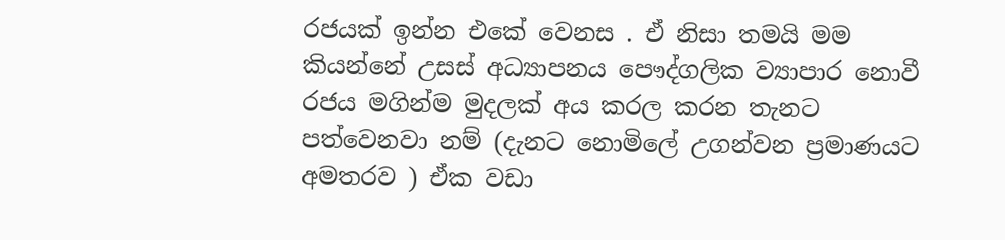රජයක් ඉන්න එකේ වෙනස . ඒ නිසා තමයි මම කියන්නේ උසස් අධ්‍යාපනය පෞද්ගලික ව්‍යාපාර නොවී රජය මගින්ම මුදලක් අය කරල කරන තැනට පත්වෙනවා නම් (දැනට නොමිලේ උගන්වන ප්‍රමාණයට අමතරව ) ඒක වඩා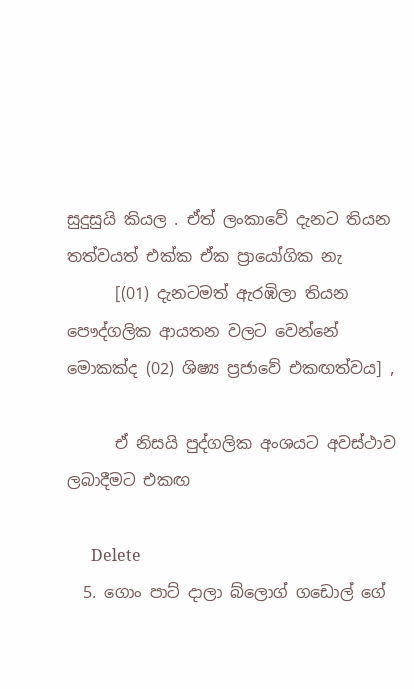සුදුසුයි කියල . ඒත් ලංකාවේ දැනට තියන තත්වයත් එක්ක ඒක ප්‍රායෝගික නැ
      [(01) දැනටමත් ඇරඹිලා තියන පෞද්ගලික ආයතන වලට වෙන්නේ මොකක්ද (02) ශිෂ්‍ය ප්‍රජාවේ එකඟත්වය] ,

      ඒ නිසයි පුද්ගලික අංශයට අවස්ථාව ලබාදීමට එකඟ

      Delete
  5. ගොං පාට් දාලා බ්ලොග් ගඩොල් ගේ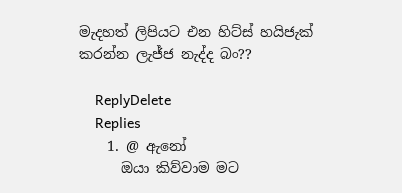මැදහත් ලිපියට එන හිට්ස් හයිජැක් කරන්න ලැජ්ජ නැද්ද බං??

    ReplyDelete
    Replies
    1. @ ඇනෝ
      ඔයා කිව්වාම මට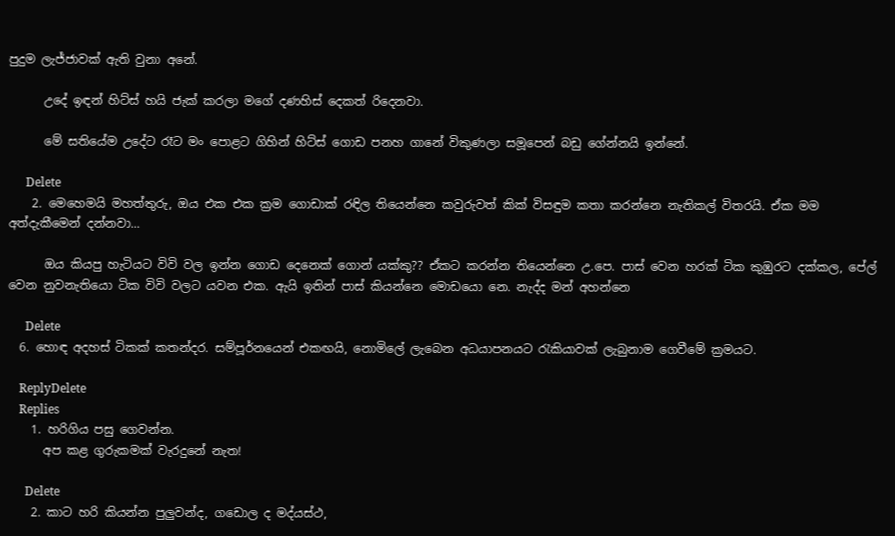පුදුම ලැජ්ජාවක් ඇති වුනා අනේ.

      උදේ ඉඳන් හිට්ස් හයි ජැක් කරලා මගේ දණහිස් දෙකත් රිදෙනවා.

      මේ සතියේම උදේට රෑට මං පොළට ගිහින් හිට්ස් ගොඩ පනහ ගානේ විකුණලා සමූපෙන් බඩු ගේන්නයි ඉන්නේ.

      Delete
    2. මෙහෙමයි මහත්තුරු, ඔය එක එක ක්‍රම ගොඩාක් රඳිල තියෙන්නෙ කවුරුවත් කික් විසඳුම කතා කරන්නෙ නැතිකල් විතරයි. ඒක මම අත්දැකීමෙන් දන්නවා...

      ඔය කියපු හැටියට විවි වල ඉන්න ගොඩ දෙනෙක් ගොන් යක්කු?? ඒකට කරන්න තියෙන්නෙ උ.පෙ. පාස් වෙන හරක් ටික කුඹුරට දක්කල, පේල් වෙන නුවනැතියො ටික විවි වලට යවන එක. ඇයි ඉතින් පාස් කියන්නෙ මොඩයො නෙ. නැද්ද මන් අහන්නෙ

      Delete
  6. හොඳ අදහස් ටිකක් කතන්දර. සම්පූර්නයෙන් එකඟයි, නොමිලේ ලැබෙන අධ‍යාපනයට රැකියාවක් ලැබුනාම ගෙවීමේ ක්‍රමයට.

    ReplyDelete
    Replies
    1. හරිගිය පසු ගෙවන්න.
      අප කළ ගුරුකමක් වැරදුනේ නැත!

      Delete
    2. කාට හරි කියන්න පුලුවන්ද, ගඩොල ද මද්යස්ථ,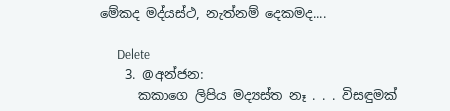මේකද මද්යස්ථ, නැත්නම් දෙකමද....

      Delete
    3. @අන්ජන:
      කකාගෙ ලිපිය මද්‍යස්ත නෑ . . . විසඳුමක්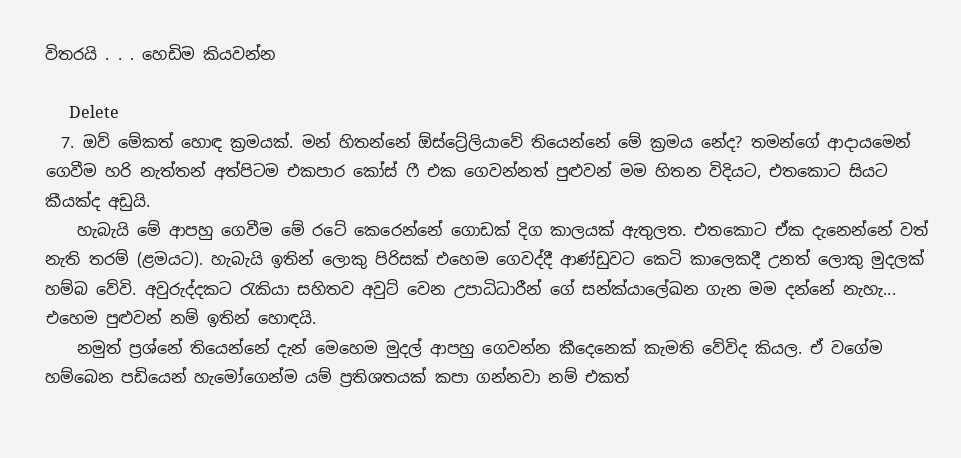විතරයි . . . හෙඩිම කියවන්න

      Delete
  7. ඔව් මේකත් හොඳ ක්‍රමයක්. මන් හිතන්නේ ඕස්ට්‍රේලියාවේ තියෙන්නේ මේ ක්‍රමය නේද? තමන්ගේ ආදායමෙන් ගෙවීම හරි නැත්තන් අත්පිටම එකපාර කෝස් ෆී එක ගෙවන්නත් පුළුවන් මම හිතන විදියට, එතකොට සියට කීයක්ද අඩුයි.
    හැබැයි මේ ආපහු ගෙවීම මේ රටේ කෙරෙන්නේ ගොඩක් දිග කාලයක් ඇතුලත. එතකොට ඒක දැනෙන්නේ වත් නැති තරම් (ළමයට). හැබැයි ඉතින් ලොකු පිරිසක් එහෙම ගෙවද්දී ආණ්ඩුවට කෙටි කාලෙකදී උනත් ලොකු මුදලක් හම්බ වේවි. අවුරුද්දකට රැකියා සහිතව අවුට් වෙන උපාධිධාරීන් ගේ සන්ක්යාලේඛන ගැන මම දන්නේ නැහැ... එහෙම පුළුවන් නම් ඉතින් හොඳයි.
    නමුත් ප්‍රශ්නේ තියෙන්නේ දැන් මෙහෙම මුදල් ආපහු ගෙවන්න කීදෙනෙක් කැමති වේවිද කියල. ඒ වගේම හම්බෙන පඩියෙන් හැමෝගෙන්ම යම් ප්‍රතිශතයක් කපා ගන්නවා නම් එකත්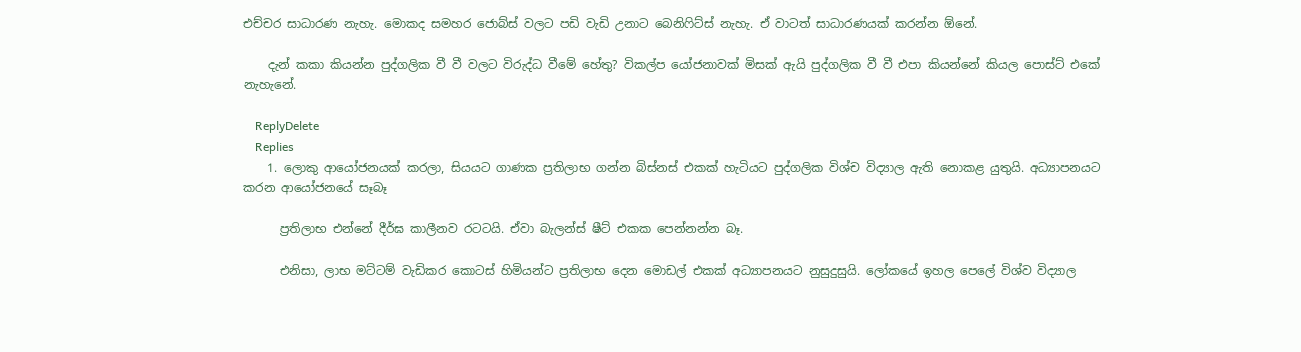එච්චර සාධාරණ නැහැ. මොකද සමහර ජොබ්ස් වලට පඩි වැඩි උනාට බෙනිෆිට්ස් නැහැ. ඒ වාටත් සාධාරණයක් කරන්න ඕනේ.

    දැන් කකා කියන්න පුද්ගලික වී වී වලට විරුද්ධ වීමේ හේතු? විකල්ප යෝජනාවක් මිසක් ඇයි පුද්ගලික වී වී එපා කියන්නේ කියල පොස්ට් එකේ නැහැනේ.

    ReplyDelete
    Replies
    1. ලොකු ආයෝජනයක් කරලා, සියයට ගාණක ප්‍රතිලාභ ගන්න බිස්නස් එකක් හැටියට පුද්ගලික විශ්ච විද්‍යාල ඇති නොකළ යුතුයි. අධ්‍යාපනයට කරන ආයෝජනයේ සෑබෑ

      ප්‍රතිලාභ එන්නේ දීර්ඝ කාලීනව රටටයි. ඒවා බැලන්ස් ෂීට් එකක පෙන්නන්න බෑ.

      එනිසා, ලාභ මට්ටම් වැඩිකර කොටස් හිමියන්ට ප්‍රතිලාභ දෙන මොඩල් එකක් අධ්‍යාපනයට නුසුදුසුයි. ලෝකයේ ඉහල පෙලේ විශ්ව විද්‍යාල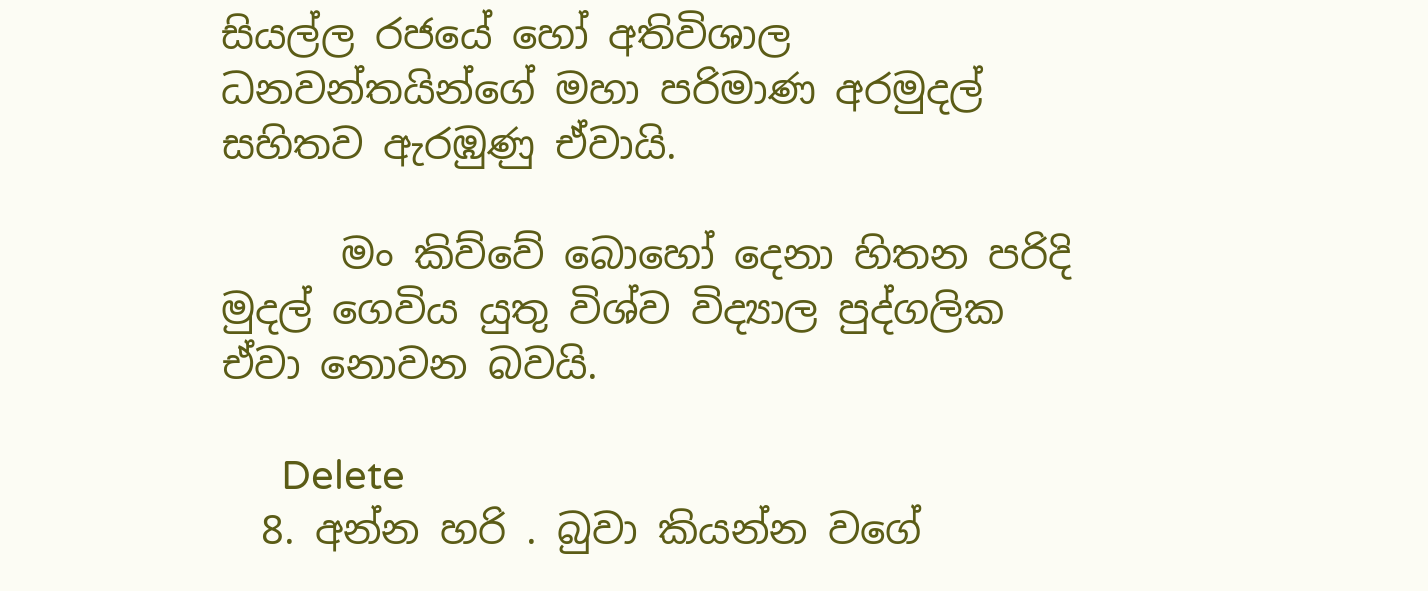සියල්ල රජයේ හෝ අතිවිශාල ධනවන්තයින්ගේ මහා පරිමාණ අරමුදල් සහිතව ඇරඹුණු ඒවායි.

      මං කිව්වේ බොහෝ දෙනා හිතන පරිදි මුදල් ගෙවිය යුතු විශ්ව විද්‍යාල පුද්ගලික ඒවා නොවන බවයි.

      Delete
  8. අන්න හරි . බුවා කියන්න වගේ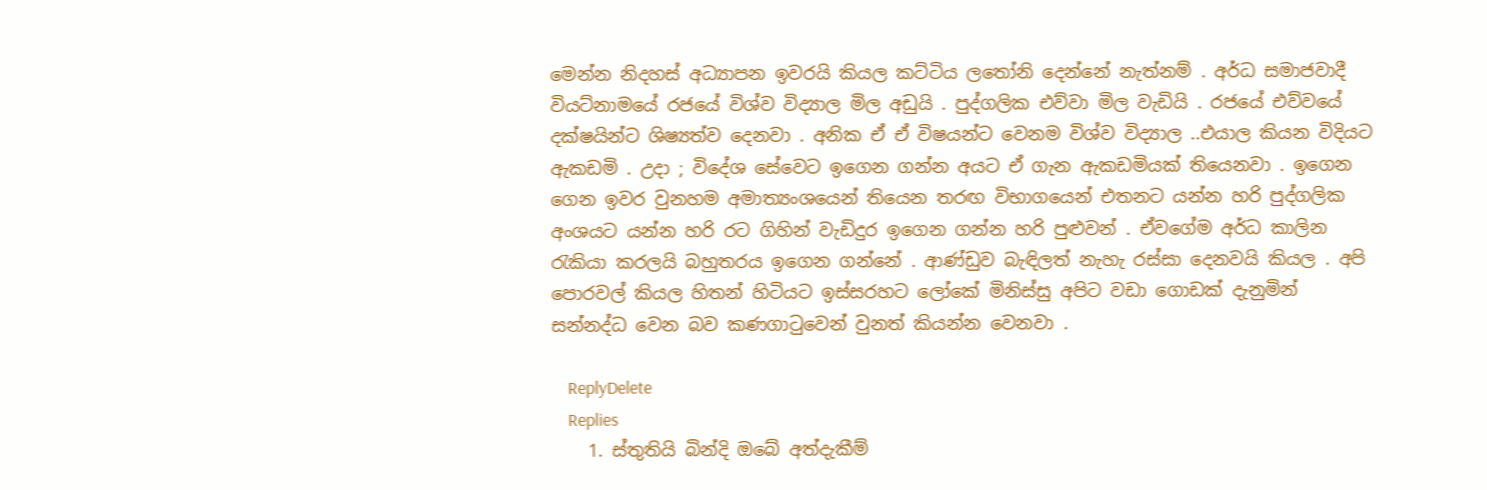මෙන්න නිදහස් අධ්‍යාපන ඉවරයි කියල කට්ටිය ලතෝනි දෙන්නේ නැත්නම් . අර්ධ සමාජවාදී වියට්නාමයේ රජයේ විශ්ව විද්‍යාල මිල අඩුයි . පුද්ගලික එව්වා මිල වැඩියි . රජයේ එව්වයේ දක්ෂයින්ට ශිෂ්‍යත්ව දෙනවා . අනික ඒ ඒ විෂයන්ට වෙනම විශ්ව විද්‍යාල ..එයාල කියන විදියට ඇකඩමි . උදා ; විදේශ සේවෙට ඉගෙන ගන්න අයට ඒ ගැන ඇකඩමියක් තියෙනවා . ඉගෙන ගෙන ඉවර වුනහම අමාත්‍යංශයෙන් තියෙන තරඟ විභාගයෙන් එතනට යන්න හරි පුද්ගලික අංශයට යන්න හරි රට ගිහින් වැඩිදුර ඉගෙන ගන්න හරි පුළුවන් . ඒවගේම අර්ධ කාලින රැකියා කරලයි බහුතරය ඉගෙන ගන්නේ . ආණ්ඩුව බැඳිලත් නැහැ රස්සා දෙනවයි කියල . අපි පොරවල් කියල හිතන් හිටියට ඉස්සරහට ලෝකේ මිනිස්සු අපිට වඩා ගොඩක් දැනුමින් සන්නද්ධ වෙන බව කණගාටුවෙන් වුනත් කියන්න වෙනවා .

    ReplyDelete
    Replies
    1. ස්තුතියි බින්දි ඔබේ අත්දැකීම්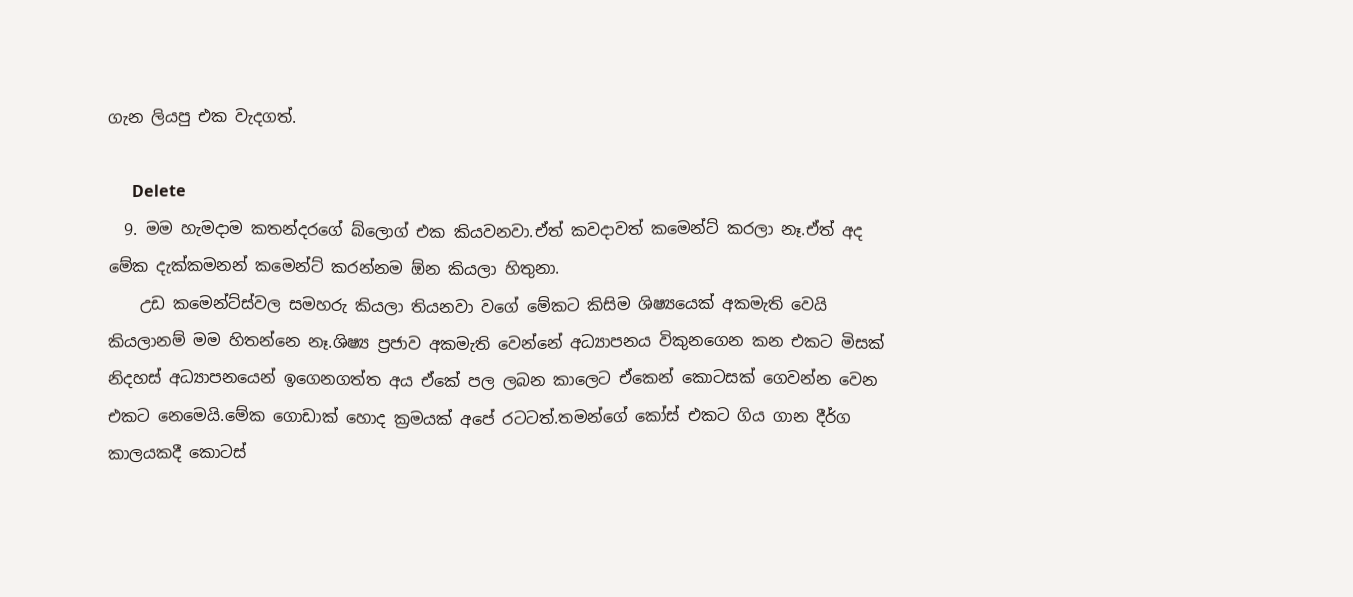ගැන ලියපු එක වැදගත්.

      Delete
  9. මම හැමදාම කතන්දරගේ බ්ලොග් එක කියවනවා.ඒත් කවදාවත් කමෙන්ට් කරලා නෑ.ඒත් අද මේක දැක්කමනන් කමෙන්ට් කරන්නම ඕන කියලා හිතුනා.
    උඩ කමෙන්ට්ස්වල සමහරු කියලා තියනවා වගේ මේකට කිසිම ශිෂ්‍යයෙක් අකමැති වෙයි කියලානම් මම හිතන්නෙ නෑ.ශිෂ්‍ය ප්‍රජාව අකමැති වෙන්නේ අධ්‍යාපනය විකුනගෙන කන එකට මිසක් නිදහස් අධ්‍යාපනයෙන් ඉගෙනගත්ත අය ඒකේ පල ලබන කාලෙට ඒකෙන් කොටසක් ගෙවන්න වෙන එකට නෙමෙයි.මේක ගොඩාක් හොද ක්‍රමයක් අපේ රටටත්.තමන්ගේ කෝස් එකට ගිය ගාන දීර්ග කාලයකදී කොටස්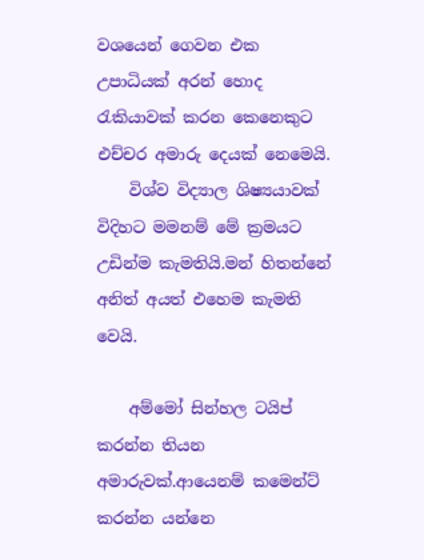වශයෙන් ගෙවන එක උපාධියක් අරන් හොද රැකියාවක් කරන කෙනෙකුට එච්චර අමාරු දෙයක් නෙමෙයි.
    විශ්ව විද්‍යාල ශිෂ්‍යයාවක් විදිහට මමනම් මේ ක්‍රමයට උඩින්ම කැමතියි.මන් හිතන්නේ අනිත් අයත් එහෙම කැමති වෙයි.

    අම්මෝ සින්හල ටයිප් කරන්න තියන අමාරුවක්.ආයෙනම් කමෙන්ට් කරන්න යන්නෙ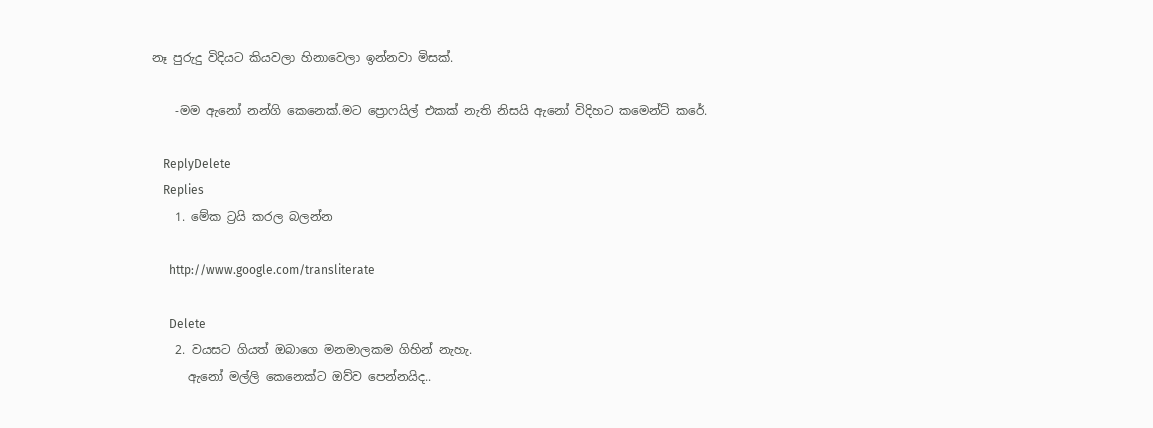නෑ පුරුදු විදියට කියවලා හිනාවෙලා ඉන්නවා මිසක්.

    -මම ඇනෝ නන්ගි කෙනෙක්.මට ප්‍රොෆයිල් එකක් නැති නිසයි ඇනෝ විදිහට කමෙන්ට් කරේ.

    ReplyDelete
    Replies
    1. මේක ට්‍රයි කරල බලන්න

      http://www.google.com/transliterate

      Delete
    2. වයසට ගියත් ඔබාගෙ මනමාලකම ගිහින් නැහැ.
      ඇනෝ මල්ලි කෙනෙක්ට ඔව්ව පෙන්නයිද..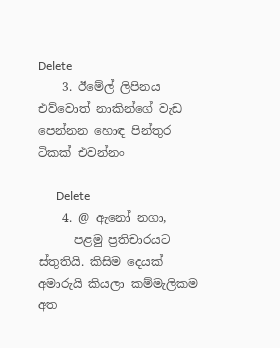Delete
    3. ඊමේල් ලිපිනය එව්වොත් නාකින්ගේ වැඩ පෙන්නන හොඳ පින්තුර ටිකක් එවන්නං

      Delete
    4. @ ඇනෝ නගා,
      පළමු ප්‍රතිචාරයට ස්තුතියි. කිසිම දෙයක් අමාරුයි කියලා කම්මැලිකම අත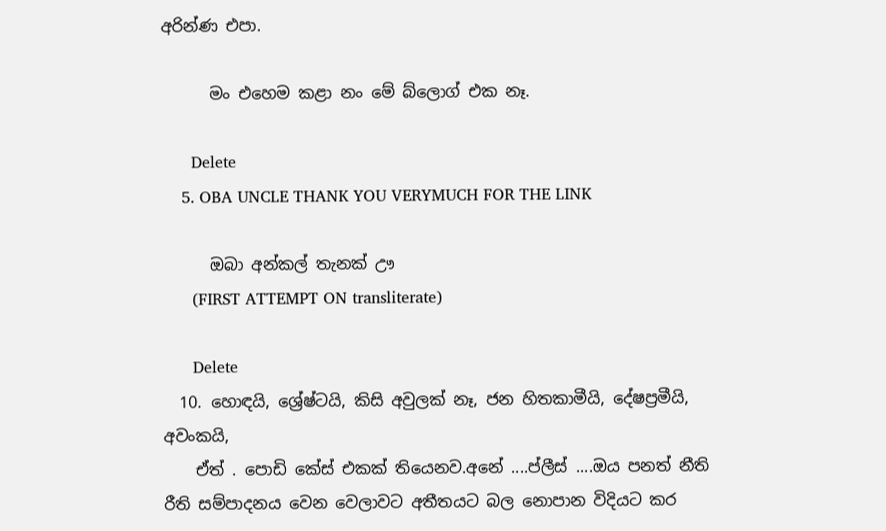අරින්ණ එපා.

      මං එහෙම කළා නං මේ බ්ලොග් එක නෑ.

      Delete
    5. OBA UNCLE THANK YOU VERYMUCH FOR THE LINK

      ඔබා අන්කල් තැනක් ඌ
      (FIRST ATTEMPT ON transliterate)

      Delete
  10. හොඳයි, ශ්‍රේෂ්ටයි, කිසි අවුලක් නෑ, ජන හිතකාමීයි, දේෂප්‍රමීයි, අවංකයි,
    ඒත් . පොඩි කේස් එකක් තියෙනව.අනේ ....ප්ලීස් ....ඔය පනත් නීති රීති සම්පාදනය වෙන වෙලාවට අතීතයට බල නොපාන විදියට කර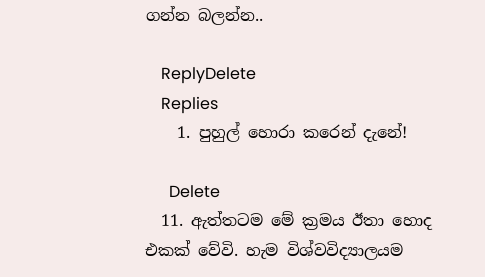ගන්න බලන්න..

    ReplyDelete
    Replies
    1. පුහුල් හොරා කරෙන් දැනේ!

      Delete
  11. ඇත්තටම මේ ක්‍රමය ඊතා හොද එකක් වේවි. හැම විශ්වවිද්‍යාලයම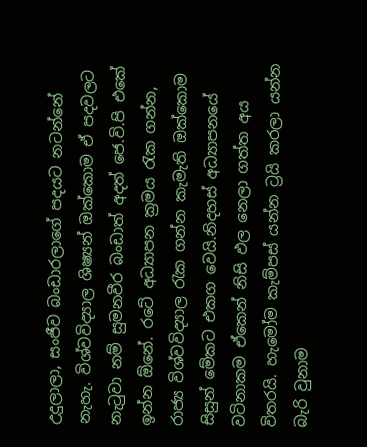උදුලාලා, සංජීව බංඩාරලාගේ පදයට නටන්නේ නැහැ. විශ්වවිද්‍යාල ශිෂ්‍යන් ඔක්කොම ඒ පදවලට නැටුවා නම් සුමනවීර බංඩාත් අදත් ජෙ.වි.පි එකේ ඉන්න ඕනේ. රටේ අධ්‍යාපන ක්‍රමය රැක ගන්න, රාජ්‍ය විශ්වවිද්‍යාල රැක ගන්න කැමැති ඔක්කොම සිසුන් මේකට එකග වෙයි.නිදහස් අධ්‍යාපනයේ වටිනාකම ඒකෙන් නිසි ඵල නෙලා ගත්ත අය විතරයි. හැමෝම කැම්පස් යන්න ට්‍රයි කරලා යන්න බැරි වුනාම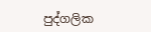පුද්ගලික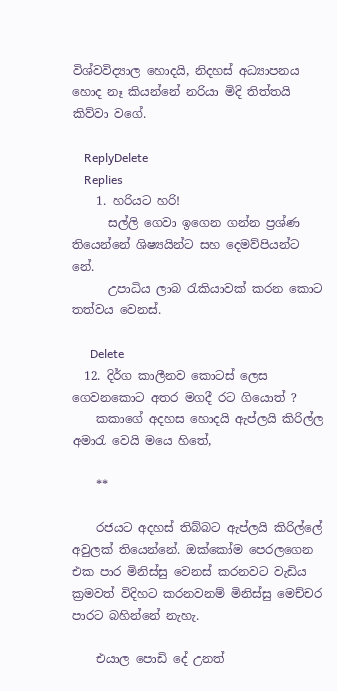විශ්වවිද්‍යාල හොදයි, නිදහස් අධ්‍යාපනය හොද නෑ කියන්නේ නරියා මිදි තිත්තයි කිව්වා වගේ.

    ReplyDelete
    Replies
    1. හරියට හරි!
      සල්ලි ගෙවා ඉගෙන ගන්න ප්‍රශ්ණ තියෙන්නේ ශිෂ්‍යයින්ට සහ දෙමව්පියන්ට නේ.
      උපාධිය ලාබ රැකියාවක් කරන කොට තත්වය වෙනස්.

      Delete
  12. දිර්ග කාලීනව කොටස් ලෙස ගෙවනකොට අතර මගදී රට ගියොත් ?
    කකාගේ අදහස හොදයි ඇප්ලයි කිරිල්ල අමාරැ වෙයි මයෙ හිතේ,

    **

    රජයට අදහස් තිබ්බට ඇප්ලයි කිරිල්ලේ අවුලක් තියෙන්නේ. ඔක්කෝම පෙරලගෙන එක පාර මිනිස්සු වෙනස් කරනවට වැඩිය ක්‍රමවත් විදිහට කරනවනම් මිනිස්සු මෙච්චර පාරට බහින්නේ නැහැ.

    එයාල පොඩි දේ උනත්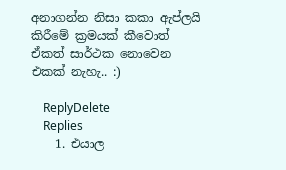අනාගන්න නිසා කකා ඇප්ලයි කිරීමේ ක්‍රමයක් කීවොත් ඒකත් සාර්ථක නොවෙන එකක් නැහැ.. :)

    ReplyDelete
    Replies
    1. එයාල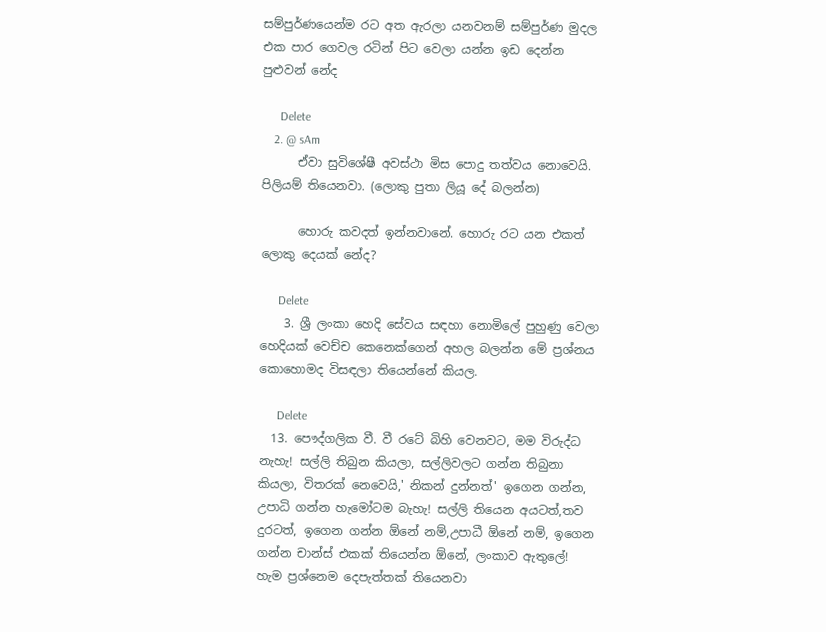සම්පුර්ණයෙන්ම රට අත ඇරලා යනවනම් සම්පුර්ණ මුදල එක පාර ගෙවල රටින් පිට වෙලා යන්න ඉඩ දෙන්න පුළුවන් නේද

      Delete
    2. @ sAm
      ඒවා සුවිශේෂී අවස්ථා මිස පොදු තත්වය නොවෙයි. පිලියම් තියෙනවා. (ලොකු පුතා ලියූ දේ බලන්න)

      හොරු කවදත් ඉන්නවානේ. හොරු රට යන එකත් ලොකු දෙයක් නේද?

      Delete
    3. ශ්‍රී ලංකා හෙදි සේවය සඳහා නොමිලේ පුහුණු වෙලා හෙදියක් වෙච්ච කෙනෙක්ගෙන් අහල බලන්න මේ ප්‍රශ්නය කොහොමද විසඳලා තියෙන්නේ කියල.

      Delete
  13. පෞද්ගලික වී. වී රටේ බිහි වෙනවට, මම විරුද්ධ නැහැ! සල්ලි තිබුන කියලා, සල්ලිවලට ගන්න තිබුනා කියලා, විතරක් නෙවෙයි,' නිකන් දුන්නත්' ඉගෙන ගන්න, උපාධි ගන්න හැමෝටම බැහැ! සල්ලි තියෙන අයටත්,තව දුරටත්, ඉගෙන ගන්න ඕනේ නම්,උපාධී ඕනේ නම්, ඉගෙන ගන්න චාන්ස් එකක් තියෙන්න ඕනේ, ලංකාව ඇතුලේ! හැම ප්‍රශ්නෙම දෙපැත්තක් තියෙනවා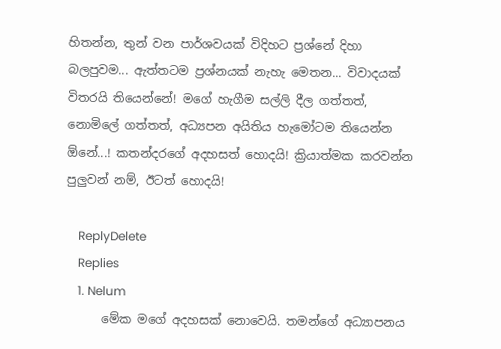හිතන්න, තුන් වන පාර්ශවයක් විදිහට ප්‍රශ්නේ දිහා බලපුවම... ඇත්තටම ප්‍රශ්නයක් නැහැ මෙතන... විවාදයක් විතරයි තියෙන්නේ! මගේ හැගීම සල්ලි දීල ගත්තත්, නොමිලේ ගත්තත්, අධ්‍යපන අයිතිය හැමෝටම තියෙන්න ඕනේ...! කතන්දරගේ අදහසත් හොදයි! ක්‍රියාත්මක කරවන්න පුලුවන් නම්, ඊටත් හොදයි!

    ReplyDelete
    Replies
    1. Nelum
      මේක මගේ අදහසක් නොවෙයි. තමන්ගේ අධ්‍යාපනය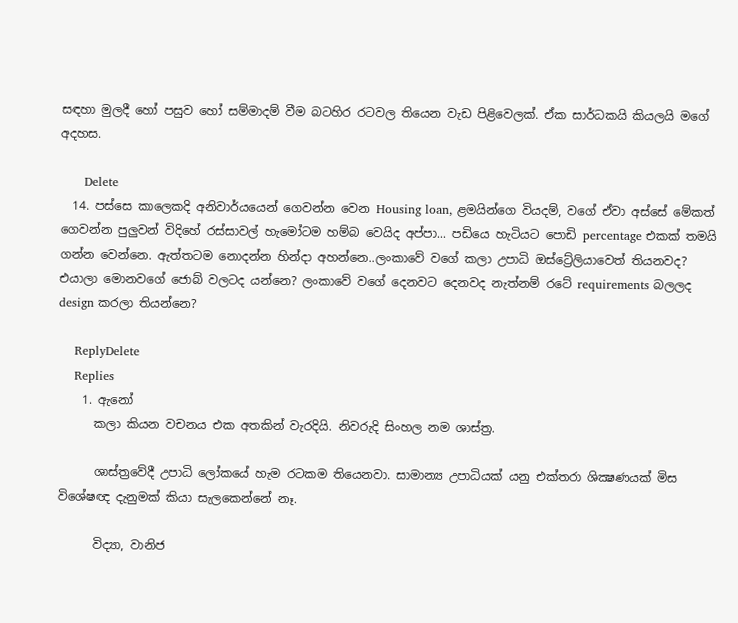සඳහා මුලදී හෝ පසුව හෝ සම්මාදම් වීම බටහිර රටවල තියෙන වැඩ පිළිවෙලක්. ඒක සාර්ධකයි කියලයි මගේ අදහස.

      Delete
  14. පස්සෙ කාලෙකදි අනිවාර්යයෙන් ගෙවන්න වෙන Housing loan, ළමයින්ගෙ වියදම්, වගේ ඒවා අස්සේ මේකත් ගෙවන්න පුලුවන් විදිහේ රස්සාවල් හැමෝටම හම්බ වෙයිද අප්පා... පඩියෙ හැටියට පොඩි percentage එකක් තමයි ගන්න වෙන්නෙ. ඇත්තටම නොදන්න හින්දා අහන්නෙ..ලංකාවේ වගේ කලා උපාධි ඔස්ට්‍රේලියාවෙත් තියනවද? එයාලා මොනවගේ ජොබ් වලටද යන්නෙ? ලංකාවේ වගේ දෙනවට දෙනවද නැත්නම් රටේ requirements බලලද design කරලා තියන්නෙ?

    ReplyDelete
    Replies
    1. ඇනෝ
      කලා කියන වචනය එක අතකින් වැරදියි. නිවරුදි සිංහල නම ශාස්ත්‍ර.

      ශාස්ත්‍රවේදී උපාධි ලෝකයේ හැම රටකම තියෙනවා. සාමාන්‍ය උපාධියක් යනු එක්තරා ශික්‍ෂණයක් මිස විශේෂඥ දැනුමක් කියා සැලකෙන්නේ නෑ.

      විද්‍යා, වානිජ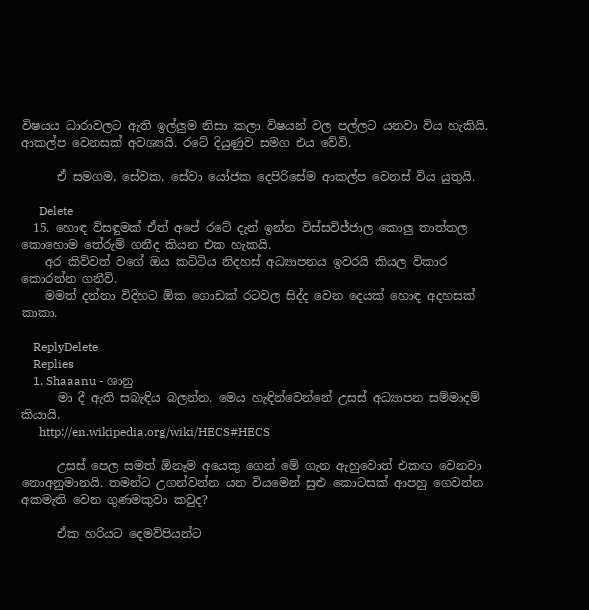විෂයය ධාරාවලට ඇති ඉල්ලුම නිසා කලා විෂයන් වල පල්ලට යනවා විය හැකියි. ආකල්ප වෙනසක් අවශ්‍යයි. රටේ දියුණුව සමග එය වේවි.

      ඒ සමගම, සේවක, සේවා යෝජක දෙපිරිසේම ආකල්ප වෙනස් විය යුතුයි.

      Delete
  15. හොඳ විසඳුමක් ඒත් අපේ රටේ දැන් ඉන්න විස්සවිජ්ජාල කොලු තාත්තල කොහොම තේරුම් ගනීද කියන එක හැකයි.
    අර කිව්වත් වගේ ඔය කට්ටිය නිදහස් අධ්‍යාපනය ඉවරයි කියල විකාර කොරන්න ගනීවි.
    මමත් දන්නා විදිහට ඕක ගොඩක් රටවල සිද්ද වෙන දෙයක් හොඳ අදහසක් කාකා.

    ReplyDelete
    Replies
    1. Shaaanu - ශානු
      මා දී ඇති සබැඳිය බලන්න. මෙය හැඳින්වෙන්නේ උසස් අධ්‍යාපන සම්මාදම් කියායි.
      http://en.wikipedia.org/wiki/HECS#HECS

      උසස් පෙල සමත් ඕනෑම අයෙකු ගෙන් මේ ගැන ඇහුවොත් එකඟ වෙනවා නොඅනුමානයි. තමන්ට උගන්වන්න යන වියමෙන් සුළු කොටසක් ආපහු ගෙවන්න අකමැති වෙන ගුණමකුවා කවුද?

      ඒක හරියට දෙමව්පියන්ට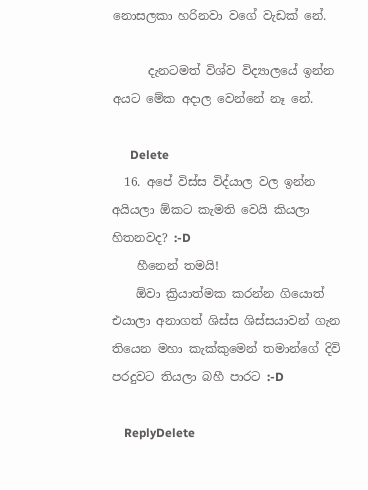නොසලකා හරිනවා වගේ වැඩක් නේ.

      දැනටමත් විශ්ව විද්‍යාලයේ ඉන්න අයට මේක අදාල වෙන්නේ නෑ නේ.

      Delete
  16. අපේ විස්ස විද්යාල වල ඉන්න අයියලා ඕකට කැමති වෙයි කියලා හිතනවද? :-D
    හීනෙන් තමයි!
    ඕවා ක්‍රියාත්මක කරන්න ගියොත් එයාලා අනාගත් ශිස්ස ශිස්සයාවන් ගැන තියෙන මහා කැක්කුමෙන් තමාන්ගේ දිවි පරදුවට තියලා බහී පාරට :-D

    ReplyDelete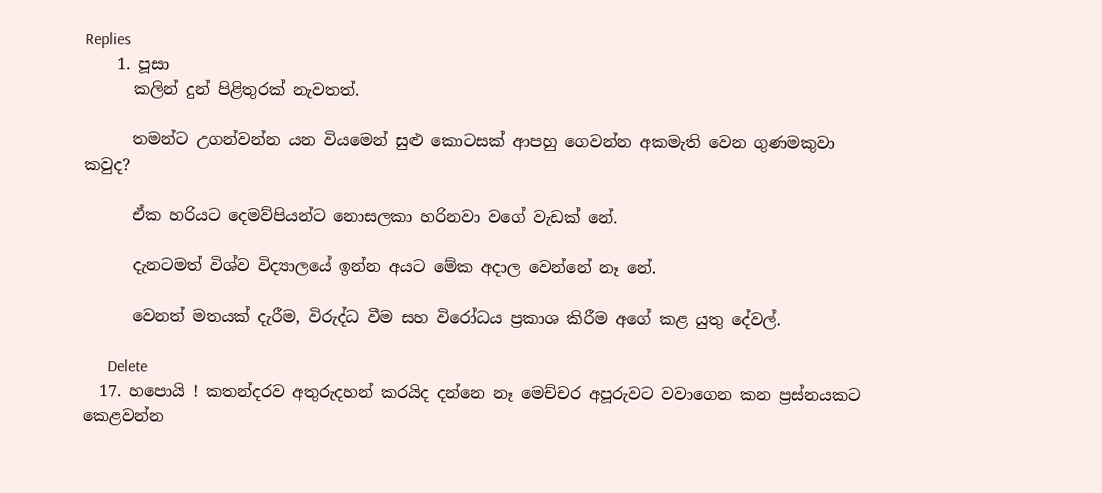Replies
    1. පූසා
      කලින් දුන් පිළිතුරක් නැවතත්.

      තමන්ට උගන්වන්න යන වියමෙන් සුළු කොටසක් ආපහු ගෙවන්න අකමැති වෙන ගුණමකුවා කවුද?

      ඒක හරියට දෙමව්පියන්ට නොසලකා හරිනවා වගේ වැඩක් නේ.

      දැනටමත් විශ්ව විද්‍යාලයේ ඉන්න අයට මේක අදාල වෙන්නේ නෑ නේ.

      වෙනත් මතයක් දැරීම, විරුද්ධ වීම සහ විරෝධය ප්‍රකාශ කිරීම අගේ කළ යුතු දේවල්.

      Delete
  17. හපොයි ! කතන්දරව අතුරුදහන් කරයිද දන්නෙ නෑ මෙච්චර අපූරුවට වවාගෙන කන ප්‍රස්නයකට කෙළවන්න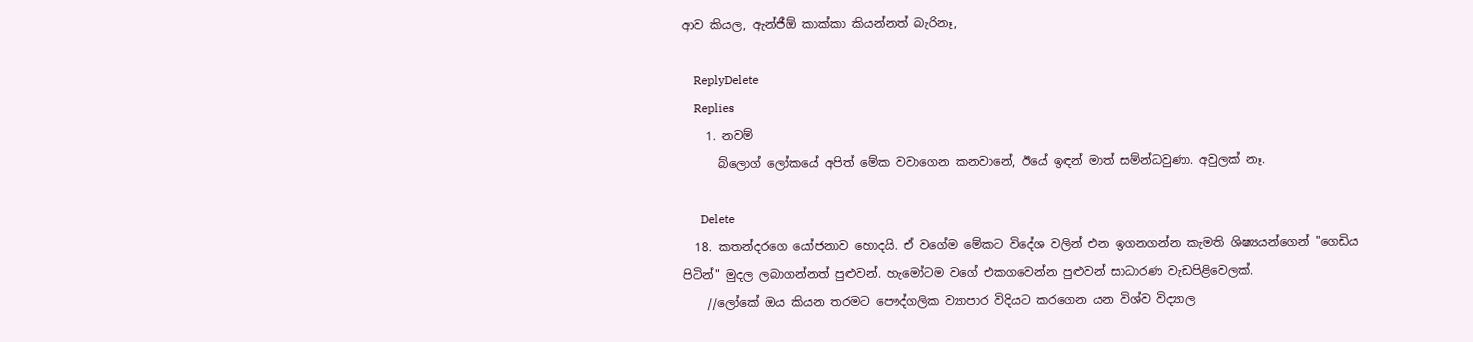ආව කියල, ඇන්ජීඕ කාක්කා කියන්නත් බැරිනෑ,

    ReplyDelete
    Replies
    1. නවම්
      බ්ලොග් ලෝකයේ අපිත් මේක වවාගෙන කනවානේ, ඊයේ ඉඳන් මාත් සම්න්ධවුණා. අවුලක් නෑ.

      Delete
  18. කතන්දරගෙ යෝජනාව හොදයි. ඒ වගේම මේකට විදේශ වලින් එන ඉගනගන්න කැමති ශිෂ්‍යයන්ගෙන් "ගෙඩිය පිටින්" මුදල ලබාගන්නත් පුළුවන්. හැමෝටම වගේ එකගවෙන්න පුළුවන් සාධාරණ වැඩපිළිවෙලක්.
    //ලෝකේ ඔය කියන තරමට පෞද්ගලික ව්‍යාපාර විදියට කරගෙන යන විශ්ව විද්‍යාල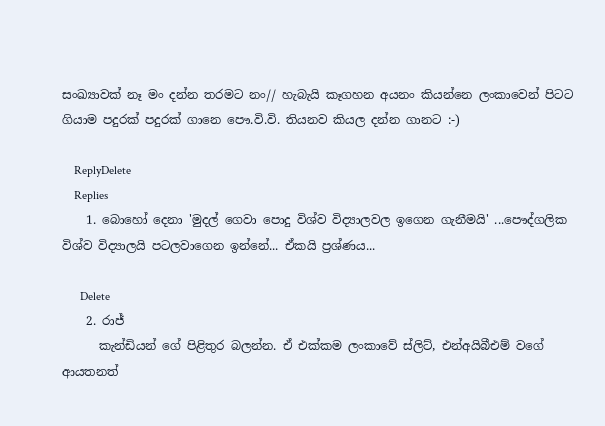සංඛ්‍යාවක් නෑ මං දන්න තරමට නං// හැබැයි කෑගහන අයනං කියන්නෙ ලංකාවෙන් පිටට ගියාම පදුරක් පදුරක් ගානෙ පෞ.වි.වි. තියනව කියල දන්න ගානට :-)

    ReplyDelete
    Replies
    1. බොහෝ දෙනා 'මුදල් ගෙවා පොදු විශ්ව විද්‍යාලවල ඉගෙන ගැනීමයි' ...පෞද්ගලික විශ්ව විද්‍යාලයි පටලවාගෙන ඉන්නේ... ඒකයි ප්‍රශ්ණය...

      Delete
    2. රාජ්
      කැන්ඩියන් ගේ පිළිතුර බලන්න. ඒ එක්කම ලංකාවේ ස්ලිට්, එන්අයිබීඑම් වගේ ආයතනත්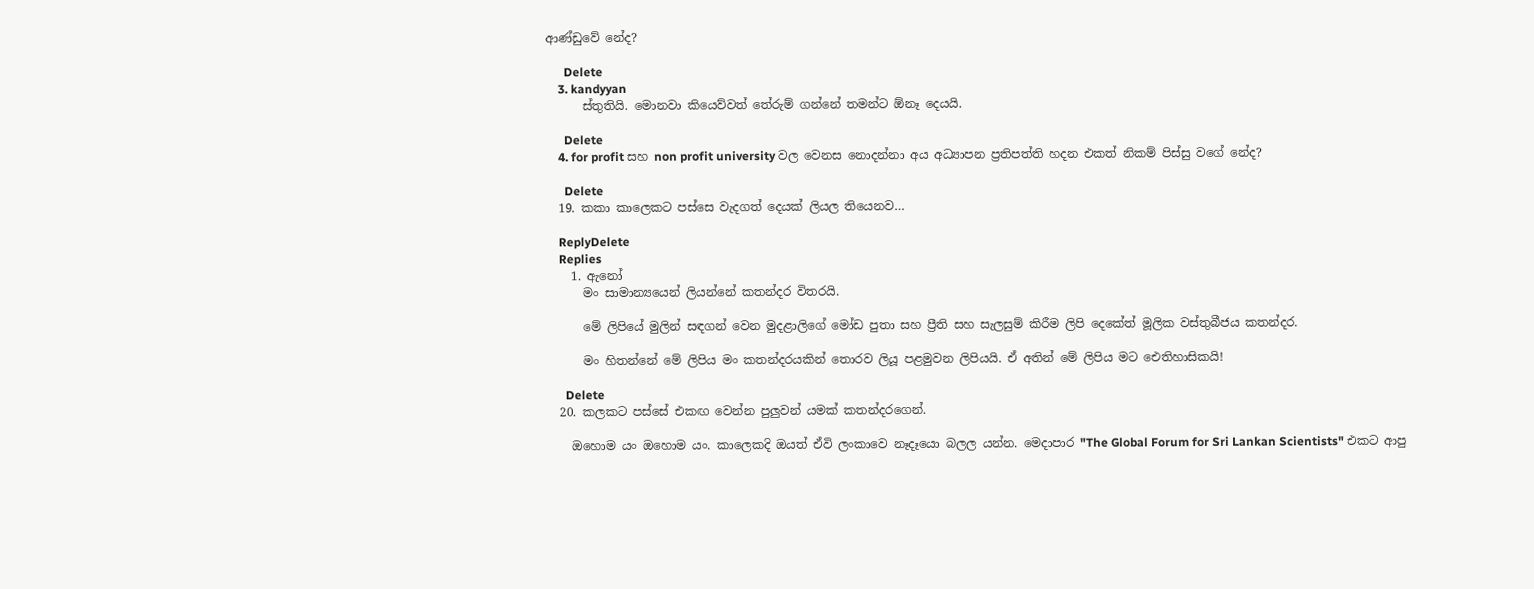ආණ්ඩුවේ නේද?

      Delete
    3. kandyyan
      ස්තුතියි. මොනවා කියෙව්වත් තේරුම් ගන්නේ තමන්ට ඕනෑ දෙයයි.

      Delete
    4. for profit සහ non profit university වල වෙනස නොදන්නා අය අධ්‍යාපන ප්‍රතිපත්ති හදන එකත් නිකම් පිස්සු වගේ නේද?

      Delete
  19. කකා කාලෙකට පස්සෙ වැදගත් දෙයක් ලියල තියෙනව…

    ReplyDelete
    Replies
    1. ඇනෝ
      මං සාමාන්‍යයෙන් ලියන්නේ කතන්දර විතරයි.

      මේ ලිපියේ මුලින් සඳගන් වෙන මුදළාලිගේ මෝඩ පුතා සහ ප්‍රීති සහ සැලසුම් කිරීම ලිපි දෙකේත් මූලික වස්තුබීජය කතන්දර.

      මං හිතන්නේ මේ ලිපිය මං කතන්දරයකින් තොරව ලියූ පළමුවන ලිපියයි. ඒ අතින් මේ ලිපිය මට ඓතිහාසිකයි!

      Delete
  20. කලකට පස්සේ එකඟ වෙන්න පුලුවන් යමක් කතන්දරගෙන්.

    ඔහොම යං ඔහොම යං. කාලෙකදි ඔයත් ඒවි ලංකාවෙ නෑදෑයො බලල යන්න. මෙදාපාර "The Global Forum for Sri Lankan Scientists" එකට ආපු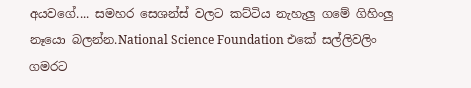අයවගේ.... සමහර සෙශන්ස් වලට කට්ටිය නැහැලු ගමේ ගිහිංලු නෑයො බලන්න.National Science Foundation එකේ සල්ලිවලිං ගමරට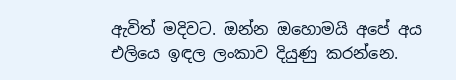ඇවිත් මදිවට. ඔන්න ඔහොමයි අපේ අය එලියෙ ඉඳල ලංකාව දියුණු කරන්නෙ.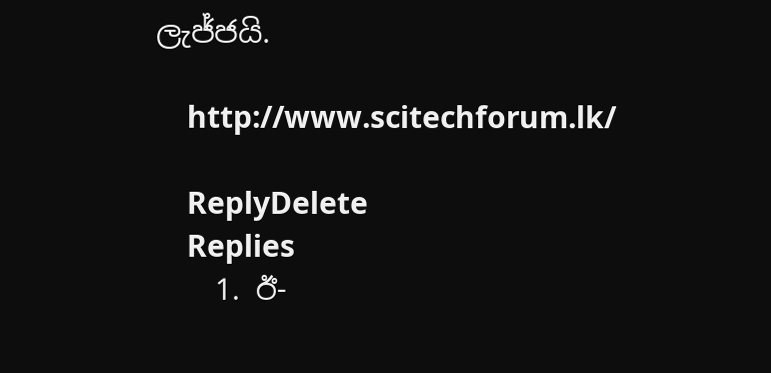ලැජ්ජයි.

    http://www.scitechforum.lk/

    ReplyDelete
    Replies
    1. ඊ-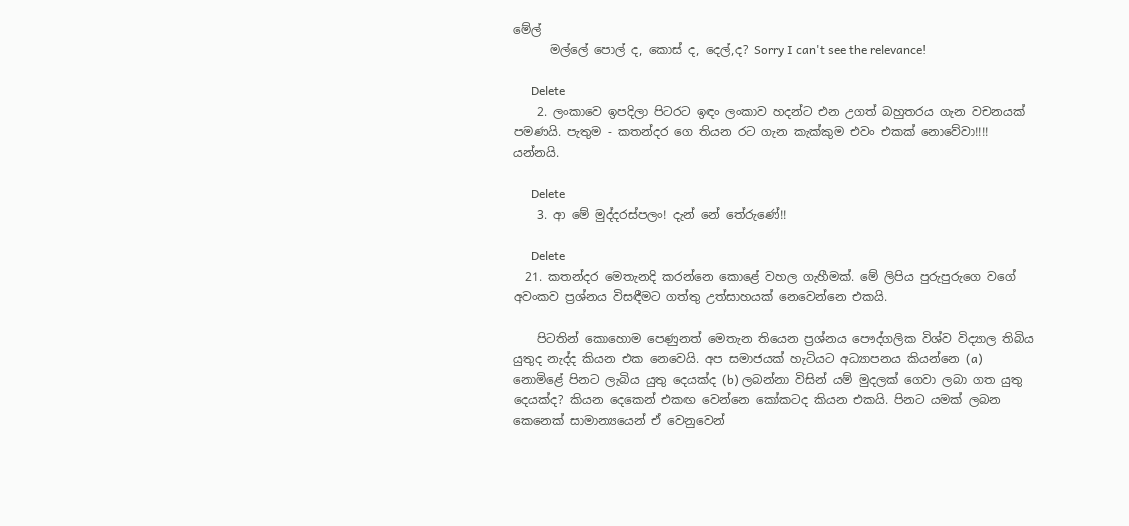මේල්
      මල්ලේ පොල් ද, කොස් ද, දෙල්,ද? Sorry I can't see the relevance!

      Delete
    2. ලංකාවෙ ඉපදිලා පිටරට ඉඳං ලංකාව හදන්ට එන උගත් බහුතරය ගැන වචනයක් පමණයි. පැතුම - කතන්දර ගෙ තියන රට ගැන කැක්කුම එවං එකක් නොවේවා!!!! යන්නයි.

      Delete
    3. ආ මේ මුද්දරස්පලං! දැන් නේ තේරුණේ!!

      Delete
  21. කතන්දර මෙතැනදි කරන්නෙ කොළේ වහල ගැහීමක්. මේ ලිපිය පුරුපුරුගෙ වගේ අවංකව ප්‍රශ්නය විසඳීමට ගත්තු උත්සාහයක් නෙවෙන්නෙ එකයි.

    පිටතින් කොහොම පෙණුනත් මෙතැන තියෙන ප්‍රශ්නය පෞද්ගලික විශ්ව විද්‍යාල තිබිය යුතුද නැද්ද කියන එක නෙවෙයි. අප සමාජයක් හැටියට අධ්‍යාපනය කියන්නෙ (a) නොමිළේ පිනට ලැබිය යුතු දෙයක්ද (b) ලබන්නා විසින් යම් මුදලක් ගෙවා ලබා ගත යුතු දෙයක්ද? කියන දෙකෙන් එකඟ වෙන්නෙ කෝකටද කියන එකයි. පිනට යමක් ලබන කෙනෙක් සාමාන්‍යයෙන් ඒ වෙනුවෙන්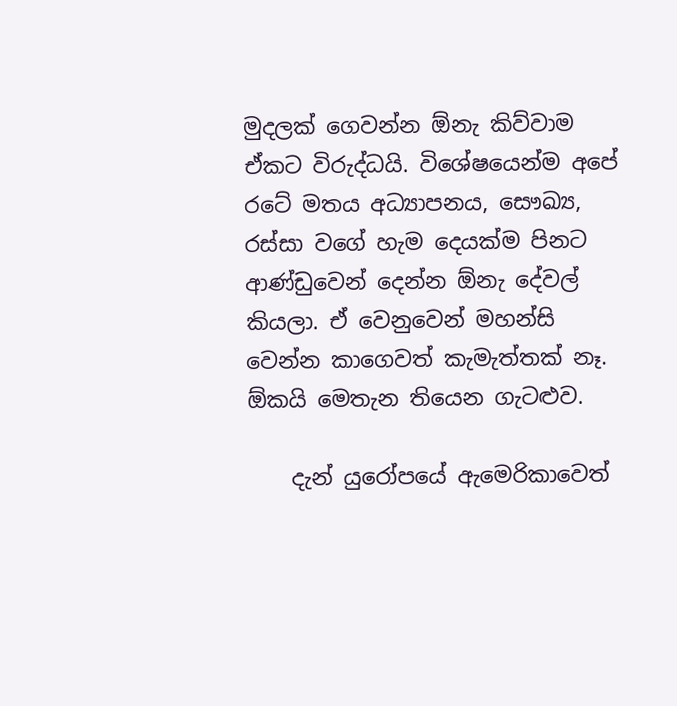මුදලක් ගෙවන්න ඕනැ කිව්වාම ඒකට විරුද්ධයි. විශේෂයෙන්ම අපේ රටේ මතය අධ්‍යාපනය, සෞඛ්‍ය, රස්සා වගේ හැම දෙයක්ම පිනට ආණ්ඩුවෙන් දෙන්න ඕනැ දේවල් කියලා. ඒ වෙනුවෙන් මහන්සි වෙන්න කාගෙවත් කැමැත්තක් නෑ. ඕකයි මෙතැන තියෙන ගැටළුව.

    දැන් යුරෝපයේ ඇමෙරිකාවෙත්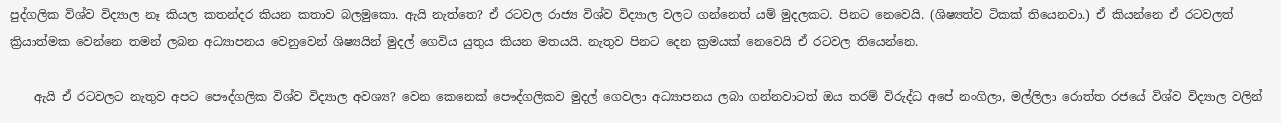පුද්ගලික විශ්ව විද්‍යාල නෑ කියල කතන්දර කියන කතාව බලමුකො. ඇයි නැත්තෙ? ඒ රටවල රාජ්‍ය විශ්ව විද්‍යාල වලට ගන්නෙත් යම් මුදලකට. පිනට නෙවෙයි. (ශිෂ්‍යත්ව ටිකක් තියෙනවා.) ඒ කියන්නෙ ඒ රටවලත් ක්‍රියාත්මක වෙන්නෙ තමන් ලබන අධ්‍යාපනය වෙනුවෙන් ශිෂ්‍යයින් මුදල් ගෙවිය යුතුය කියන මතයයි. නැතුව පිනට දෙන ක්‍රමයක් නෙවෙයි ඒ රටවල තියෙන්නෙ.

    ඇයි ඒ රටවලට නැතුව අපට පෞද්ගලික විශ්ව විද්‍යාල අවශ්‍ය? වෙන කෙනෙක් පෞද්ගලිකව මුදල් ගෙවලා අධ්‍යාපනය ලබා ගන්නවාටත් ඔය තරම් විරුද්ධ අපේ නංගිලා, මල්ලිලා රොත්ත රජයේ විශ්ව විද්‍යාල වලින්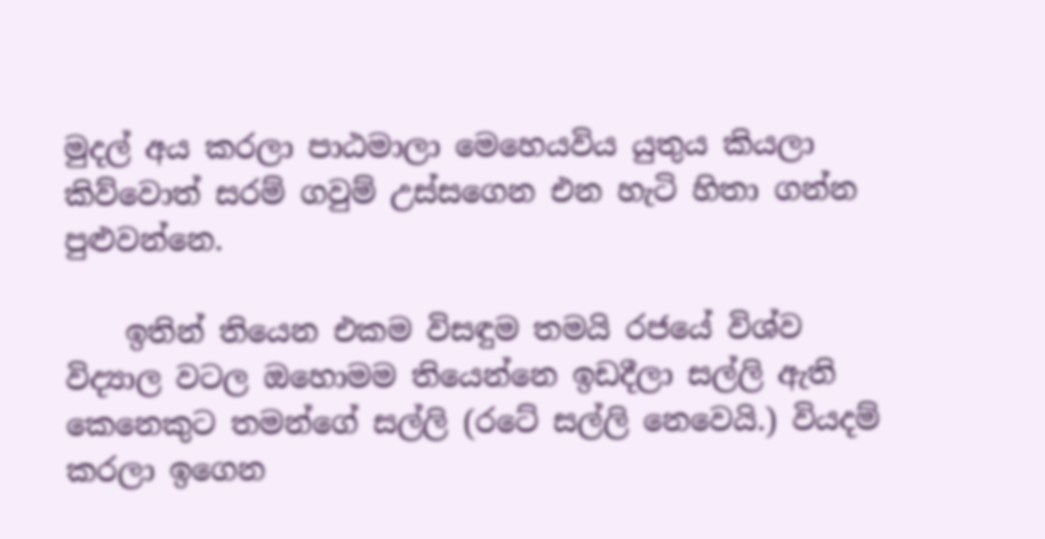මුදල් අය කරලා පාඨමාලා මෙහෙයවිය යුතුය කියලා කිව්වොත් සරම් ගවුම් උස්සගෙන එන හැටි හිතා ගන්න පුළුවන්නෙ.

    ඉතින් තියෙන එකම විසඳුම තමයි රජයේ විශ්ව විද්‍යාල වටල ඔහොමම තියෙන්නෙ ඉඩදීලා සල්ලි ඇති කෙනෙකුට තමන්ගේ සල්ලි (රටේ සල්ලි නෙවෙයි.) වියදම් කරලා ඉගෙන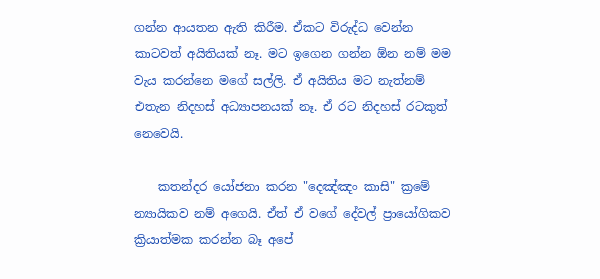ගන්න ආයතන ඇති කිරීම. ඒකට විරුද්ධ වෙන්න කාටවත් අයිතියක් නෑ. මට ඉගෙන ගන්න ඕන නම් මම වැය කරන්නෙ මගේ සල්ලි. ඒ අයිතිය මට නැත්නම් එතැන නිදහස් අධ්‍යාපනයක් නෑ. ඒ රට නිදහස් රටකුත් නෙවෙයි.

    කතන්දර යෝජනා කරන "දෙඤ්ඤං කාසි" ක්‍රමේ න්‍යායිකව නම් අගෙයි. ඒත් ඒ වගේ දේවල් ප්‍රායෝගිකව ක්‍රියාත්මක කරන්න බෑ අපේ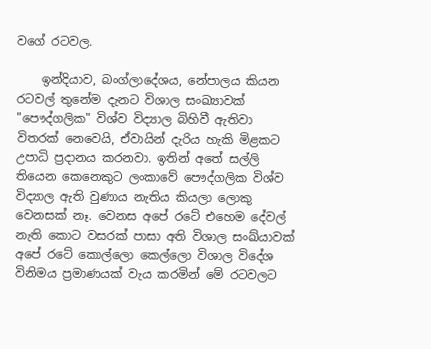වගේ රටවල.

    ඉන්දියාව, බංග්ලාදේශය, නේපාලය කියන රටවල් තුනේම දැනට විශාල සංඛ්‍යාවක් "පෞද්ගලික" විශ්ව විද්‍යාල බිහිවී ඇතිවා විතරක් නෙවෙයි, ඒවායින් දැරිය හැකි මිළකට උපාධි ප්‍රදානය කරනවා. ඉතින් අතේ සල්ලි තියෙන කෙනෙකුට ලංකාවේ පෞද්ගලික විශ්ව විද්‍යාල ඇති වුණාය නැතිය කියලා ලොකු වෙනසක් නෑ. වෙනස අපේ රටේ එහෙම දේවල් නැති කොට වසරක් පාසා අති විශාල සංඛ්යාවක් අපේ රටේ කොල්ලො කෙල්ලො විශාල විදේශ විනිමය ප්‍රමාණයක් වැය කරමින් මේ රටවලට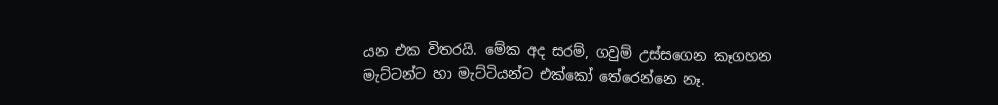යන එක විතරයි. මේක අද සරම්, ගවුම් උස්සගෙන කෑගහන මැට්ටන්ට හා මැට්ටියන්ට එක්කෝ තේරෙන්නෙ නෑ.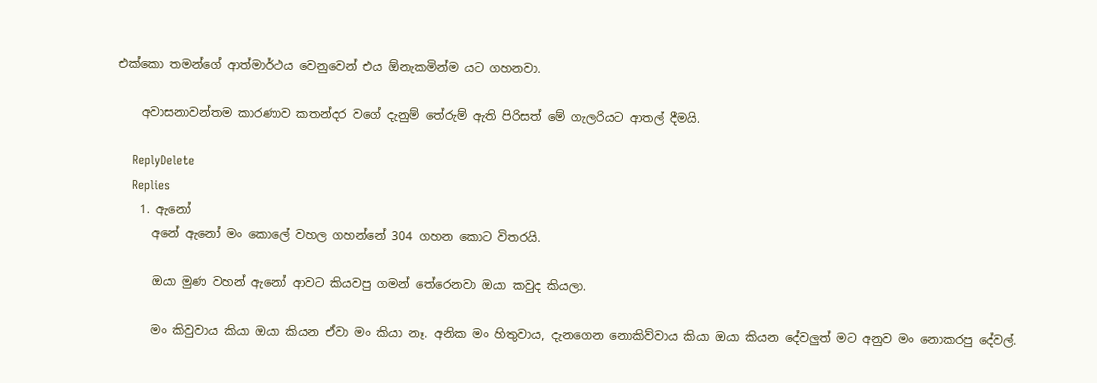එක්කො තමන්ගේ ආත්මාර්ථය වෙනුවෙන් එය ඕනැකමින්ම යට ගහනවා.

    අවාසනාවන්තම කාරණාව කතන්දර වගේ දැනුම් තේරුම් ඇති පිරිසත් මේ ගැලරියට ආතල් දීමයි.

    ReplyDelete
    Replies
    1. ඇනෝ
      අනේ ඇනෝ මං කොලේ වහල ගහන්නේ 304 ගහන කොට විතරයි.

      ඔයා මුණ වහන් ඇනෝ ආවට කියවපු ගමන් තේරෙනවා ඔයා කවුද කියලා.

      මං කිවුවාය කියා ඔයා කියන ඒවා මං කියා නෑ. අනික මං හිතුවාය, දැනගෙන නොකිව්වාය කියා ඔයා කියන දේවලුත් මට අනුව මං නොකරපු දේවල්.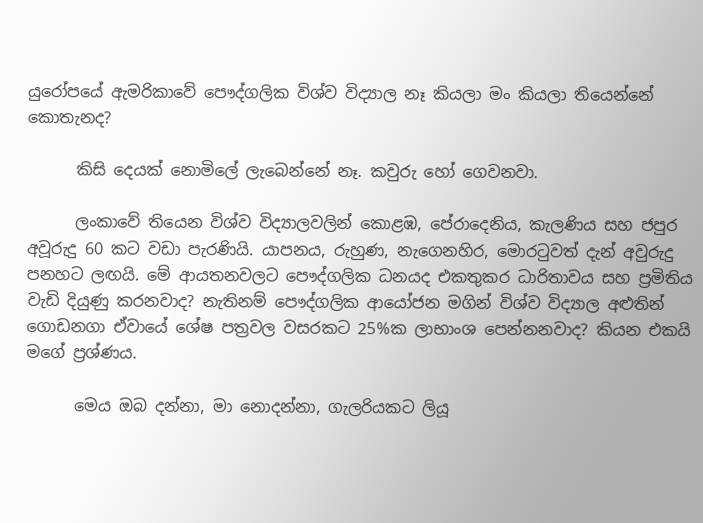යුරෝපයේ ඇමරිකාවේ පෞද්ගලික විශ්ව විද්‍යාල නෑ කියලා මං කියලා තියෙන්නේ කොතැනද?

      කිසි දෙයක් නොමිලේ ලැබෙන්නේ නෑ. කවුරු හෝ ගෙවනවා.

      ලංකාවේ තියෙන විශ්ව විද්‍යාලවලින් කොළඹ, පේරාදෙනිය, කැලණිය සහ ජපුර අවූරුදු 60 කට වඩා පැරණියි. යාපනය, රුහුණ, නැගෙනහිර, මොරටුවත් දැන් අවුරුදු පනහට ලඟයි. මේ ආයතනවලට පෞද්ගලික ධනයද එකතුකර ධාරිතාවය සහ ප්‍රමිතිය වැඩි දියුණු කරනවාද? නැතිනම් පෞද්ගලික ආයෝජන මගින් විශ්ව විද්‍යාල අළුතින් ගොඩනගා ඒවායේ ශේෂ පත්‍රවල වසරකට 25%ක ලාභාංශ පෙන්නනවාද? කියන එකයි මගේ ප්‍රශ්ණය.

      මෙය ඔබ දන්නා, මා නොදන්නා, ගැලරියකට ලියූ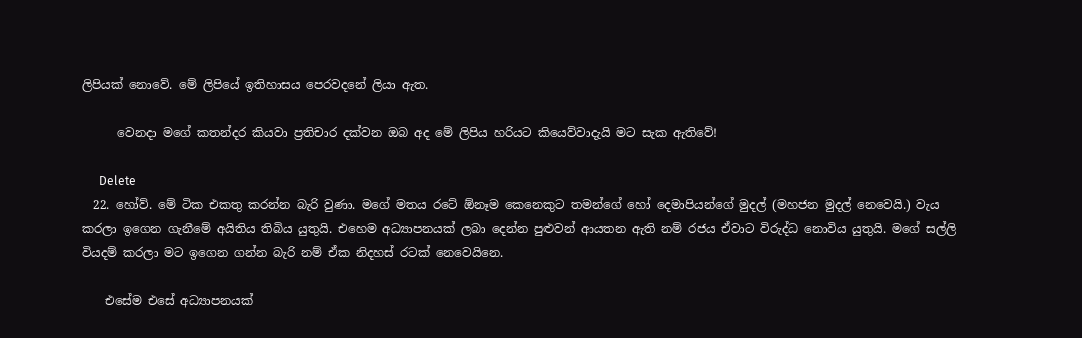ලිපියක් නොවේ. මේ ලිපියේ ඉතිහාසය පෙරවදනේ ලියා ඇත.

      වෙනදා මගේ කතන්දර කියවා ප්‍රතිචාර දක්වන ඔබ අද මේ ලිපිය හරියට කියෙව්වාදැයි මට සැක ඇතිවේ!

      Delete
  22. හෝව්. මේ ටික එකතු කරන්න බැරි වුණා. මගේ මතය රටේ ඕනෑම කෙනෙකුට තමන්ගේ හෝ දෙමාපියන්ගේ මුදල් (මහජන මුදල් නෙවෙයි.) වැය කරලා ඉගෙන ගැනීමේ අයිතිය තිබිය යුතුයි. එහෙම අධ්‍යාපනයක් ලබා දෙන්න පුළුවන් ආයතන ඇති නම් රජය ඒවාට විරුද්ධ නොවිය යුතුයි. මගේ සල්ලි වියදම් කරලා මට ඉගෙන ගන්න බැරි නම් ඒක නිදහස් රටක් නෙවෙයිනෙ.

    එසේම එසේ අධ්‍යාපනයක්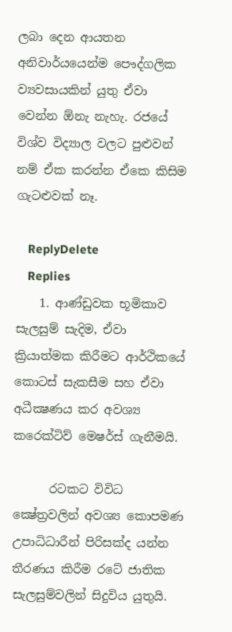ලබා දෙන ආයතන අනිවාර්යයෙන්ම පෞද්ගලික ව්‍යවසායකින් යුතු ඒවා වෙන්න ඕනැ නැහැ. රජයේ විශ්ව විද්‍යාල වලට පුළුවන් නම් ඒක කරන්න ඒකෙ කිසිම ගැටළුවක් නෑ.

    ReplyDelete
    Replies
    1. ආණ්ඩුවක භූමිකාව සැලසුම් සැදිම, ඒවා ක්‍රියාත්මක කිරීමට ආර්ථිකයේ කොටස් සැකසීම සහ ඒවා අධීක්‍ෂණය කර අවශ්‍ය කරෙක්ටිව් මෙෂර්ස් ගැනීමයි.

      රටකට විවිධ ක්‍ෂේත්‍රවලින් අවශ්‍ය කොපමණ උපාධිධාරීන් පිරිසක්ද යන්න තීරණය කිරීම රටේ ජාතික සැලසුම්වලින් සිදුවිය යුතුයි.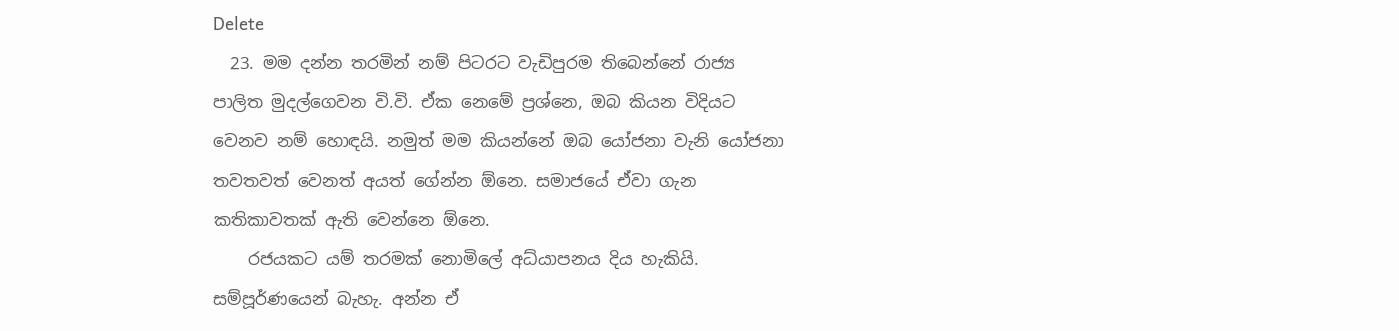Delete
  23. මම දන්න තරමින් නම් පිටරට වැඩිපුරම තිබෙන්නේ රාජ්‍ය පාලිත මුදල්ගෙවන වි.වි. ඒක නෙමේ ප්‍රශ්නෙ, ඔබ කියන විදියට වෙනව නම් හොඳයි. නමුත් මම කියන්නේ ඔබ යෝජනා වැනි යෝජනා තවතවත් වෙනත් අයත් ගේන්න ඕනෙ. සමාජයේ ඒවා ගැන කතිකාවතක් ඇති වෙන්නෙ ඕනෙ.
    රජයකට යම් තරමක් නොමිලේ අධ්යාපනය දිය හැකියි. සම්පූර්ණයෙන් බැහැ. අන්න ඒ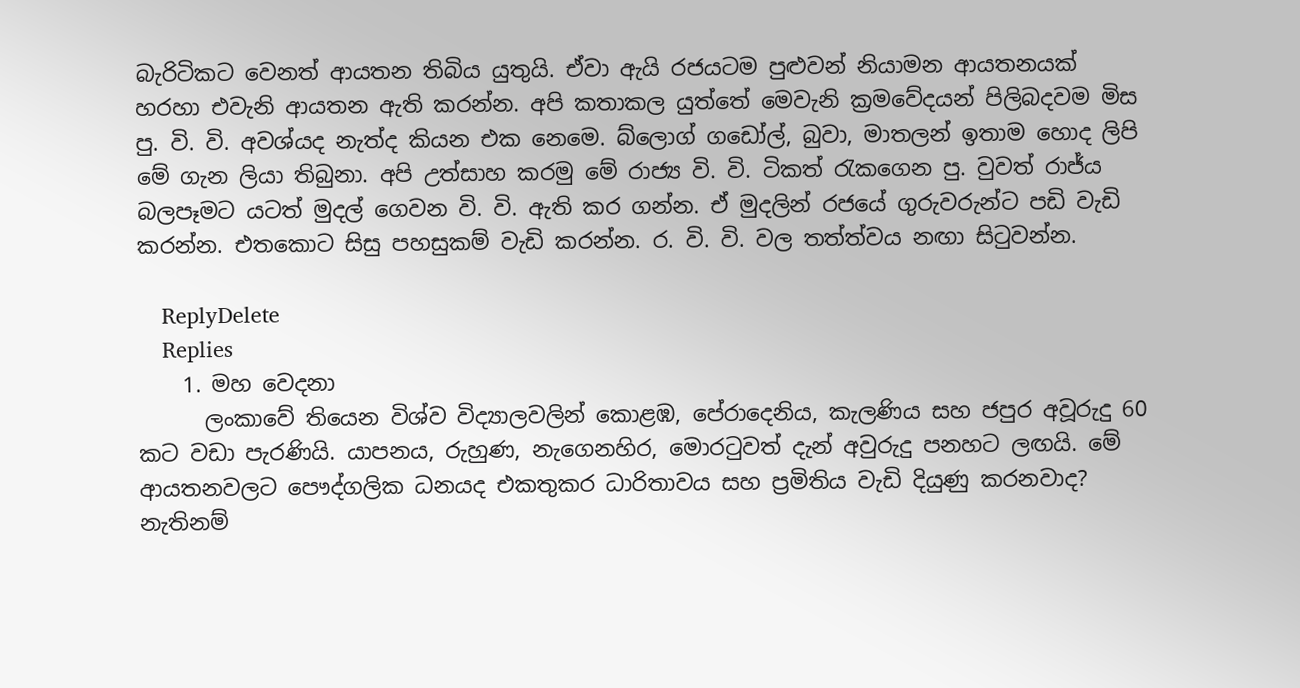බැරිටිකට වෙනත් ආයතන තිබිය යුතුයි. ඒවා ඇයි රජයටම පුළුවන් නියාමන ආයතනයක් හරහා එවැනි ආයතන ඇති කරන්න. අපි කතාකල යුත්තේ මෙවැනි ක්‍රමවේදයන් පිලිබදවම මිස පු. වි. වි. අවශ්යද නැත්ද කියන එක නෙමෙ. බ්ලොග් ගඩෝල්, බුවා, මාතලන් ඉතාම හොද ලිපි මේ ගැන ලියා තිබුනා. අපි උත්සාහ කරමු මේ රාජ්‍ය වි. වි. ටිකත් රැකගෙන පු. වුවත් රාජ්ය බලපෑමට යටත් මුදල් ගෙවන වි. වි. ඇති කර ගන්න. ඒ මුදලින් රජයේ ගුරුවරුන්ට පඩි වැඩි කරන්න. එතකොට සිසු පහසුකම් වැඩි කරන්න. ර. වි. වි. වල තත්ත්වය නඟා සිටුවන්න.

    ReplyDelete
    Replies
    1. මහ වෙදනා
      ලංකාවේ තියෙන විශ්ව විද්‍යාලවලින් කොළඹ, පේරාදෙනිය, කැලණිය සහ ජපුර අවූරුදු 60 කට වඩා පැරණියි. යාපනය, රුහුණ, නැගෙනහිර, මොරටුවත් දැන් අවුරුදු පනහට ලඟයි. මේ ආයතනවලට පෞද්ගලික ධනයද එකතුකර ධාරිතාවය සහ ප්‍රමිතිය වැඩි දියුණු කරනවාද? නැතිනම්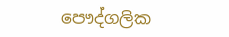පෞද්ගලික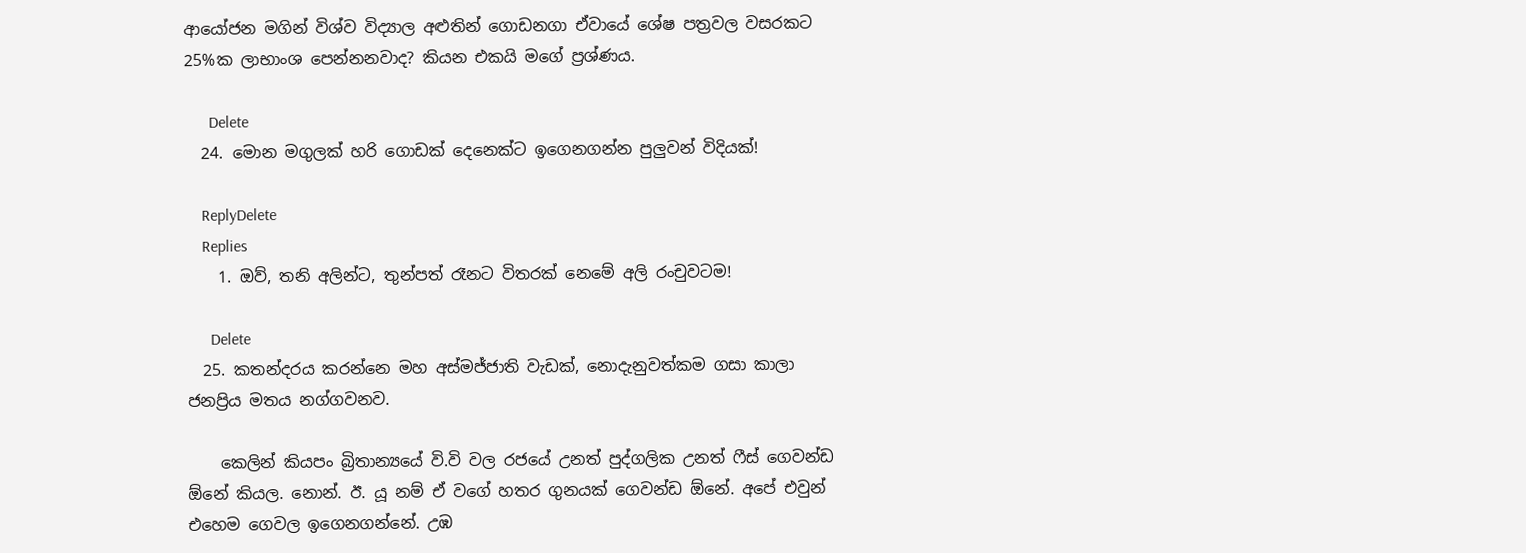ආයෝජන මගින් විශ්ව විද්‍යාල අළුතින් ගොඩනගා ඒවායේ ශේෂ පත්‍රවල වසරකට 25%ක ලාභාංශ පෙන්නනවාද? කියන එකයි මගේ ප්‍රශ්ණය.

      Delete
  24. මොන මගුලක් හරි ගොඩක් දෙනෙක්ට ඉගෙනගන්න පුලුවන් විදියක්!

    ReplyDelete
    Replies
    1. ඔව්, තනි අලින්ට, තුන්පත් රෑනට විතරක් නෙමේ අලි රංචුවටම!

      Delete
  25. කතන්දරය කරන්නෙ මහ අස්මජ්ජාති වැඩක්, නොදැනුවත්කම ගසා කාලා ජනප්‍රිය මතය නග්ගවනව.

    කෙලින් කියපං බ්‍රිතාන්‍යයේ වි.වි වල රජයේ උනත් පුද්ගලික උනත් ෆීස් ගෙවන්ඩ ඕනේ කියල. නොන්. ඊ. යූ නම් ඒ වගේ හතර ගුනයක් ගෙවන්ඩ ඕනේ. අපේ එවුන් එහෙම ගෙවල ඉගෙනගන්නේ. උඹ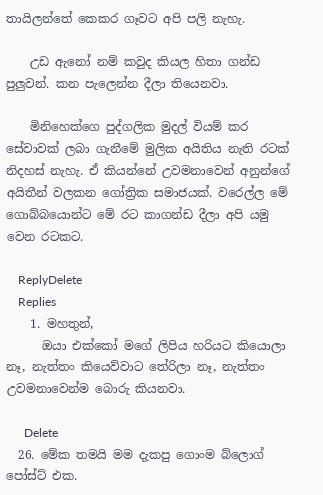තායිලන්තේ කෙකර ගෑවට අපි පලි නැහැ.

    උඩ ඇනෝ නම් කවුද කියල හිතා ගන්ඩ පුලුවන්. කන පැලෙන්න දීලා තියෙනවා.

    මිනිහෙක්ගෙ පුද්ගලික මුදල් වියම් කර සේවාවක් ලබා ගැනීමේ මුලික අයිතිය නැති රටක් නිදහස් නැහැ. ඒ කියන්නේ උවමනාවෙන් අනුන්ගේ අයිතීන් වලකන ගෝත්‍රික සමාජයක්. වරෙල්ල මේ ගොබ්බයොන්ට මේ රට කාගන්ඩ දීලා අපි යමු වෙන රටකට.

    ReplyDelete
    Replies
    1. මහතුන්,
      ඔයා එක්කෝ මගේ ලිපිය හරියට කියොලා නෑ, නැත්තං කියෙව්වාට තේරිලා නෑ, නැත්තං උවමනාවෙන්ම බොරු කියනවා.

      Delete
  26. මේක තමයි මම දැකපු ගොංම බ්ලොග් පෝස්ට් එක.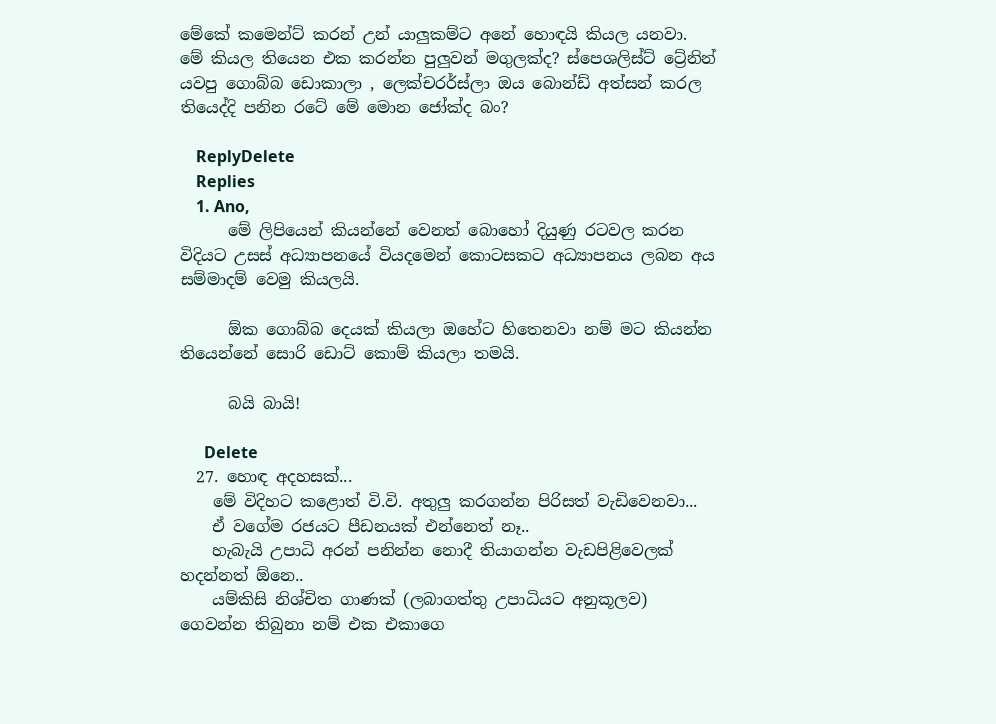මේකේ කමෙන්ට් කරන් උන් යාලුකම්ට අනේ හොඳයි කියල යනවා. මේ කියල තියෙන එක කරන්න පුලුවන් මගුලක්ද? ස්පෙශලිස්ට් ට්‍රේනින් යවපු ගොබ්බ ඩොකාලා , ලෙක්චරර්ස්ලා ඔය බොන්ඩ් අත්සන් කරල තියෙද්දි පනින රටේ මේ මොන ජෝක්ද බං?

    ReplyDelete
    Replies
    1. Ano,
      මේ ලිපියෙන් කියන්නේ වෙනත් බොහෝ දියුණු රටවල කරන විදියට උසස් අධ්‍යාපනයේ වියදමෙන් කොටසකට අධ්‍යාපනය ලබන අය සම්මාදම් වෙමු කියලයි.

      ඕක ගොබ්බ දෙයක් කියලා ඔහේට හිතෙනවා නම් මට කියන්න තියෙන්නේ සොරි ඩොට් කොම් කියලා තමයි.

      බයි බායි!

      Delete
  27. හොඳ අදහසක්...
    මේ විදිහට කළොත් වි.වි. අතුලු කරගන්න පිරිසත් වැඩිවෙනවා...
    ඒ වගේම රජයට පීඩනයක් එන්නෙත් නෑ..
    හැබැයි උපාධි අරන් පනින්න නොදී තියාගන්න වැඩපිළිවෙලක් හදන්නත් ඕනෙ..
    යම්කිසි නිශ්චිත ගාණක් (ලබාගත්තු උපාධියට අනුකූලව) ගෙවන්න තිබුනා නම් එක එකාගෙ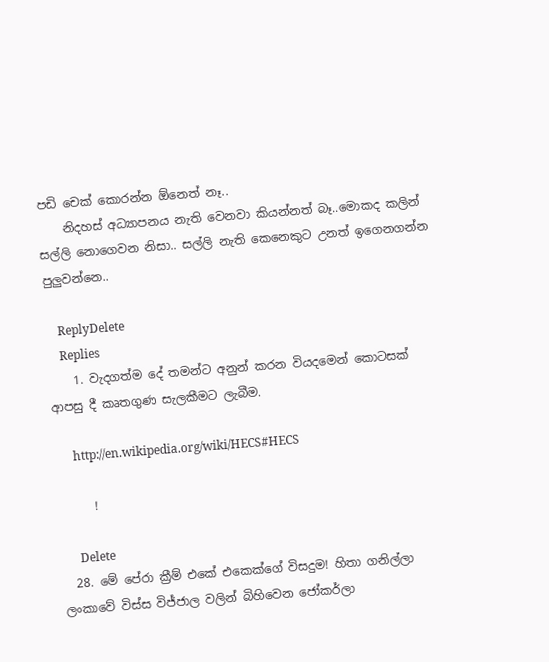පඩි චෙක් කොරන්න ඕනෙත් නෑ..
    නිදහස් අධ්‍යාපනය නැති වෙනවා කියන්නත් බෑ..මොකද කලින් සල්ලි නොගෙවන නිසා.. සල්ලි නැති කෙනෙකුට උනත් ඉගෙනගන්න පුලුවන්නෙ..

    ReplyDelete
    Replies
    1. වැදගත්ම දේ තමන්ට අනුන් කරන වියදමෙන් කොටසක් ආපසු දී කෘතගුණ සැලකීමට ලැබීම.

      http://en.wikipedia.org/wiki/HECS#HECS

      !

      Delete
  28. මේ පේරා ක්‍රීම් එකේ එකෙක්ගේ විසදුම! හිතා ගනිල්ලා ලංකාවේ විස්ස විජ්ජාල වලින් බිහිවෙන ජෝකර්ලා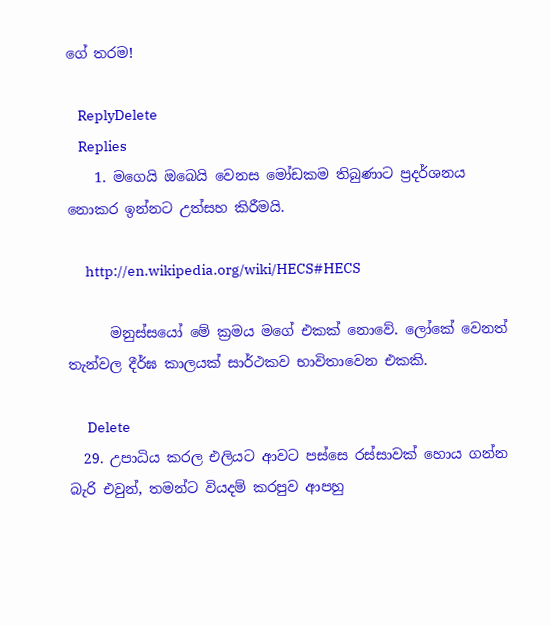ගේ තරම!

    ReplyDelete
    Replies
    1. මගෙයි ඔබෙයි වෙනස මෝඩකම තිබුණාට ප්‍රදර්ශනය නොකර ඉන්නට උත්සහ කිරීමයි.

      http://en.wikipedia.org/wiki/HECS#HECS

      මනුස්සයෝ මේ ක්‍රමය මගේ එකක් නොවේ. ලෝකේ වෙනත් තැන්වල දීර්ඝ කාලයක් සාර්ථකව භාවිතාවෙන එකකි.

      Delete
  29. උපාධිය කරල එලියට ආවට පස්සෙ රස්සාවක් හොය ගන්න බැරි එවුන්, තමන්ට වියදම් කරපුව ආපහු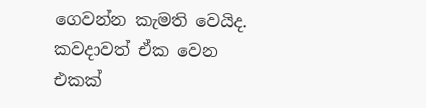ගෙවන්න කැමති වෙයිද. කවදාවත් ඒක වෙන එකක්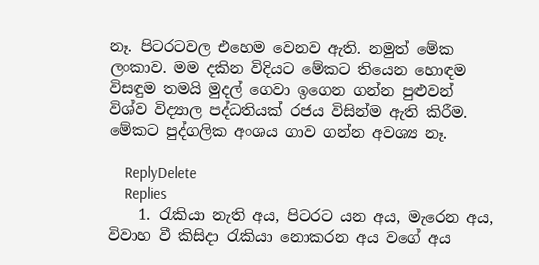නෑ. පිටරටවල එහෙම වෙනව ඇති. නමුත් මේක ලංකාව. මම දකින විදියට මේකට තියෙන හොඳම විසඳුම තමයි මුදල් ගෙවා ඉගෙන ගන්න පුළුවන් විශ්ව විද්‍යාල පද්ධතියක් රජය විසින්ම ඇති කිරීම. මේකට පුද්ගලික අංශය ගාව ගන්න අවශ්‍ය නෑ.

    ReplyDelete
    Replies
    1. රැකියා නැති අය, පිටරට යන අය, මැරෙන අය, විවාහ වී කිසිදා රැකියා නොකරන අය වගේ අය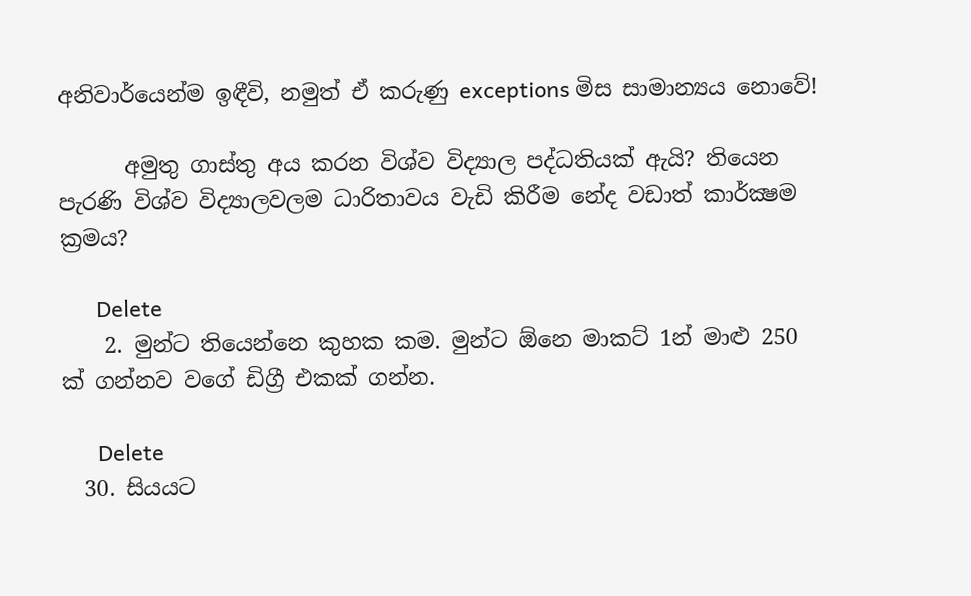අනිවාර්යෙන්ම ඉඳීවි, නමුත් ඒ කරුණු exceptions මිස සාමාන්‍යය නොවේ!

      අමුතු ගාස්තු අය කරන විශ්ව විද්‍යාල පද්ධතියක් ඇයි? තියෙන පැරණි විශ්ව විද්‍යාලවලම ධාරිතාවය වැඩි කිරීම නේද වඩාත් කාර්ක්‍ෂම ක්‍රමය?

      Delete
    2. මුන්ට තියෙන්නෙ කුහක කම. මුන්ට ඕනෙ මාකට් 1න් මාළු 250 ක් ගන්නව වගේ ඩිග්‍රී එකක් ගන්න.

      Delete
  30. සියයට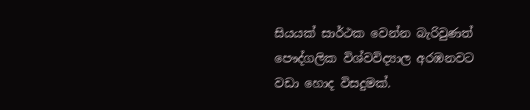සියයක් සාර්ථක වෙන්න බැරිවුණත් පෞද්ගලික විශ්වවිද්‍යාල අරඹනවට වඩා හොද විසදුමක්.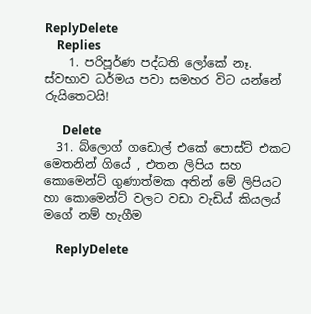ReplyDelete
    Replies
    1. පරිපූර්ණ පද්ධති ලෝකේ නෑ. ස්වභාව ධර්මය පවා සමහර විට යන්නේ රුයිතෙටයි!

      Delete
  31. බ්ලොග් ගඩොල් එකේ පොස්ට් එකට මෙතනින් ගියේ , එතන ලිපිය සහ කොමෙන්ට් ගුණාත්මක අතින් මේ ලිපියට හා කොමෙන්ට් වලට වඩා වැඩිය් කියලය් මගේ නම් හැගීම

    ReplyDelete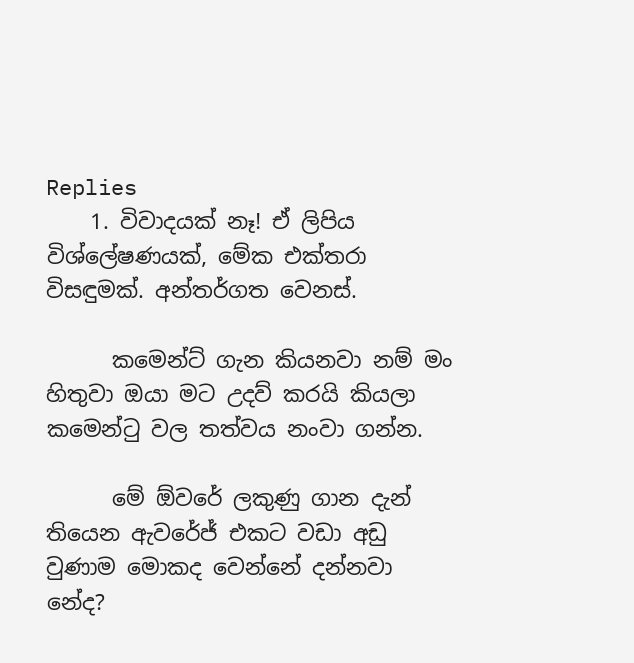Replies
    1. විවාදයක් නෑ! ඒ ලිපිය විශ්ලේෂණයක්, මේක එක්තරා විසඳුමක්. අන්තර්ගත වෙනස්.

      කමෙන්ට් ගැන කියනවා නම් මං හිතුවා ඔයා මට උදව් කරයි කියලා කමෙන්ටු වල තත්වය නංවා ගන්න.

      මේ ඕවරේ ලකුණු ගාන දැන් තියෙන ඇවරේජ් එකට වඩා අඩු වුණාම මොකද වෙන්නේ දන්නවා නේද?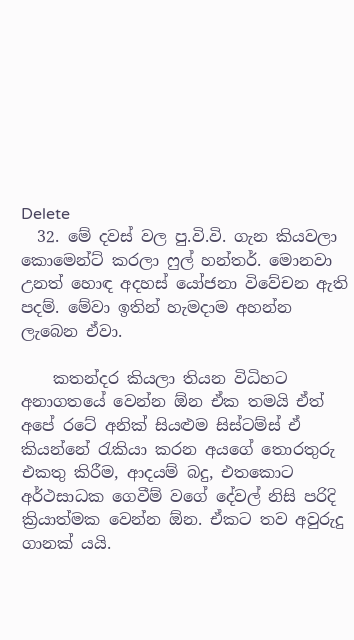Delete
  32. මේ දවස් වල පු.වි.වි. ගැන කියවලා කොමෙන්ට් කරලා ෆුල් හන්තර්. මොනවා උනත් හොඳ අදහස් යෝජනා විවේචන ඇති පදම්. මේවා ඉතින් හැමදාම අහන්න ලැබෙන ඒවා.

    කතන්දර කියලා තියන විධිහට අනාගතයේ වෙන්න ඕන ඒක තමයි ඒත් අපේ රටේ අනික් සියළුම සිස්ටම්ස් ඒ කියන්නේ රැකියා කරන අයගේ තොරතුරු එකතු කිරීම, ආදයම් බදු, එතකොට අර්ථසාධක ගෙවීම් වගේ දේවල් නිසි පරිදි ක්‍රියාත්මක වෙන්න ඕන. ඒකට තව අවුරුදු ගානක් යයි.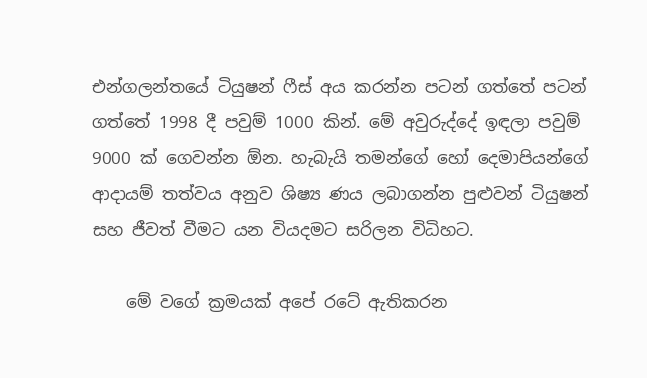එන්ගලන්තයේ ටියුෂන් ෆීස් අය කරන්න පටන් ගත්තේ පටන් ගත්තේ 1998 දී පවුම් 1000 කින්. මේ අවුරුද්දේ ඉඳලා පවුම් 9000 ක් ගෙවන්න ඕන. හැබැයි තමන්ගේ හෝ දෙමාපියන්ගේ ආදායම් තත්වය අනුව ශිෂ්‍ය ණය ලබාගන්න පුළුවන් ටියුෂන් සහ ජීවත් වීමට යන වියදමට සරිලන විධිහට.

    මේ වගේ ක්‍රමයක් අපේ රටේ ඇතිකරන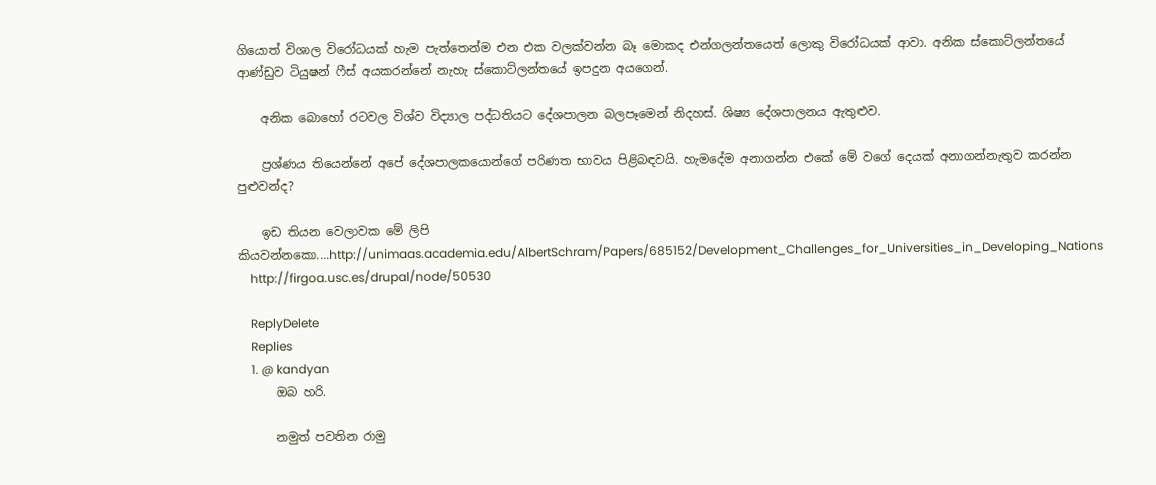ගියොත් විශාල විරෝධයක් හැම පැත්තෙන්ම එන එක වලක්වන්න බෑ මොකද එන්ගලන්තයෙත් ලොකු විරෝධයක් ආවා. අනික ස්කොට්ලන්තයේ ආණ්ඩුව ටියුෂන් ෆීස් අයකරන්නේ නැහැ ස්කොට්ලන්තයේ ඉපදුන අයගෙන්.

    අනික බොහෝ රටවල විශ්ව විද්‍යාල පද්ධතියට දේශපාලන බලපෑමෙන් නිදහස්. ශිෂ්‍ය දේශපාලනය ඇතුළුව.

    ප්‍රශ්ණය තියෙන්නේ අපේ දේශපාලකයොන්ගේ පරිණත භාවය පිළිබඳවයි. හැමදේම අනාගන්න එකේ මේ වගේ දෙයක් අනාගන්නැතුව කරන්න පුළුවන්ද?

    ඉඩ තියන වෙලාවක මේ ලිපි කියවන්නකො....http://unimaas.academia.edu/AlbertSchram/Papers/685152/Development_Challenges_for_Universities_in_Developing_Nations
    http://firgoa.usc.es/drupal/node/50530

    ReplyDelete
    Replies
    1. @ kandyan
      ඔබ හරි.

      නමුත් පවතින රාමු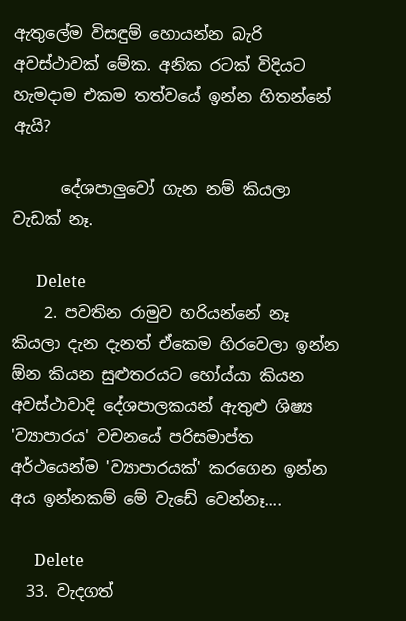ඇතුලේම විසඳුම් හොයන්න බැරි අවස්ථාවක් මේක. අනික රටක් විදියට හැමදාම එකම තත්වයේ ඉන්න හිතන්නේ ඇයි?

      දේශපාලුවෝ ගැන නම් කියලා වැඩක් නෑ.

      Delete
    2. පවතින රාමුව හරියන්නේ නෑ කියලා දැන දැනත් ඒකෙම හිරවෙලා ඉන්න ඕන කියන සුළුතරයට හෝය්යා කියන අවස්ථාවාදි දේශපාලකයන් ඇතුළු ශිෂ්‍ය 'ව්‍යාපාරය' වචනයේ පරිසමාප්ත අර්ථයෙන්ම 'ව්‍යාපාරයක්' කරගෙන ඉන්න අය ඉන්නකම් මේ වැඩේ වෙන්නෑ....

      Delete
  33. වැදගත්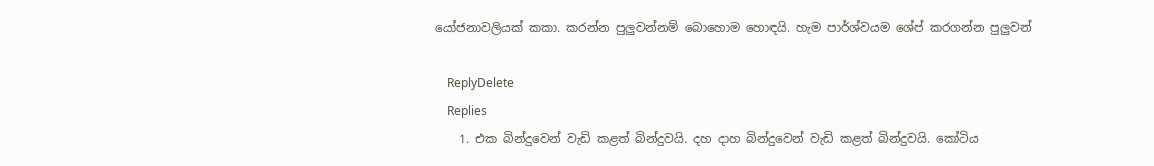යෝජනාවලියක් කකා. කරන්න පුලුවන්නම් බොහොම හොඳයි. හැම පාර්ශ්වයම ශේප් කරගන්න පුලුවන්

    ReplyDelete
    Replies
    1. එක බින්දුවෙන් වැඩි කළත් බින්දුවයි. දහ දාහ බින්දුවෙන් වැඩි කළත් බින්දුවයි. කෝටිය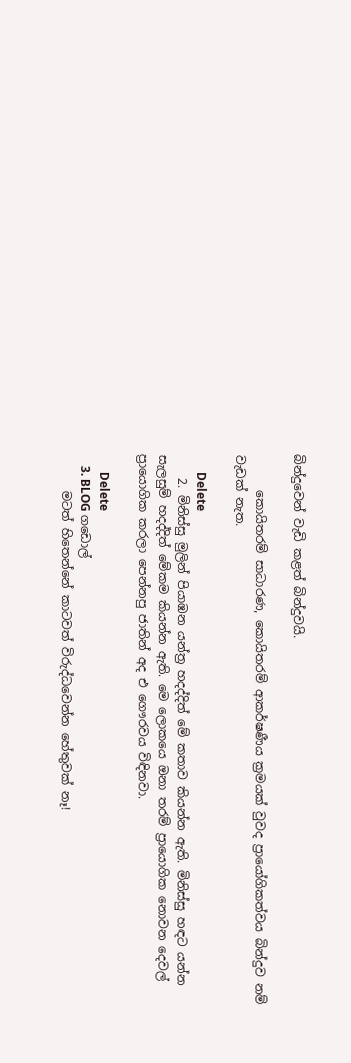බින්දුවෙන් වැඩි කළත් බින්දුවයි.

      කොයිතරම් සාධාරණ, කොයිතරම් ආකර්ෂණීය ක්‍රමයක් වුවද ප්‍රායෝගිකත්වය බින්දුව නම් වැඩක් නැත.

      Delete
    2. මිනිස්සු මුලින් පියාඹන යන්ත්‍ර හදද්දිත් මේ කතාව කියන්න ඇති. මිනිස්සු හඳට යන්න සැලසුම් හදද්දිත් මේකම කියන්න ඇති. මෙ ලොකයෙ ඔනා තරම් ප්‍රායොගික නොවන දෙවල් ප්‍රායොගික කරලා පෙන්නපු ජාතින් අද එ ගෞරවය විඳිනවා.

      Delete
    3. BLOG ගඩොල්
      මටත් හිතෙන්නේ කාටවත් විරුද්ධවෙන්න හේතුවක් නෑ!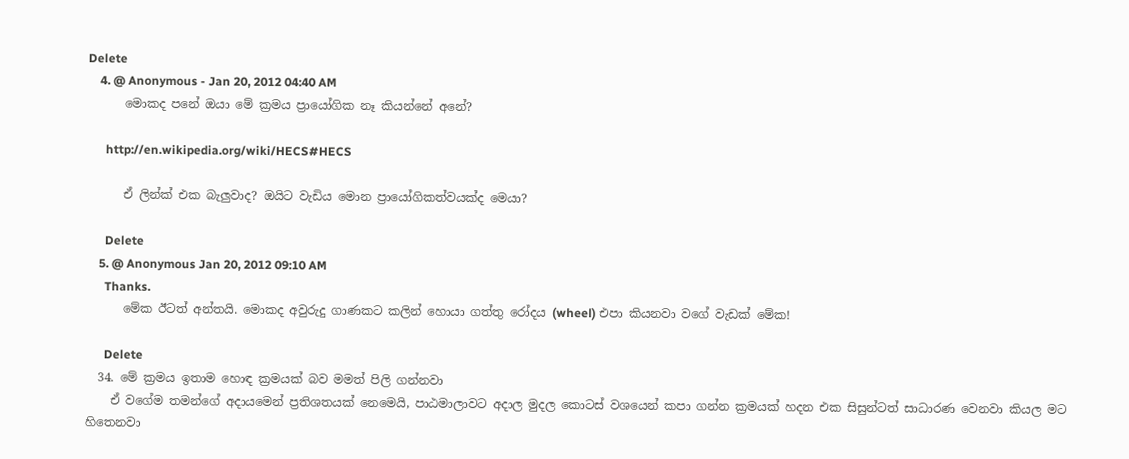Delete
    4. @ Anonymous - Jan 20, 2012 04:40 AM
      මොකද පනේ ඔයා මේ ක්‍රමය ප්‍රායෝගික නෑ කියන්නේ අනේ?

      http://en.wikipedia.org/wiki/HECS#HECS

      ඒ ලින්ක් එක බැලුවාද? ඔයිට වැඩිය මොන ප්‍රායෝගිකත්වයක්ද මෙයා?

      Delete
    5. @ Anonymous Jan 20, 2012 09:10 AM
      Thanks.
      මේක ඊටත් අන්තයි. මොකද අවුරුදු ගාණකට කලින් හොයා ගත්තු රෝදය (wheel) එපා කියනවා වගේ වැඩක් මේක!

      Delete
  34. මේ ක්‍රමය ඉතාම හොඳ ක්‍රමයක්‌ බව මමත් පිලි ගන්නවා
    ඒ වගේම තමන්ගේ අදායමෙන් ප්‍රතිශතයක් නෙමෙයි, පාඨමාලාවට අදාල මුදල කොටස් වශයෙන් කපා ගන්න ක්‍රමයක් හදන එක සිසුන්ටත් සාධාරණ වෙනවා කියල මට හිතෙනවා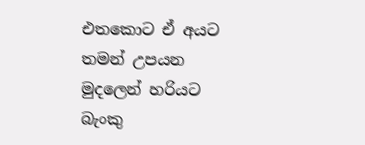එතකොට ඒ අයට තමන් උපයන මුදලෙන් හරියට බැංකු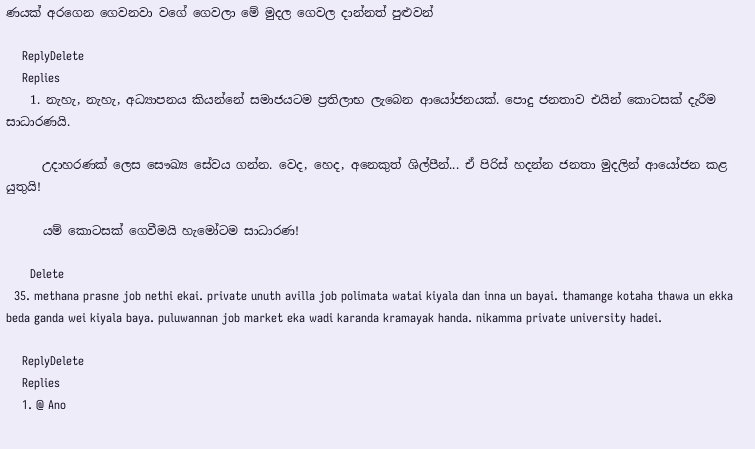ණයක් අරගෙන ගෙවනවා වගේ ගෙවලා මේ මුදල ගෙවල දාන්නත් පුළුවන්

    ReplyDelete
    Replies
    1. නැහැ, නැහැ, අධ්‍යාපනය කියන්නේ සමාජයටම ප්‍රතිලාභ ලැබෙන ආයෝජනයක්. පොදු ජනතාව එයින් කොටසක් දැරීම සාධාරණයි.

      උදාහරණක් ලෙස සෞඛ්‍ය සේවය ගන්න. වෙද, හෙද, අනෙකුත් ශිල්පීන්... ඒ පිරිස් හදන්න ජනතා මුදලින් ආයෝජන කළ යුතුයි!

      යම් කොටසක් ගෙවීමයි හැමෝටම සාධාරණ!

      Delete
  35. methana prasne job nethi ekai. private unuth avilla job polimata watai kiyala dan inna un bayai. thamange kotaha thawa un ekka beda ganda wei kiyala baya. puluwannan job market eka wadi karanda kramayak handa. nikamma private university hadei.

    ReplyDelete
    Replies
    1. @ Ano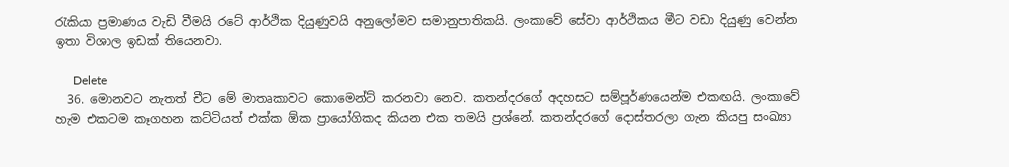රැකියා ප්‍රමාණය වැඩි වීමයි රටේ ආර්ථික දියුණුවයි අනුලෝමව සමානුපාතිකයි. ලංකාවේ සේවා ආර්ථිකය මීට වඩා දියුණු වෙන්න ඉතා විශාල ඉඩක් තියෙනවා.

      Delete
  36. මොනවට නැතත් චීට මේ මාතෘකාවට කොමෙන්ට් කරනවා නෙව. කතන්දරගේ අදහසට සම්පූර්ණයෙන්ම එකඟයි. ලංකාවේ හැම එකටම කෑගහන කට්ටියත් එක්ක ඕක ප්‍රායෝගිකද කියන එක තමයි ප්‍රශ්නේ. කතන්දරගේ දොස්තරලා ගැන කියපු සංඛ්‍යා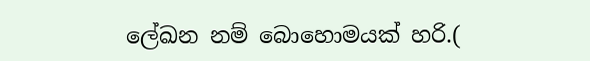ලේඛන නම් බොහොමයක් හරි.(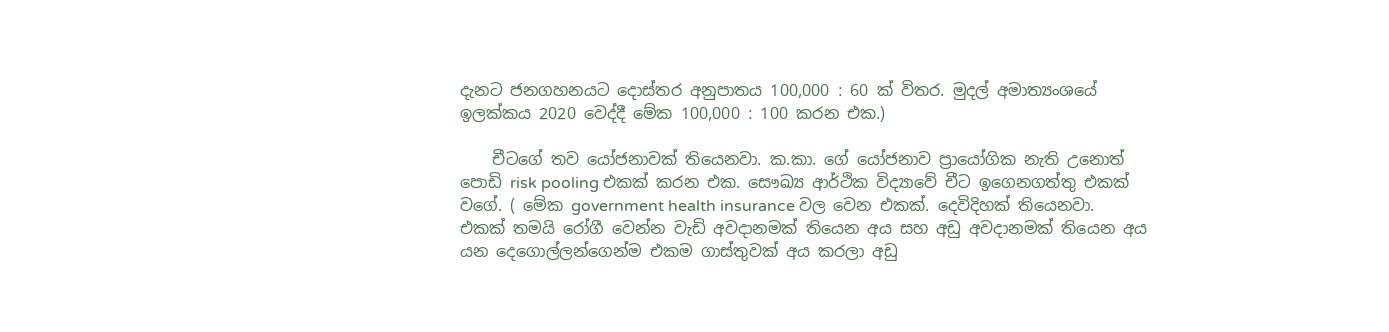දැනට ජනගහනයට දොස්තර අනුපාතය 100,000 : 60 ක් විතර. මුදල් අමාත්‍යංශයේ ඉලක්කය 2020 වෙද්දී මේක 100,000 : 100 කරන එක.)

    චීටගේ තව යෝජනාවක් තියෙනවා. ක.කා. ගේ යෝජනාව ප්‍රායෝගික නැති උනොත් පොඩි risk pooling එකක් කරන එක. සෞඛ්‍ය ආර්ථික විද්‍යාවේ චීට ඉගෙනගත්තු එකක් වගේ. ( මේක government health insurance වල වෙන එකක්. දෙවිදිහක් තියෙනවා. එකක් තමයි රෝගී වෙන්න වැඩි අවදානමක් තියෙන අය සහ අඩු අවදානමක් තියෙන අය යන දෙගොල්ලන්ගෙන්ම එකම ගාස්තුවක් අය කරලා අඩු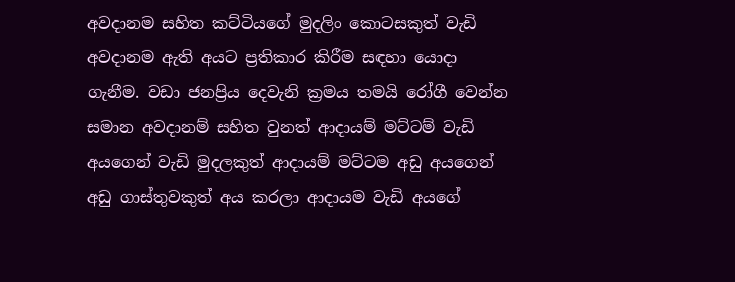අවදානම සහිත කට්ටියගේ මුදලිං කොටසකුත් වැඩි අවදානම ඇති අයට ප්‍රතිකාර කිරීම සඳහා යොදා ගැනීම. වඩා ජනප්‍රිය දෙවැනි ක්‍රමය තමයි රෝගී වෙන්න සමාන අවදානම් සහිත වුනත් ආදායම් මට්ටම් වැඩි අයගෙන් වැඩි මුදලකුත් ආදායම් මට්ටම අඩු අයගෙන් අඩු ගාස්තුවකුත් අය කරලා ආදායම වැඩි අයගේ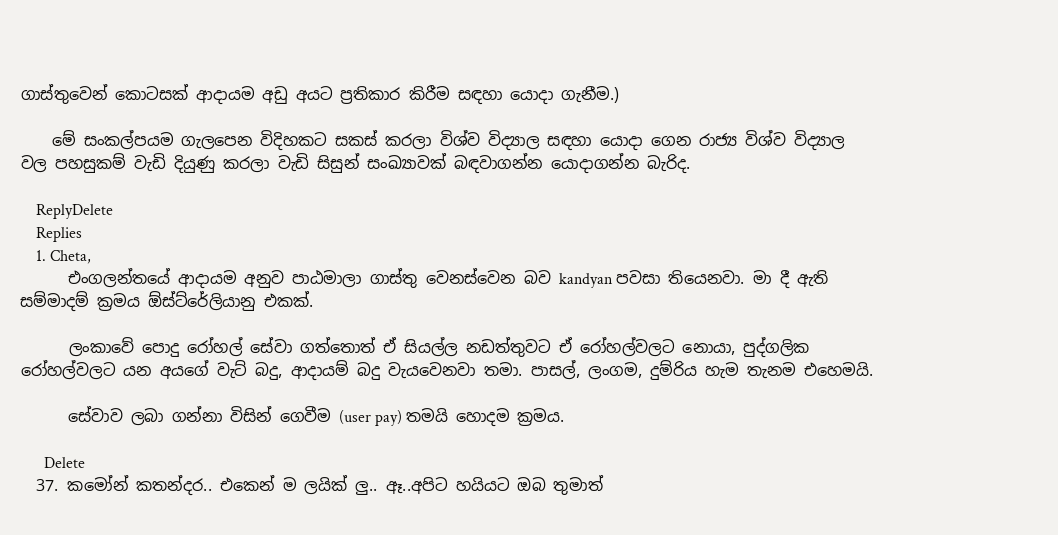ගාස්තුවෙන් කොටසක් ආදායම අඩු අයට ප්‍රතිකාර කිරීම සඳහා යොදා ගැනීම.)

    මේ සංකල්පයම ගැලපෙන විදිහකට සකස් කරලා විශ්ව විද්‍යාල සඳහා යොදා ගෙන රාජ්‍ය විශ්ව විද්‍යාල වල පහසුකම් වැඩි දියුණු කරලා වැඩි සිසුන් සංඛ්‍යාවක් බඳවාගන්න යොදාගන්න බැරිද.

    ReplyDelete
    Replies
    1. Cheta,
      එංගලන්තයේ ආදායම අනුව පාඨමාලා ගාස්තු වෙනස්වෙන බව kandyan පවසා තියෙනවා. මා දී ඇති සම්මාදම් ක්‍රමය ඕස්ට්රේලියානු එකක්.

      ලංකාවේ පොදු රෝහල් සේවා ගත්තොත් ඒ සියල්ල නඩත්තුවට ඒ රෝහල්වලට නොයා, පුද්ගලික රෝහල්වලට යන අයගේ වැට් බදු, ආදායම් බදු වැයවෙනවා තමා. පාසල්, ලංගම, දුම්රිය හැම තැනම එහෙමයි.

      සේවාව ලබා ගන්නා විසින් ගෙවීම (user pay) තමයි හොදම ක්‍රමය.

      Delete
  37. කමෝන් කතන්දර.. එකෙන් ම ලයික් ලු.. ඈ..අපිට හයියට ඔබ තුමාත්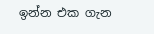ඉන්න එක ගැන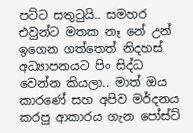පට්ට සතුටුයි.. සමහර එවුන්ට මතක නෑ නේ උන් ඉගෙන ගත්තෙත් නිදහස් අධ්‍යාපනයට පිං සිද්ධ වෙන්න කියලා.. මාත් ඔය කාරණේ සහ අපිව මර්දනය කරපු ආකාරය ගැන පෝස්ට්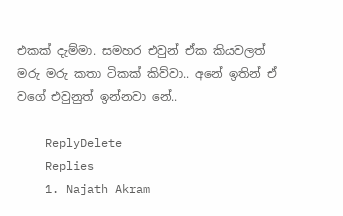එකක් දැම්මා. සමහර එවුන් ඒක කියවලත් මරු මරු කතා ටිකක් කිව්වා.. අනේ ඉතින් ඒ වගේ එවුනුත් ඉන්නවා නේ..

    ReplyDelete
    Replies
    1. Najath Akram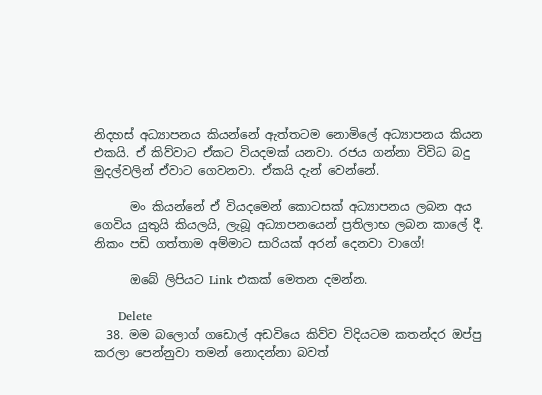නිදහස් අධ්‍යාපනය කියන්නේ ඇත්තටම නොමිලේ අධ්‍යාපනය කියන එකයි. ඒ කිව්වාට ඒකට වියදමක් යනවා. රජය ගන්නා විවිධ බදු මුදල්වලින් ඒවාට ගෙවනවා. ඒකයි දැන් වෙන්නේ.

      මං කියන්නේ ඒ වියදමෙන් කොටසක් අධ්‍යාපනය ලබන අය ගෙවිය යුතුයි කියලයි, ලැබූ අධ්‍යාපනයෙන් ප්‍රතිලාභ ලබන කාලේ දී. නිකං පඩි ගත්තාම අම්මාට සාරියක් අරන් දෙනවා වාගේ!

      ඔබේ ලිපියට Link එකක් මෙතන දමන්න.

      Delete
  38. මම බලොග් ගඩොල් අඩවියෙ කිව්ව විදියටම කතන්දර ඔප්පු කරලා පෙන්නුවා තමන් නොදන්නා බවත්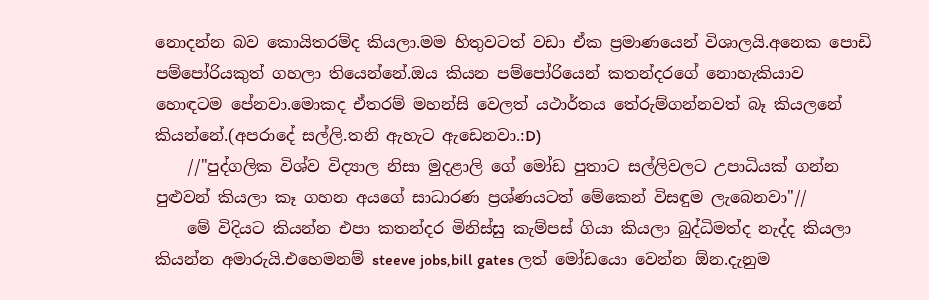නොදන්න බව කොයිතරම්ද කියලා.මම හිතුවටත් වඩා ඒක ප්‍රමාණයෙන් විශාලයි.අනෙක පොඩි පම්පෝරියකුත් ගහලා තියෙන්නේ.ඔය කියන පම්පෝරියෙන් කතන්දරගේ නොහැකියාව හොඳටම පේනවා.මොකද ඒතරම් මහන්සි වෙලත් යථාර්තය තේරුම්ගන්නවත් බෑ කියලනේ කියන්නේ.(අපරාදේ සල්ලි.තනි ඇහැට ඇඩෙනවා.:D)
    //"පුද්ගලික විශ්ව විද්‍යාල නිසා මුදළාලි ගේ මෝඩ පුතාට සල්ලිවලට උපාධියක් ගන්න පුළුවන් කියලා කෑ ගහන අයගේ සාධාරණ ප්‍රශ්ණයටත් මේකෙන් විසඳුම ලැබෙනවා"//
    මේ විදියට කියන්න එපා කතන්දර මිනිස්සු කැම්පස් ගියා කියලා බුද්ධිමත්ද නැද්ද කියලා කියන්න අමාරුයි.එහෙමනම් steeve jobs,bill gates ලත් මෝඩයො වෙන්න ඕන.දැනුම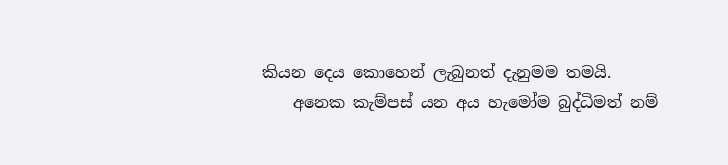කියන දෙය කොහෙන් ලැබුනත් දැනුමම තමයි.
    අනෙක කැම්පස් යන අය හැමෝම බුද්ධිමත් නම්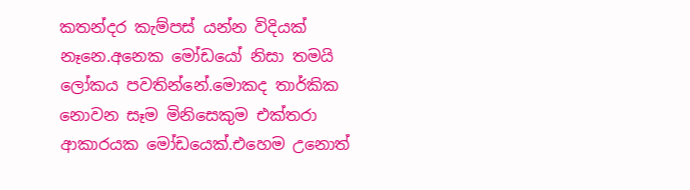කතන්දර කැම්පස් යන්න විදියක් නෑනෙ.අනෙක මෝඩයෝ නිසා තමයි ලෝකය පවතින්නේ.මොකද තාර්කික නොවන සෑම මිනිසෙකුම එක්තරා ආකාරයක මෝඩයෙක්.එහෙම උනොත්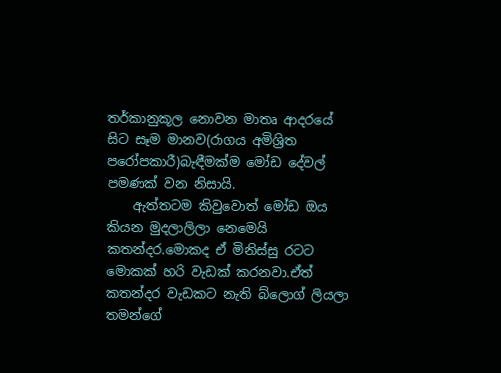තර්කානුකූල නොවන මාතෘ ආදරයේ සිට සෑම මානව(රාගය අමිශ්‍රිත පරෝපකාරී)බැඳීමක්ම මෝඩ දේවල් පමණක් වන නිසායි.
    ඇත්තටම කිවුවොත් මෝඩ ඔය කියන මුදලාලිලා නෙමෙයි කතන්දර.මොකද ඒ මිනිස්සු රටට මොකක් හරි වැඩක් කරනවා.ඒත් කතන්දර වැඩකට නැති බ්ලොග් ලියලා තමන්ගේ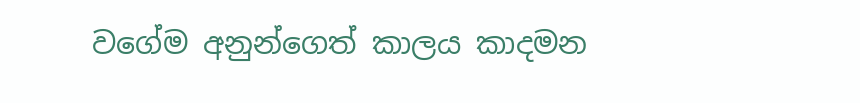වගේම අනුන්ගෙත් කාලය කාදමන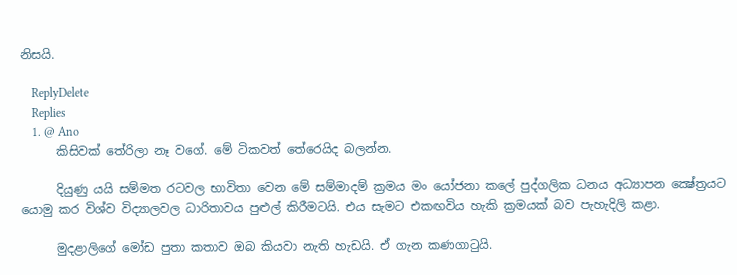නිසයි.

    ReplyDelete
    Replies
    1. @ Ano
      කිසිවක් තේරිලා නෑ වගේ. මේ ටිකවත් තේරෙයිද බලන්න.

      දියුණු යයි සම්මත රටවල භාවිතා වෙන මේ සම්මාදම් ක්‍රමය මං යෝජනා කලේ පුද්ගලික ධනය අධ්‍යාපන ක්‍ෂේත්‍රයට යොමු කර විශ්ව විද්‍යාලවල ධාරිතාවය පුළුල් කිරීමටයි. එය සැමට එකඟවිය හැකි ක්‍රමයක් බව පැහැදිලි කළා.

      මුදළාලිගේ මෝඩ පුතා කතාව ඔබ කියවා නැති හැඩයි. ඒ ගැන කණගාටුයි.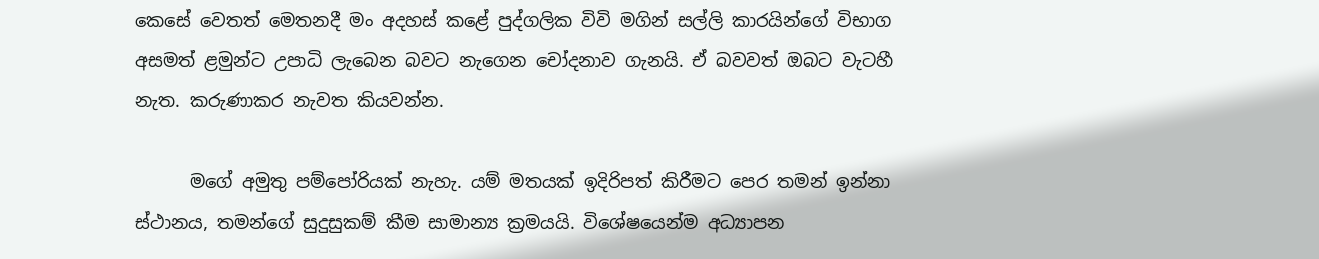කෙසේ වෙතත් මෙතනදී මං අදහස් කළේ පුද්ගලික විවි මගින් සල්ලි කාරයින්ගේ විභාග අසමත් ළමුන්ට උපාධි ලැබෙන බවට නැගෙන චෝදනාව ගැනයි. ඒ බවවත් ඔබට වැටහී නැත. කරුණාකර නැවත කියවන්න.

      මගේ අමුතු පම්පෝරියක් නැහැ. යම් මතයක් ඉදිරිපත් කිරීමට පෙර තමන් ඉන්නා ස්ථානය, තමන්ගේ සුදුසුකම් කීම සාමාන්‍ය ක්‍රමයයි. විශේෂයෙන්ම අධ්‍යාපන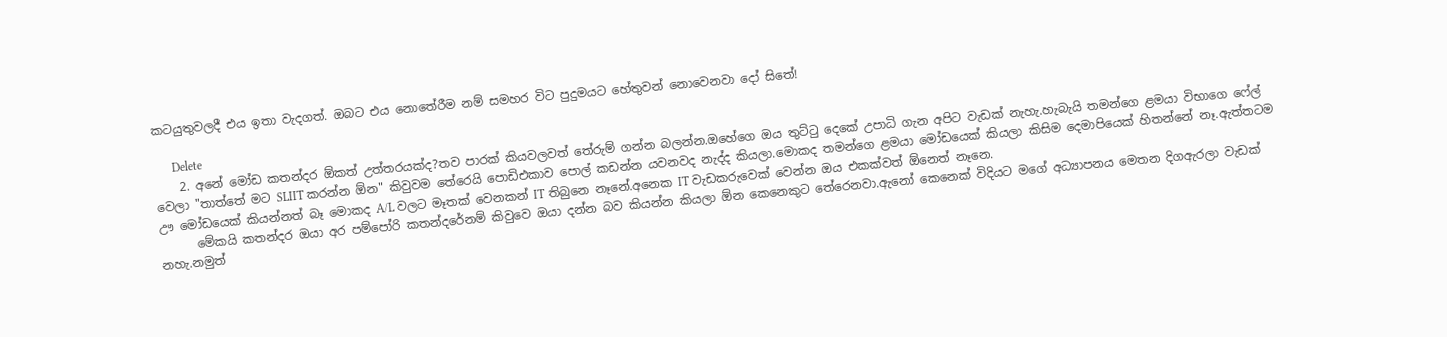කටයුතුවලදී එය ඉතා වැදගත්. ඔබට එය නොතේරීම නම් සමහර විට පුදුමයට හේතුවන් නොවෙනවා දෝ සිතේ!

      Delete
    2. අනේ මෝඩ කතන්දර ඕකත් උත්තරයක්ද?තව පාරක් කියවලවත් තේරුම් ගන්න බලන්න.ඔහේගෙ ඔය තුට්ටු දෙකේ උපාධි ගැන අපිට වැඩක් නැහැ.හැබැයි තමන්ගෙ ළමයා විභාගෙ ෆේල් වෙලා "තාත්තේ මට SLIIT කරන්න ඕන" කිවුවම තේරෙයි පොඩිඑකාව පොල් කඩන්න යවනවද නැද්ද කියලා.මොකද තමන්ගෙ ළමයා මෝඩයෙක් කියලා කිසිම දෙමාපියෙක් හිතන්නේ නෑ.ඇත්තටම ඌ මෝඩයෙක් කියන්නත් බෑ මොකද A/L වලට මෑතක් වෙනකන් IT තිබුනෙ නෑනේ.අනෙක IT වැඩකරුවෙක් වෙන්න ඔය එකක්වත් ඕනෙත් නෑනෙ.
      මේකයි කතන්දර ඔයා අර පම්පෝරි කතන්දරේනම් කිවුවෙ ඔයා දන්න බව කියන්න කියලා ඕන කෙනෙකුට තේරෙනවා.ඇනෝ කෙනෙක් විදියට මගේ අධ්‍යාපනය මෙතන දිගඇරලා වැඩක් නහැ.නමුත්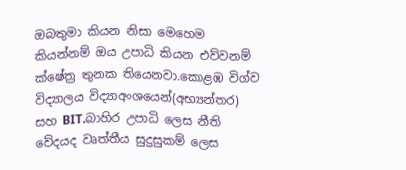ඔබතුමා කියන නිසා මෙහෙම කියන්නම් ඔය උපාධි කියන එව්වනම් ක්ෂේත්‍ර තුනක තියෙනවා.කොළඹ විග්ව විද්‍යාලය විද්‍යාඅංශයෙන්(අභ්‍යන්තර) සහ BIT.බාහිර උපාධි ලෙස නීති වේදයද වෘත්තීය සුදුසුකම් ලෙස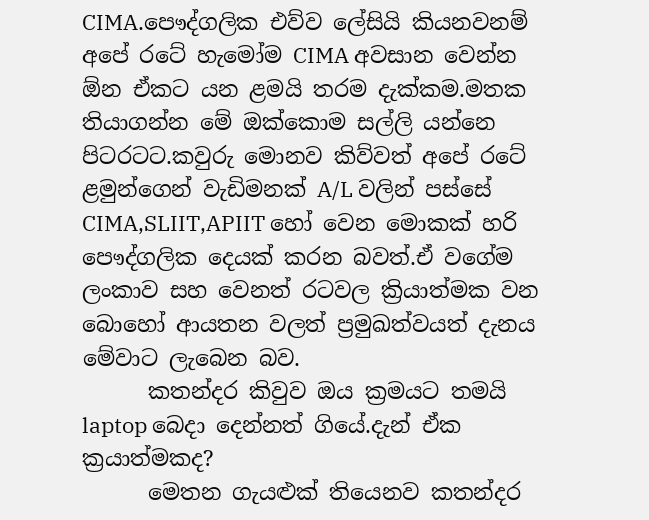CIMA.පෞද්ගලික එව්ව ලේසියි කියනවනම් අපේ රටේ හැමෝම CIMA අවසාන වෙන්න ඕන ඒකට යන ළමයි තරම දැක්කම.මතක තියාගන්න මේ ඔක්කොම සල්ලි යන්නෙ පිටරටට.කවුරු මොනව කිව්වත් අපේ රටේ ළමුන්ගෙන් වැඩිමනක් A/L වලින් පස්සේ CIMA,SLIIT,APIIT හෝ වෙන මොකක් හරි පෞද්ගලික දෙයක් කරන බවත්.ඒ වගේම ලංකාව සහ වෙනත් රටවල ක්‍රියාත්මක වන බොහෝ ආයතන වලත් ප්‍රමුඛත්වයත් දැනය මේවාට ලැබෙන බව.
      කතන්දර කිවුව ඔය ක්‍රමයට තමයි laptop බෙදා දෙන්නත් ගියේ.දැන් ඒක ක්‍රයාත්මකද?
      මෙතන ගැයළුක් තියෙනව කතන්දර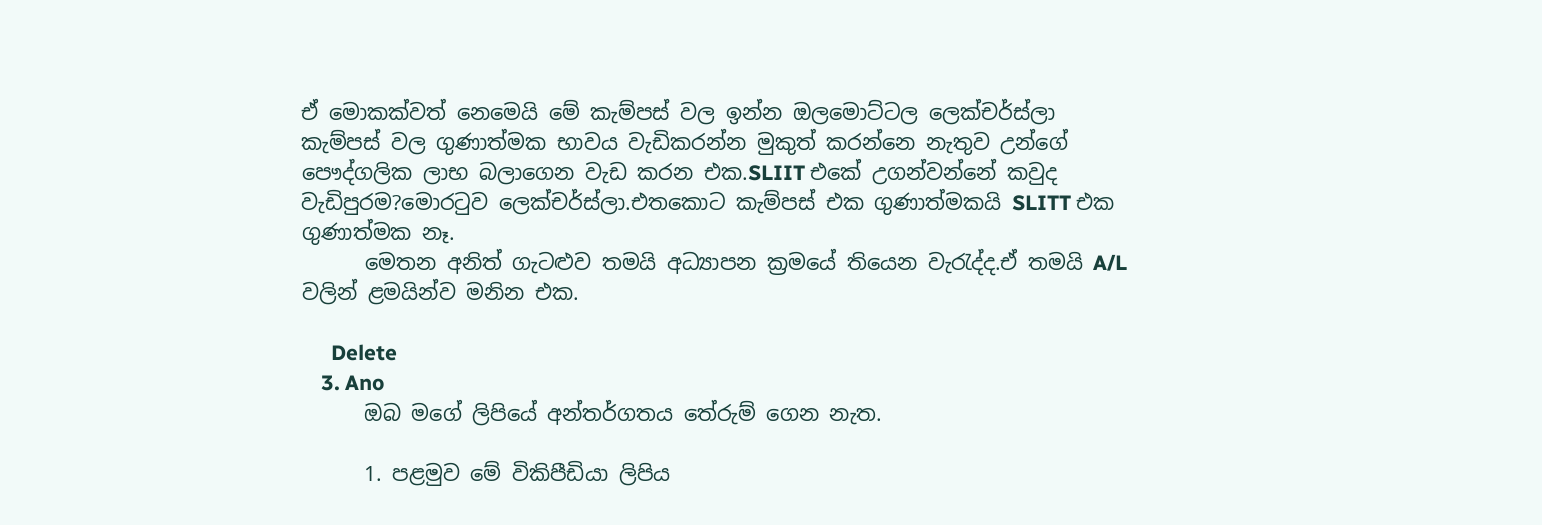ඒ මොකක්වත් නෙමෙයි මේ කැම්පස් වල ඉන්න ඔලමොට්ටල ලෙක්චර්ස්ලා කැම්පස් වල ගුණාත්මක භාවය වැඩිකරන්න මුකුත් කරන්නෙ නැතුව උන්ගේ පෞද්ගලික ලාභ බලාගෙන වැඩ කරන එක.SLIIT එකේ උගන්වන්නේ කවුද වැඩිපුරම?මොරටුව ලෙක්චර්ස්ලා.එතකොට කැම්පස් එක ගුණාත්මකයි SLITT එක ගුණාත්මක නෑ.
      මෙතන අනිත් ගැටළුව තමයි අධ්‍යාපන ක්‍රමයේ තියෙන වැරැද්ද.ඒ තමයි A/L වලින් ළමයින්ව මනින එක.

      Delete
    3. Ano
      ඔබ මගේ ලිපියේ අන්තර්ගතය තේරුම් ගෙන නැත.

      1. පළමුව මේ විකිපීඩියා ලිපිය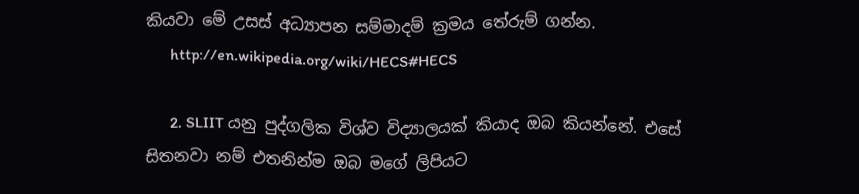කියවා මේ උසස් අධ්‍යාපන සම්මාදම් ක්‍රමය තේරුම් ගන්න.
      http://en.wikipedia.org/wiki/HECS#HECS

      2. SLIIT යනු පුද්ගලික විශ්ව විද්‍යාලයක් කියාද ඔබ කියන්නේ. එසේ සිතනවා නම් එතනින්ම ඔබ මගේ ලිපියට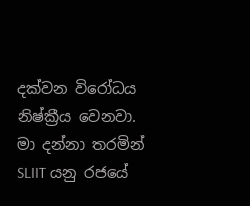දක්වන විරෝධය නිෂ්ක්‍රීය වෙනවා. මා දන්නා තරමින් SLIIT යනු රජයේ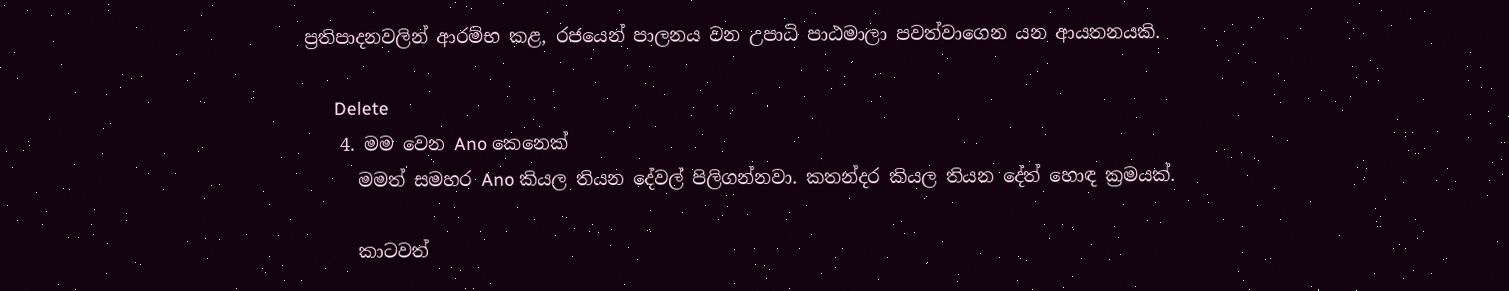ප්‍රතිපාදනවලින් ආරම්භ කළ, රජයෙන් පාලනය වන උපාධි පාඨමාලා පවත්වාගෙන යන ආයතනයකි.

      Delete
    4. මම වෙන Ano කෙනෙක්
      මමත් සමහර Ano කියල තියන දේවල් පිලිගන්නවා. කතන්දර කියල තියන දේත් හොඳ ක්‍රමයක්.

      කාටවත්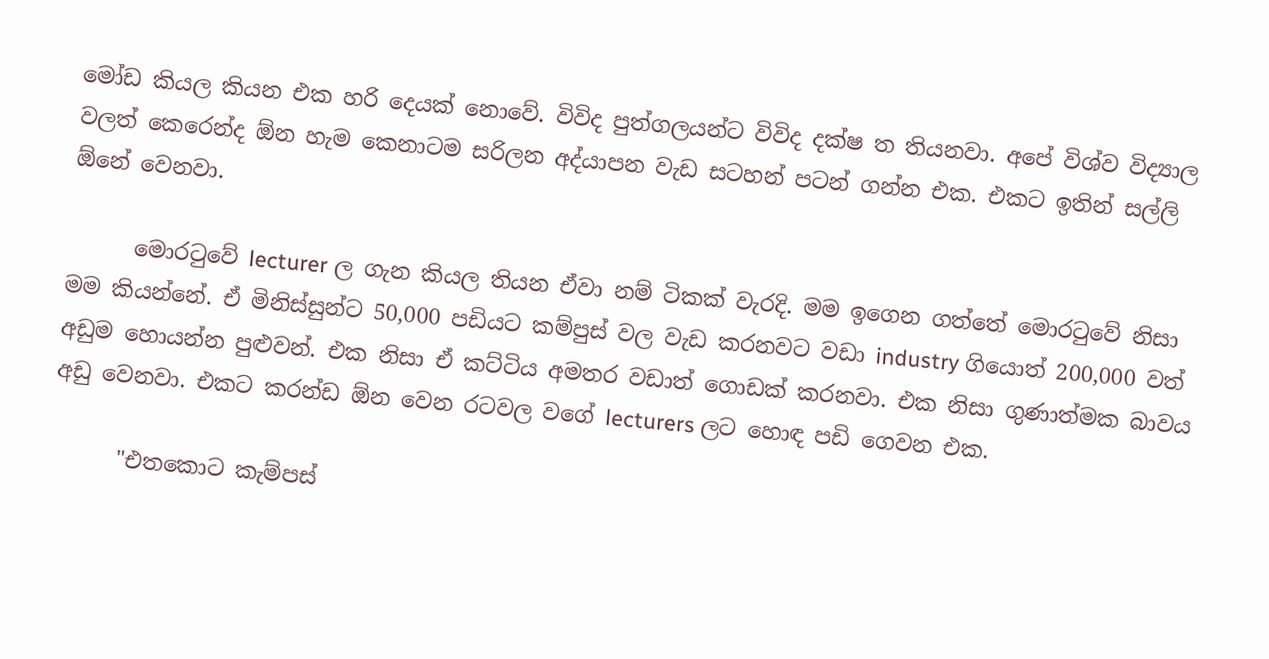මෝඩ කියල කියන එක හරි දෙයක් නොවේ. විවිද පුත්ගලයන්ට විවිද දක්ෂ ත තියනවා. අපේ විශ්ව විද්‍යාල වලත් කෙරෙන්ද ඕන හැම කෙනාටම සරිලන අද්යාපන වැඩ සටහන් පටන් ගන්න එක. එකට ඉතින් සල්ලි ඕනේ වෙනවා.

      මොරටුවේ lecturer ල ගැන කියල තියන ඒවා නම් ටිකක් වැරදි. මම ඉගෙන ගත්තේ මොරටුවේ නිසා මම කියන්නේ. ඒ මිනිස්සුන්ට 50,000 පඩියට කම්පුස් වල වැඩ කරනවට වඩා industry ගියොත් 200,000 වත් අඩුම හොයන්න පුළුවන්. එක නිසා ඒ කට්ටිය අමතර වඩාත් ගොඩක් කරනවා. එක නිසා ගුණාත්මක බාවය අඩු වෙනවා. එකට කරන්ඩ ඕන වෙන රටවල වගේ lecturers ලට හොඳ පඩි ගෙවන එක.

      "එතකොට කැම්පස්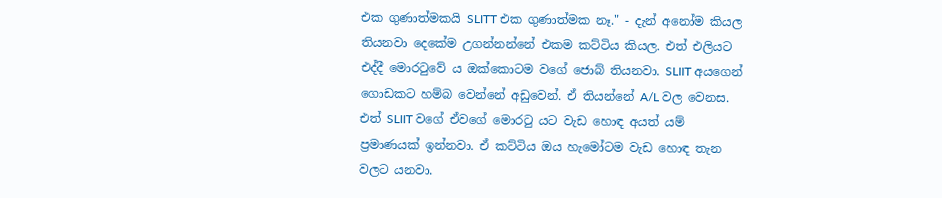එක ගුණාත්මකයි SLITT එක ගුණාත්මක නෑ." - දැන් අනෝම කියල තියනවා දෙකේම උගන්නන්නේ එකම කට්ටිය කියල. එත් එලියට එද්දී මොරටුවේ ය ඔක්කොටම වගේ ජොබ් තියනවා. SLIIT අයගෙන් ගොඩකට හම්බ වෙන්නේ අඩුවෙන්. ඒ තියන්නේ A/L වල වෙනස. එත් SLIIT වගේ ඒවගේ මොරටු යට වැඩ හොඳ අයත් යම් ප්‍රමාණයක් ඉන්නවා. ඒ කට්ටිය ඔය හැමෝටම වැඩ හොඳ තැන වලට යනවා.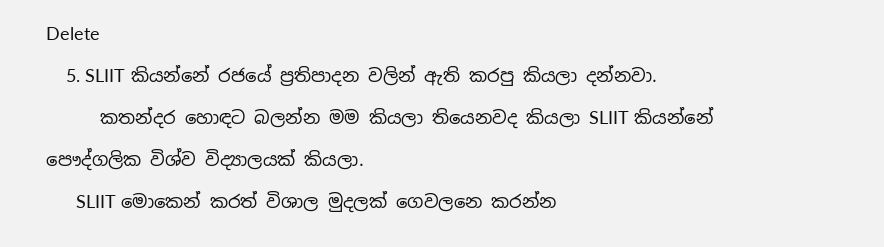Delete
    5. SLIIT කියන්නේ රජයේ ප්‍රතිපාදන වලින් ඇති කරපු කියලා දන්නවා.
      කතන්දර හොඳට බලන්න මම කියලා තියෙනවද කියලා SLIIT කියන්නේ පෞද්ගලික විශ්ව විද්‍යාලයක් කියලා.
      SLIIT මොකෙන් කරත් විශාල මුදලක් ගෙවලනෙ කරන්න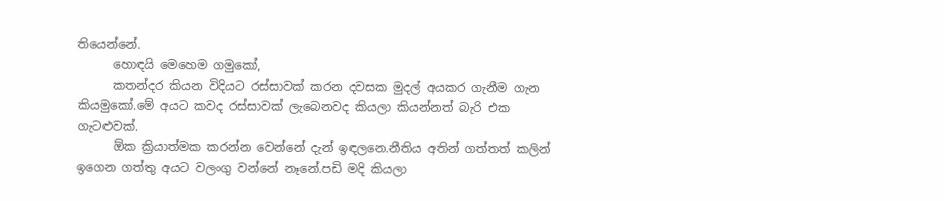තියෙන්නේ.
      හොඳයි මෙහෙම ගමුකෝ,
      කතන්දර කියන විදියට රස්සාවක් කරන දවසක මුදල් අයකර ගැනීම ගැන කියමුකෝ.මේ අයට කවද රස්සාවක් ලැබෙනවද කියලා කියන්නත් බැරි එක ගැටළුවක්.
      ඕක ක්‍රියාත්මක කරන්න වෙන්නේ දැන් ඉඳලනෙ.නීතිය අතින් ගත්තත් කලින් ඉගෙන ගත්තු අයට වලංගු වන්නේ නෑනේ.පඩි මදි කියලා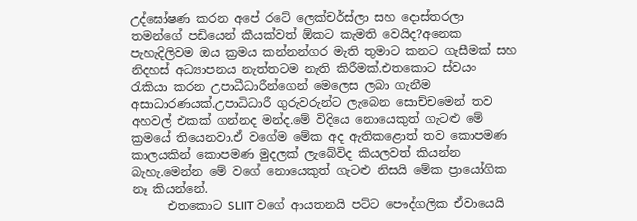උද්ඝෝෂණ කරන අපේ රටේ ලෙක්චර්ස්ලා සහ දොස්තරලා තමන්ගේ පඩියෙන් කීයක්වත් ඕකට කැමති වෙයිද?අනෙක පැහැදිලිවම ඔය ක්‍රමය කන්නන්ගර මැති තුමාට කනට ගැසීමක් සහ නිදහස් අධ්‍යාපනය නැත්තටම නැති කිරීමක්.එතකොට ස්වයං රැකියා කරන උපාධීධාරීන්ගෙන් මෙලෙස ලබා ගැනීම අසාධාරණයක්.උපාධිධාරී ගුරුවරුන්ට ලැබෙන සොච්චමෙන් තව අහවල් එකක් ගන්නද මන්ද.මේ විදියෙ නොයෙකුත් ගැටළු මේ ක්‍රමයේ තියෙනවා.ඒ වගේම මේක අද ඇතිකළොත් තව කොපමණ කාලයකින් කොපමණ මුදලක් ලැබේවිද කියලවත් කියන්න බැහැ.මෙන්න මේ වගේ නොයෙකුත් ගැටළු නිසයි මේක ප්‍රායෝගික නෑ කියන්නේ.
      එතකොට SLIIT වගේ ආයතනයි පට්ට පෞද්ගලික ඒවායෙයි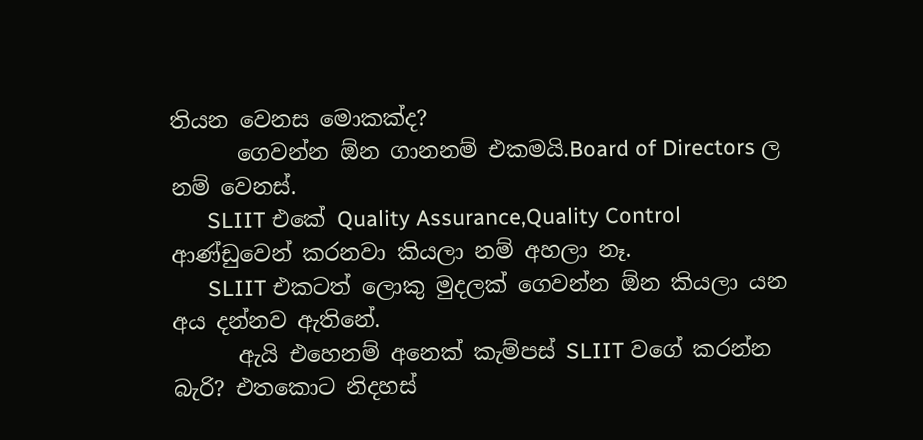තියන වෙනස මොකක්ද?
      ගෙවන්න ඕන ගානනම් එකමයි.Board of Directors ල නම් වෙනස්.
      SLIIT එකේ Quality Assurance,Quality Control ආණ්ඩුවෙන් කරනවා කියලා නම් අහලා නෑ.
      SLIIT එකටත් ලොකු මුදලක් ගෙවන්න ඕන කියලා යන අය දන්නව ඇතිනේ.
      ඇයි එහෙනම් අනෙක් කැම්පස් SLIIT වගේ කරන්න බැරි? එතකොට නිදහස්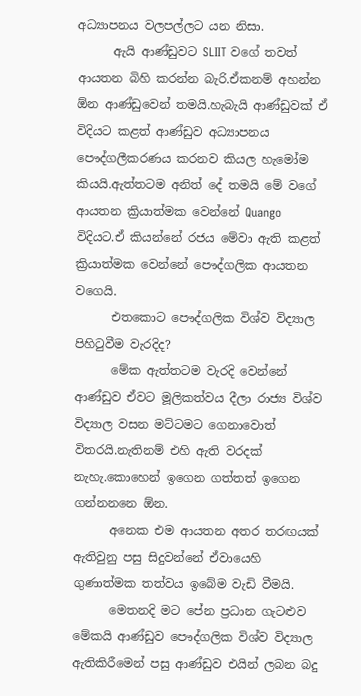අධ්‍යාපනය වලපල්ලට යන නිසා.
      ඇයි ආණ්ඩුවට SLIIT වගේ තවත් ආයතන බිහි කරන්න බැරි.ඒකනම් අහන්න ඕන ආණ්ඩුවෙන් තමයි.හැබැයි ආණ්ඩුවක් ඒ විදියට කළත් ආණ්ඩුව අධ්‍යාපනය පෞද්ගලීකරණය කරනව කියල හැමෝම කියයි.ඇත්තටම අනිත් දේ තමයි මේ වගේ ආයතන ක්‍රියාත්මක වෙන්නේ Quango විදියට.ඒ කියන්නේ රජය මේවා ඇති කළත් ක්‍රියාත්මක වෙන්නේ පෞද්ගලික ආයතන වගෙයි.
      එතකොට පෞද්ගලික විශ්ව විද්‍යාල පිහිටුවීම වැරදිද?
      මේක ඇත්තටම වැරදි වෙන්නේ ආණ්ඩුව ඒවට මූලිකත්වය දීලා රාජ්‍ය විශ්ව විද්‍යාල වසන මට්ටමට ගෙනාවොත් විතරයි.නැතිනම් එහි ඇති වරදක් නැහැ.කොහෙන් ඉගෙන ගත්තත් ඉගෙන ගන්නනනෙ ඕන.
      අනෙක එම ආයතන අතර තරඟයක් ඇතිවුනු පසු සිදුවන්නේ ඒවායෙහි ගුණාත්මක තත්වය ඉබේම වැඩි වීමයි.
      මෙතනදි මට පේන ප්‍රධාන ගැටළුව මේකයි ආණ්ඩුව පෞද්ගලික විශ්ව විද්‍යාල ඇතිකිරීමෙන් පසු ආණ්ඩුව එයින් ලබන බදු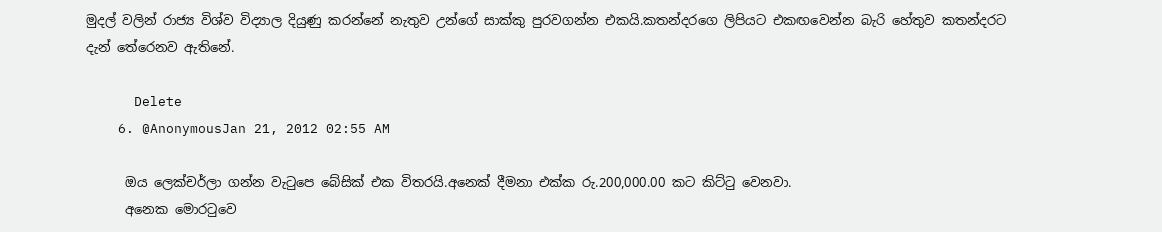මුදල් වලින් රාජ්‍ය විශ්ව විද්‍යාල දියුණු කරන්නේ නැතුව උන්ගේ සාක්කු පුරවගන්න එකයි.කතන්දරගෙ ලිපියට එකඟවෙන්න බැරි හේතුව කතන්දරට දැන් තේරෙනව ඇතිනේ.

      Delete
    6. @AnonymousJan 21, 2012 02:55 AM

      ඔය ලෙක්චර්ලා ගන්න වැටුපෙ බේසික් එක විතරයි.අනෙක් දීමනා එක්ක රු.200,000.00 කට කිට්ටු වෙනවා.
      අනෙක මොරටුවෙ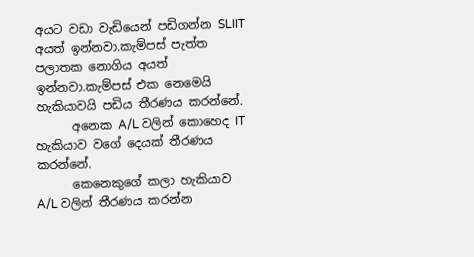අයට වඩා වැඩියෙන් පඩිගන්න SLIIT අයත් ඉන්නවා.කැම්පස් පැත්ත පලාතක නොගිය අයත් ඉන්නවා.කැම්පස් එක නෙමෙයි හැකියාවයි පඩිය තීරණය කරන්නේ.
      අනෙක A/L වලින් කොහෙද IT හැකියාව වගේ දෙයක් තීරණය කරන්නේ.
      කෙනෙකුගේ කලා හැකියාව A/L වලින් තීරණය කරන්න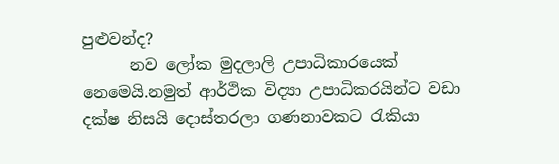පුළුවන්ද?
      නව ලෝක මුදලාලි උපාධිකාරයෙක් නෙමෙයි.නමුත් ආර්ථික විද්‍යා උපාධිකරයින්ට වඩා දක්ෂ නිසයි දොස්තරලා ගණනාවකට රැකියා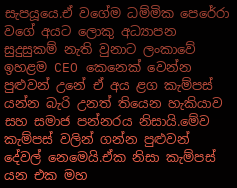සැපයූයෙ.ඒ වගේම ධම්මික පෙරේරා වගේ අයට ලොකු අධ්‍යාපන සුදුසුකම් නැති වුනාට ලංකාවේ ඉහළම CEO කෙනෙක් වෙන්න පුළුවන් උනේ ඒ අය ළග කැම්පස් යන්න බැරි උනත් තියෙන හැකියාව සහ සමාජ පන්නරය නිසායි.මේව කැම්පස් වලින් ගන්න පුළුවන් දේවල් නෙමෙයි.ඒක නිසා කැම්පස් යන එක මහ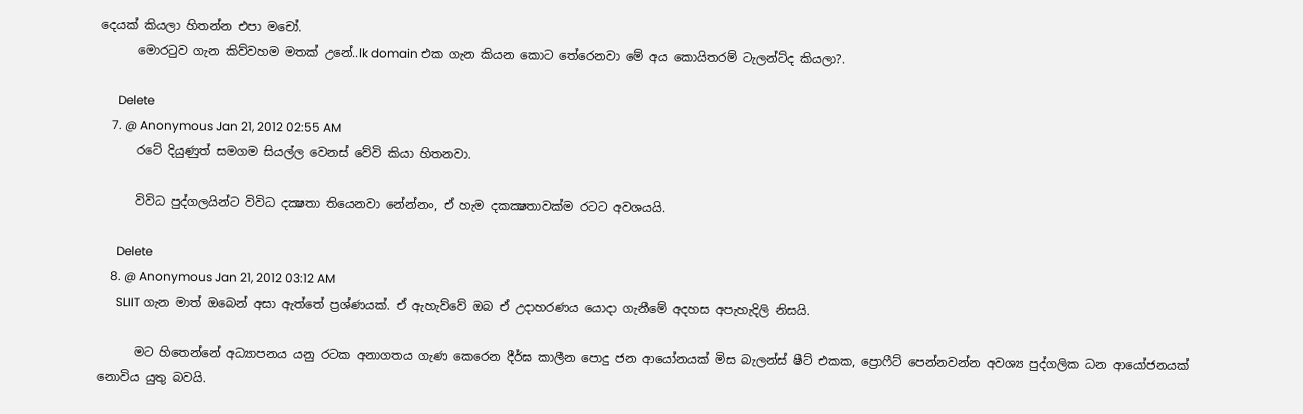දෙයක් කියලා හිතන්න එපා මචෝ.
      මොරටුව ගැන කිව්වහම මතක් උනේ..lk domain එක ගැන කියන කොට තේරෙනවා මේ අය කොයිතරම් ටැලන්ට්ද කියලා?.

      Delete
    7. @ Anonymous Jan 21, 2012 02:55 AM
      රටේ දියුණුත් සමගම සියල්ල වෙනස් වේවි කියා හිතනවා.

      විවිධ පුද්ගලයින්ට විවිධ දක්‍ෂතා තියෙනවා නේන්නං, ඒ හැම දකක්‍ෂතාවක්ම රටට අවශයයි.

      Delete
    8. @ Anonymous Jan 21, 2012 03:12 AM
      SLIIT ගැන මාත් ඔබෙන් අසා ඇත්තේ ප්‍රශ්ණයක්. ඒ ඇහැව්වේ ඔබ ඒ උදාහරණය යොදා ගැනීමේ අදහස අපැහැදිලි නිසයි.

      මට හිතෙන්නේ අධ්‍යාපනය යනු රටක අනාගතය ගැණ කෙරෙන දීර්ඝ කාලීන පොදු ජන ආයෝනයක් මිස බැලන්ස් ෂීට් එකක, ප්‍රොෆීට් පෙන්නවන්න අවශ්‍ය පුද්ගලික ධන ආයෝජනයක් නොවිය යුතු බවයි.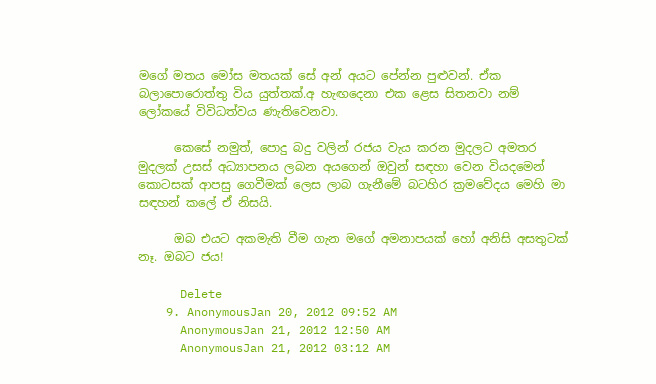මගේ මතය මෝස මතයක් සේ අන් අයට පේන්න පුළුවන්. ඒක බලාපොරොත්තු විය යුත්තක්.අ හැඟදෙනා එක ළෙස සිතනවා නම් ලෝකයේ විවිධත්වය ණැතිවෙනවා.

      කෙසේ නමුත්, පොදු බදු වලින් රජය වැය කරන මුදලට අමතර මුදලක් උසස් අධ්‍යාපනය ලබන අයගෙන් ඔවුන් සඳහා වෙන වියදමෙන් කොටසක් ආපසු ගෙවීමක් ලෙස ලාබ ගැනීමේ බටහිර ක්‍රමවේදය මෙහි මා සඳහන් කලේ ඒ නිසයි.

      ඔබ එයට අකමැති වීම ගැන මගේ අමනාපයක් හෝ අනිසි අසතුටක් නෑ. ඔබට ජය!

      Delete
    9. AnonymousJan 20, 2012 09:52 AM
      AnonymousJan 21, 2012 12:50 AM
      AnonymousJan 21, 2012 03:12 AM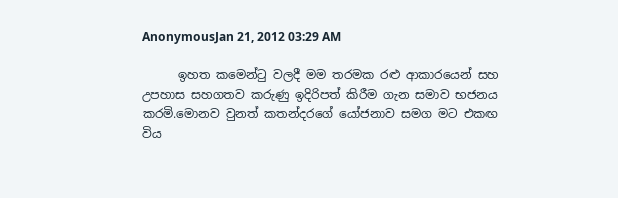AnonymousJan 21, 2012 03:29 AM

      ඉහත කමෙන්ටු වලදී මම තරමක රළු ආකාරයෙන් සහ උපහාස සහගතව කරුණු ඉදිරිපත් කිරීම ගැන සමාව භජනය කරමි.මොනව වුනත් කතන්දරගේ යෝජනාව සමග මට එකඟ විය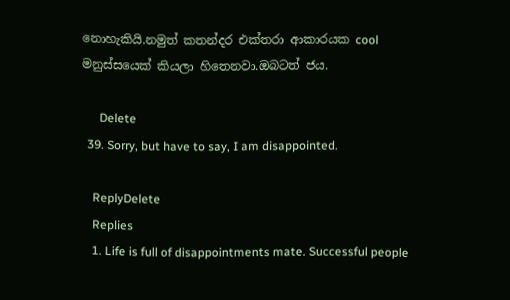නොහැකියි.නමුත් කතන්දර එක්තරා ආකාරයක cool මනුස්සයෙක් කියලා හිතෙනවා.ඔබටත් ජය.

      Delete
  39. Sorry, but have to say, I am disappointed.

    ReplyDelete
    Replies
    1. Life is full of disappointments mate. Successful people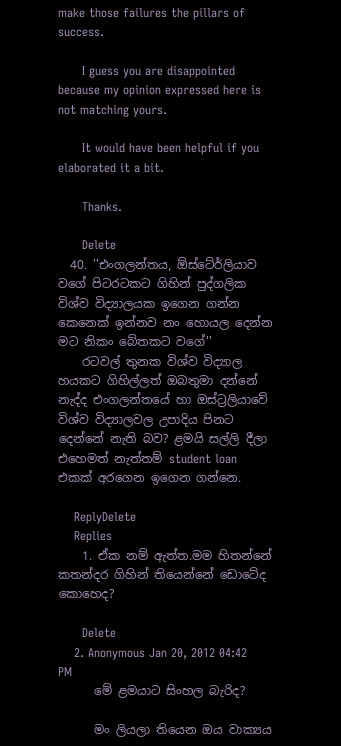make those failures the pillars of success.

      I guess you are disappointed because my opinion expressed here is not matching yours.

      It would have been helpful if you elaborated it a bit.

      Thanks.

      Delete
  40. ''එංගලන්තය, ඕස්ටේ‍ර්ලියාව වගේ පිටරටකට ගිහින් පුද්ගලික විශ්ව විද්‍යාලයක ඉගෙන ගන්න කෙනෙක් ඉන්නව නං හොයල දෙන්න මට නිකං බේතකට වගේ''
    රටවල් තුනක විශ්ව විද්‍යාල හයකට ගිහිල්ලත් ඔබතුමා දන්නේ නැද්ද එංගලන්තයේ හා ඔස්ට්‍රලියාවේ විශ්ව විද්‍යාලවල උපාදිය පිනට දෙන්නේ නැති බව? ළමයි සල්ලි දීලා එහෙමත් නැත්තම් student loan එකක් අරගෙන ඉගෙන ගන්නෙ.

    ReplyDelete
    Replies
    1. ඒක නම් ඇත්ත.මම හිතන්නේ කතන්දර ගිහින් තියෙන්නේ ඩොටේද කොහෙද?

      Delete
    2. Anonymous Jan 20, 2012 04:42 PM
      මේ ළමයාට සිංහල බැරිද?

      මං ලියලා තියෙන ඔය වාක්‍යය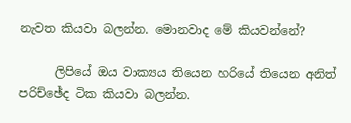නැවත කියවා බලන්න. මොනවාද මේ කියවන්නේ?

      ලිපියේ ඔය වාක්‍යය තියෙන හරියේ තියෙන අනිත් පරිච්ඡේද ටික කියවා බලන්න.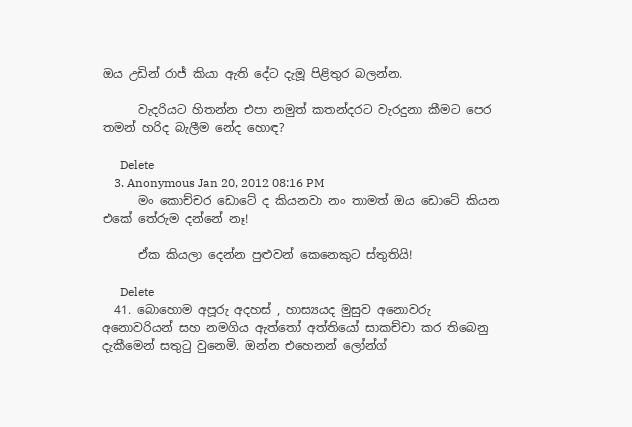ඔය උඩින් රාජ් කියා ඇති දේට දැමූ පිළිතුර බලන්න.

      වැදරියට හිතන්න එපා නමුත් කතන්දරට වැරදුනා කීමට පෙර තමන් හරිද බැලීම නේද හොඳ?

      Delete
    3. Anonymous Jan 20, 2012 08:16 PM
      මං කොච්චර ඩොටේ ද කියනවා නං තාමත් ඔය ඩොටේ කියන එකේ තේරුම දන්නේ නෑ!

      ඒක කියලා දෙන්න පුළුවන් කෙනෙකුට ස්තුතියි!

      Delete
  41. බොහොම අපූරු අදහස් , හාස්‍යයද මුසුව අනොවරු අනොවරියන් සහ නමගිය ඇත්තෝ අත්තියෝ සාකච්චා කර තිබෙනු දැකීමෙන් සතුටු වුනෙමි. ඔන්න එහෙනන් ලෝන්ග්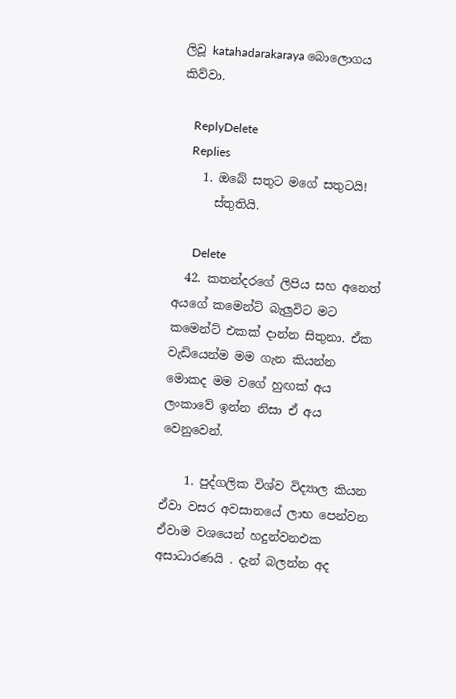ලිවූ katahadarakaraya බොලොගය කිව්වා.

    ReplyDelete
    Replies
    1. ඔබේ සතුට මගේ සතුටයි!
      ස්තුතියි.

      Delete
  42. කතන්දරගේ ලිපිය සහ අනෙත් අයගේ කමෙන්ට් බැලුවිට මට කමෙන්ට් එකක් දාන්න සිතුනා. ඒක වැඩියෙන්ම මම ගැන කියන්න මොකද මම වගේ හුඟක් අය ලංකාවේ ඉන්න නිසා ඒ අය වෙනුවෙන්.

    1. පුද්ගලික විශ්ව විද්‍යාල කියන ඒවා වසර අවසානයේ ලාභ පෙන්වන ඒවාම වශයෙන් හදුන්වනඑක අසාධාරණයි . දැන් බලන්න අද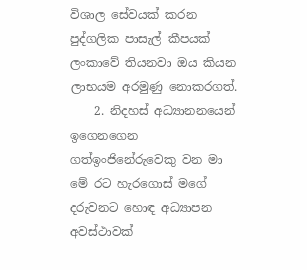විශාල සේවයක් කරන පුද්ගලික පාසැල් කීපයක් ලංකාවේ තියනවා ඔය කියන ලාභයම අරමුණු නොකරගත්.
    2. නිදහස් අධ්‍යානනයෙන් ඉගෙනගෙන ගත්ඉංජිනේරුවෙකු වන මා මේ රට හැරගොස් මගේ දරුවනට හොඳ අධ්‍යාපන අවස්ථාවක්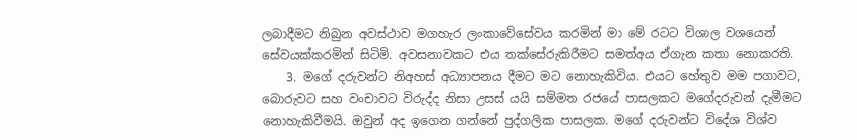ලබාදීමට නිබුන අවස්ථාව මගහැර ලංකාවේසේවය කරමින් මා මේ රටට විශාල වශයෙන් සේවයක්කරමින් සිටිමි. අවසනාවකට එය තක්සේරුකිරීමට සමත්අය ඒගැන කතා නොකරති.
    3. මගේ දරුවන්ට නිඅහස් අධ්‍යාපනය දීමට මට නොහැකිවිය. එයට හේතුව මම පගාවට, බොරුවට සහ වංචාවට විරුද්ද නිසා උසස් යයි සම්මත රජයේ පාසලකට මගේදරුවන් දැමීමට නොහැකිවීමයි. ඔවුන් අද ඉගෙන ගන්නේ පුද්ගලික පාසලක. මගේ දරුවන්ට විදේශ විශ්ව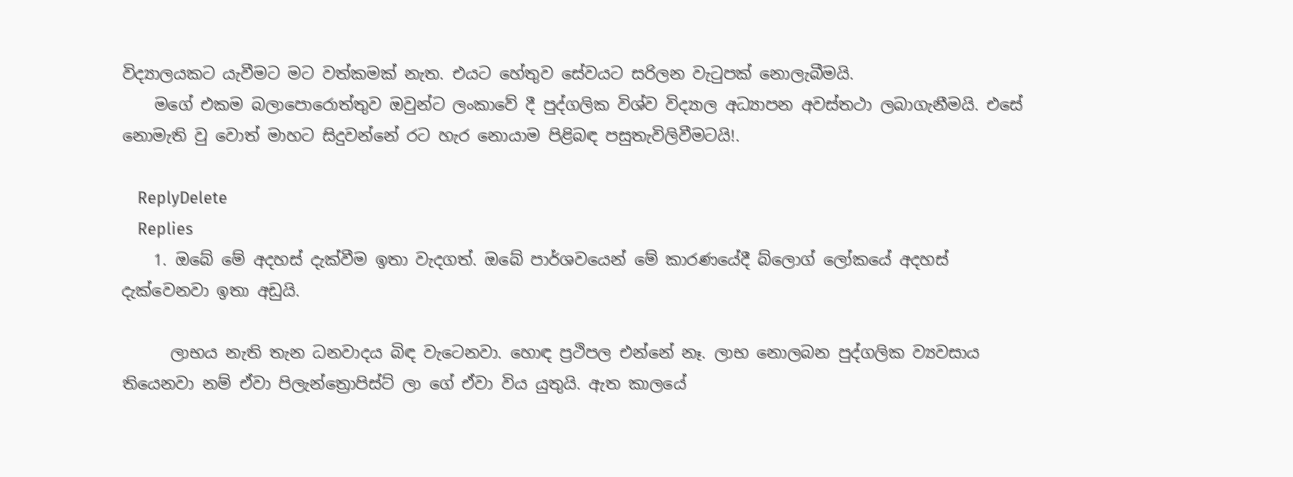විද්‍යාලයකට යැවීමට මට වත්කමක් නැත. එයට හේතුව සේවයට සරිලන වැටුපක් නොලැබීමයි.
    මගේ එකම බලාපොරොත්තුව ඔවුන්ට ලංකාවේ දී පුද්ගලික විශ්ව විද්‍යාල අධ්‍යාපන අවස්තථා ලබාගැනීමයි. එසේ නොමැති වු වොත් මාහට සිදුවන්නේ රට හැර නොයාම පිළිබඳ පසුතැවිලිවීමටයි!.

    ReplyDelete
    Replies
    1. ඔබේ මේ අදහස් දැක්වීම ඉතා වැදගත්. ඔබේ පාර්ශවයෙන් මේ කාරණයේදී බ්ලොග් ලෝකයේ අදහස් දැක්වෙනවා ඉතා අඩුයි.

      ලාභය නැති තැන ධනවාදය බිඳ වැටෙනවා. හොඳ ප්‍රථිපල එන්නේ නෑ. ලාභ නොලබන පුද්ගලික ව්‍යවසාය තියෙනවා නම් ඒවා පිලැන්ත්‍රොපිස්ට් ලා ගේ ඒවා විය යුතුයි. ඇත කාලයේ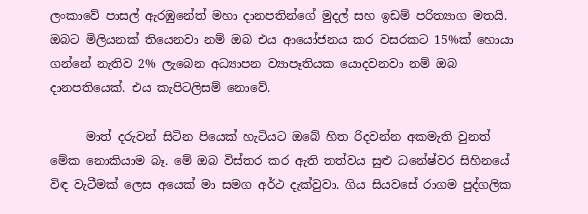ලංකාවේ පාසල් ඇරඹුනේත් මහා දානපතින්ගේ මුදල් සහ ඉඩම් පරිත්‍යාග මතයි. ඔබට මිලියනක් තියෙනවා නම් ඔබ එය ආයෝජනය කර වසරකට 15%ක් හොයා ගන්නේ නැතිව 2% ලැබෙන අධ්‍යාපන ව්‍යාපෑතියක යොදවනවා නම් ඔබ දානපතියෙක්. එය කැපිටලිසම් නොවේ.

      මාත් දරුවන් සිටින පියෙක් හැටියට ඔබේ හිත රිදවන්න අකමැති වුනත් මේක නොකියාම බෑ. මේ ඔබ විස්තර කර ඇති තත්වය සුළු ධනේෂ්වර සිහිනයේ විඳ වැටීමක් ලෙස අයෙක් මා සමග අර්ථ දැක්වුවා. ගිය සියවසේ රාගම පුද්ගලික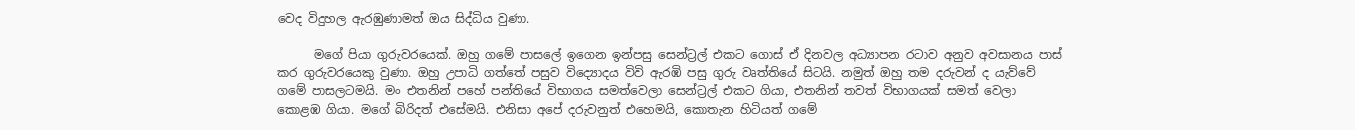වෙද විදුහල ඇරඹුණාමත් ඔය සිද්ධිය වුණා.

      මගේ පියා ගුරුවරයෙක්. ඔහු ගමේ පාසලේ ඉගෙන ඉන්පසු සෙන්ට්‍රල් එකට ගොස් ඒ දිනවල අධ්‍යාපන රටාව අනුව අවසානය පාස් කර ගුරුවරයෙකු වුණා. ඔහු උපාධි ගත්තේ පසුව විද්‍යොදය විවි ඇරඹි පසු ගුරු වෘත්තියේ සිටයි. නමුත් ඔහු තම දරුවන් ද යැව්වේ ගමේ පාසලටමයි. මං එතනින් පහේ පන්තියේ විභාගය සමත්වෙලා සෙන්ට්‍රල් එකට ගියා, එතනින් තවත් විභාගයක් සමත් වෙලා කොළඹ ගියා. මගේ බිරිදත් එසේමයි. එනිසා අපේ දරුවනුත් එහෙමයි, කොතැන හිටියත් ගමේ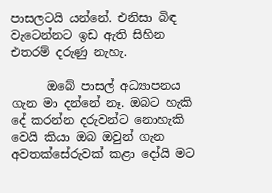පාසලටයි යන්නේ. එනිසා බිඳ වැටෙන්නට ඉඩ ඇති සිහින එතරම් දරුණු නැහැ.

      ඔබේ පාසල් අධ්‍යාපනය ගැන මා දන්නේ නෑ. ඔබට හැකි දේ කරන්න දරුවන්ට නොහැකි වෙයි කියා ඔබ ඔවුන් ගැන අවතක්සේරුවක් කළා දෝයි මට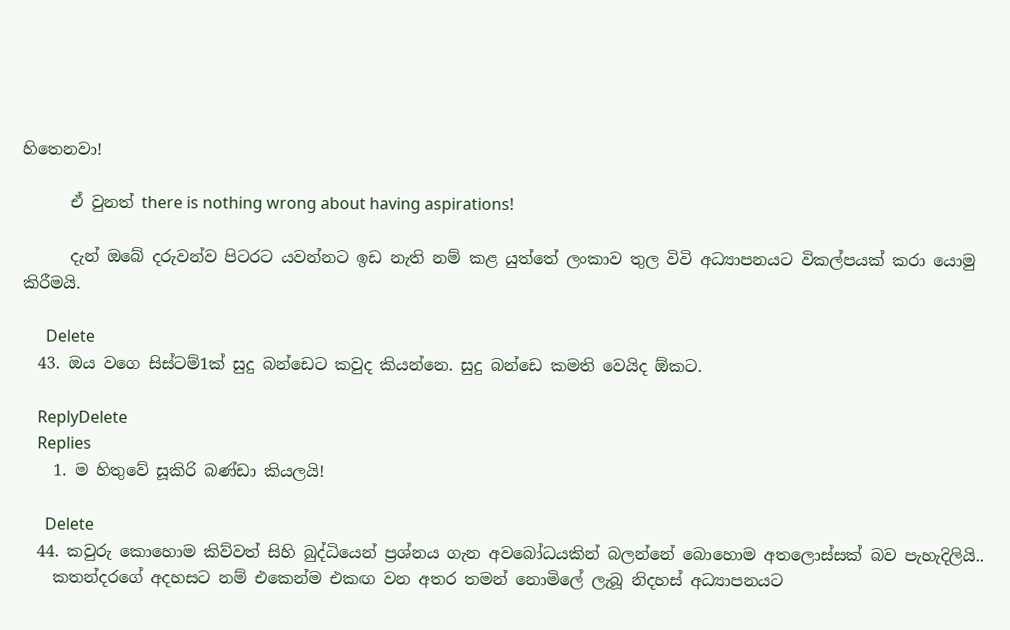හිතෙනවා!

      ඒ වුනත් there is nothing wrong about having aspirations!

      දැන් ඔබේ දරුවන්ව පිටරට යවන්නට ඉඩ නැති නම් කළ යුත්තේ ලංකාව තුල විවි අධ්‍යාපනයට විකල්පයක් කරා යොමු කිරීමයි.

      Delete
  43. ඔය වගෙ සිස්ටම්1ක් සුදු බන්ඩෙට කවුද කියන්නෙ. සුදු බන්ඩෙ කමති වෙයිද ඕකට.

    ReplyDelete
    Replies
    1. ම හිතුවේ සූකිරි බණ්ඩා කියලයි!

      Delete
  44. කවුරු කොහොම කිව්වත් සිහි බුද්ධියෙන් ප්‍රශ්නය ගැන අවබෝධයකින් බලන්නේ බොහොම අතලොස්සක් බව පැහැදිලියි..
    කතන්දරගේ අදහසට නම් එකෙන්ම එකඟ වන අතර තමන් නොමිලේ ලැබූ නිදහස් අධ්‍යාපනයට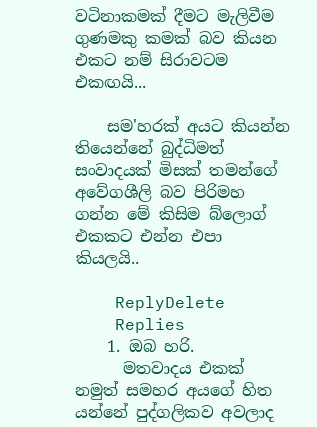වටිනාකමක් දීමට මැලිවීම ගුණමකු කමක් බව කියන එකට නම් සිරාවටම එකඟයි...

    සම'හරක් අයට කියන්න තියෙන්නේ බුද්ධිමත් සංවාදයක් මිසක් තමන්ගේ අවේගශීලි බව පිරිමහ ගන්න මේ කිසිම බ්ලොග් එකකට එන්න එපා කියලයි..

    ReplyDelete
    Replies
    1. ඔබ හරි.
      මතවාදය එකක් නමුත් සමහර අයගේ හිත යන්නේ පුද්ගලිකව අවලාද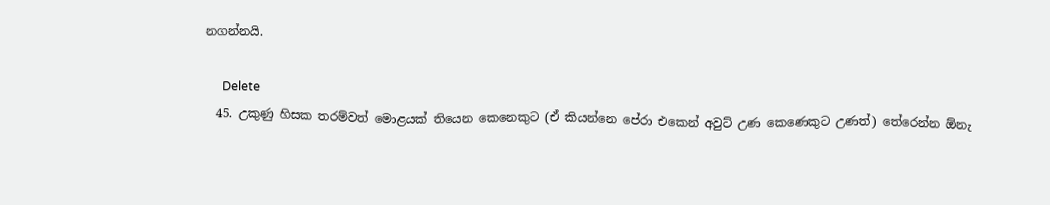නගන්නයි.

      Delete
  45. උකුණු හිසක තරම්වත් මොළයක් තියෙන කෙනෙකුට (ඒ කියන්නෙ පේරා එකෙන් අවුට් උණ කෙණෙකුට උණත්) තේරෙන්න ඕනැ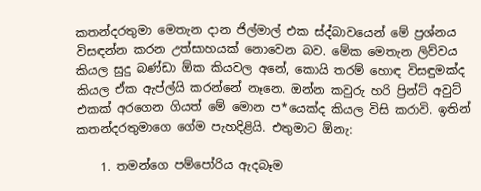කතන්දරතුමා මෙතැන දාන ජිල්මාල් එක ස්ද්බාවයෙන් මේ ප්‍රශ්නය විසඳන්න කරන උත්සාහයක් නොවෙන බව. මේක මෙතැන ලිව්වය කියල සුදු බණ්ඩා ඕක කියවල අනේ, කොයි තරම් හොඳ විසඳුමක්ද කියල ඒක ඇප්ල්යි කරන්නේ නෑනෙ. ඔන්න කවුරු හරි ප්‍රින්ට් අවුට් එකක් අරගෙන ගියත් මේ මොන ප*යෙක්ද කියල විසි කරාවි. ඉතින් කතන්දරතුමාගෙ ගේම පැහදිළියි. එතුමාට ඕනැ:

    1. තමන්ගෙ පම්පෝරිය ඇදබෑම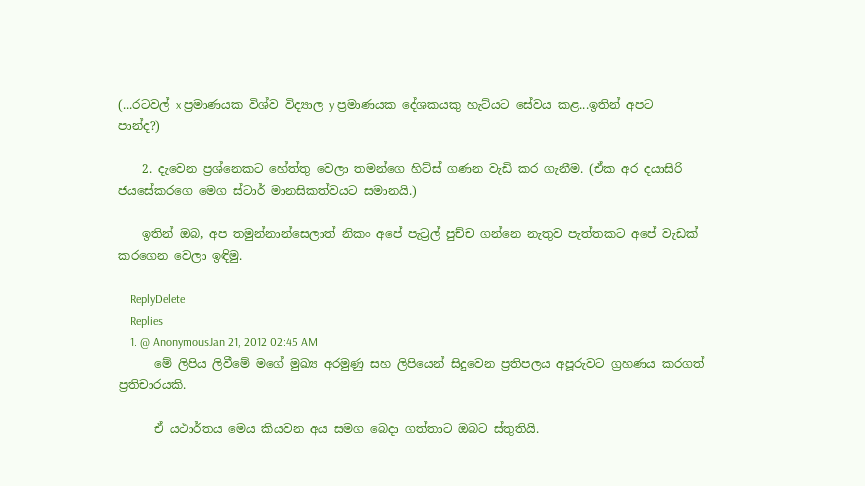(...රටවල් x ප්‍රමාණයක විශ්ව විද්‍යාල y ප්‍රමාණයක දේශකයකු හැට්යට සේවය කළ...ඉතින් අපට පාන්ද?)

    2. දැවෙන ප්‍රශ්නෙකට හේත්තු වෙලා තමන්ගෙ හිට්ස් ගණන වැඩි කර ගැනීම. (ඒක අර දයාසිරි ජයසේකරගෙ මෙග ස්ටාර් මානසිකත්වයට සමානයි.)

    ඉතින් ඔබ, අප තමුන්නාන්සෙලාත් නිකං අපේ පැට්‍රල් පුච්ච ගන්නෙ නැතුව පැත්තකට අපේ වැඩක් කරගෙන වෙලා ඉඳිමු.

    ReplyDelete
    Replies
    1. @ AnonymousJan 21, 2012 02:45 AM
      මේ ලිපිය ලිවීමේ මගේ මුඛ්‍ය අරමුණු සහ ලිපියෙන් සිදුවෙන ප්‍රතිපලය අපූරුවට ග්‍රහණය කරගත් ප්‍රතිචාරයකි.

      ඒ යථාර්තය මෙය කියවන අය සමග බෙදා ගත්තාට ඔබට ස්තුතියි.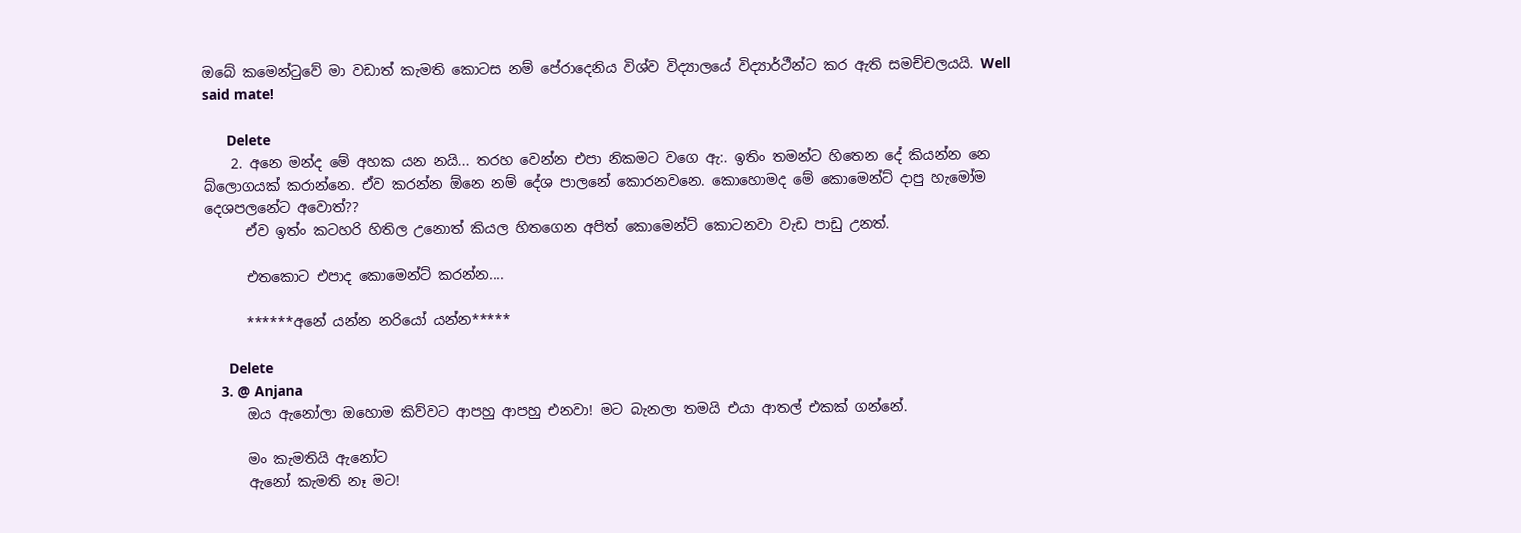ඔබේ කමෙන්ටුවේ මා වඩාත් කැමති කොටස නම් පේරාදෙනිය විශ්ව විද්‍යාලයේ විද්‍යාර්ථීන්ට කර ඇති සමච්චලයයි. Well said mate!

      Delete
    2. අනෙ මන්ද මේ අහක යන නයි... තරහ වෙන්න එපා නිකමට වගෙ ඇ:. ඉතිං තමන්ට හිතෙන දේ කියන්න නෙ බ්ලොගයක් කරාන්නෙ. ඒව කරන්න ඕනෙ නම් දේශ පාලනේ කොරනවනෙ. කොහොමද මේ කොමෙන්ට් දාපු හැමෝම දෙශපලනේට අවොත්??
      ඒව ඉත්ං කටහරි හිතිල උනොත් කියල හිතගෙන අපිත් කොමෙන්ට් කොටනවා වැඩ පාඩු උනත්.

      එතකොට එපාද කොමෙන්ට් කරන්න....

      ******අනේ යන්න නරියෝ යන්න*****

      Delete
    3. @ Anjana
      ඔය ඇනෝලා ඔහොම කිව්වට ආපහු ආපහු එනවා! මට බැනලා තමයි එයා ආතල් එකක් ගන්නේ.

      මං කැමතියි ඇනෝට
      ඇනෝ කැමති නෑ මට!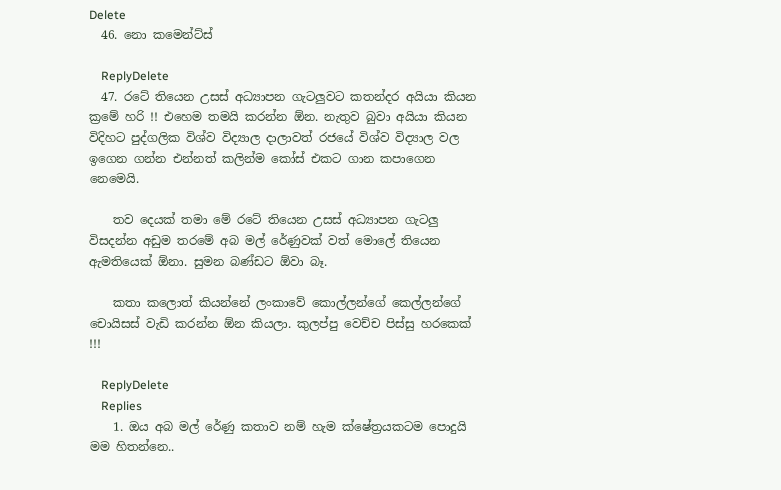Delete
  46. නො කමෙන්ට්ස්

    ReplyDelete
  47. රටේ තියෙන උසස් අධ්‍යාපන ගැටලුවට කතන්දර අයියා කියන ක්‍රමේ හරි !! එහෙම තමයි කරන්න ඕන. නැතුව බුවා අයියා කියන විදිහට පුද්ගලික විශ්ව විද්‍යාල දාලාවත් රජයේ විශ්ව විද්‍යාල වල ඉගෙන ගන්න එන්නත් කලින්ම කෝස් එකට ගාන කපාගෙන නෙමෙයි.

    තව දෙයක් තමා මේ රටේ තියෙන උසස් අධ්‍යාපන ගැටලු විසදන්න අඩුම තරමේ අබ මල් රේණුවක් වත් මොලේ තියෙන ඇමතියෙක් ඕනා. සුමන බණ්ඩට ඕවා බෑ.

    කතා කලොත් කියන්නේ ලංකාවේ කොල්ලන්ගේ කෙල්ලන්ගේ චොයිසස් වැඩි කරන්න ඕන කියලා. කුලප්පු වෙච්ච පිස්සු හරකෙක් !!!

    ReplyDelete
    Replies
    1. ඔය අබ මල් රේණු කතාව නම් හැම ක්ෂේත්‍රයකටම පොදුයි මම හිතන්නෙ..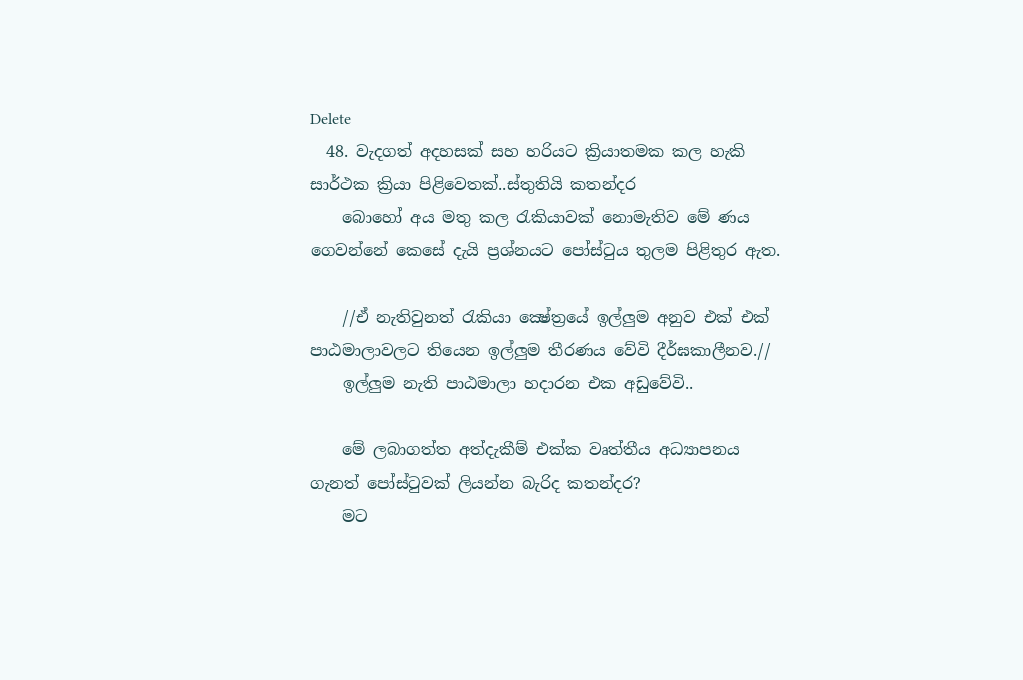Delete
  48. වැදගත් අදහසක් සහ හරියට ක්‍රියාතමක කල හැකි සාර්ථක ක්‍රියා පිළිවෙතක්..ස්තුතියි කතන්දර
    බොහෝ අය මතු කල රැකියාවක් නොමැතිව මේ ණය ගෙවන්නේ කෙසේ දැයි ප්‍රශ්නයට පෝස්ටුය තුලම පිළිතුර ඇත.

    //ඒ නැතිවුනත් රැකියා ක්‍ෂේත්‍රයේ ඉල්ලුම අනුව එක් එක් පාඨමාලාවලට තියෙන ඉල්ලුම තීරණය වේවි දීර්ඝකාලීනව.//
    ඉල්ලුම නැති පාඨමාලා හදාරන එක අඩුවේවි..

    මේ ලබාගත්ත අත්දැකීම් එක්ක වෘත්තීය අධ්‍යාපනය ගැනත් පෝස්ටුවක් ලියන්න බැරිද කතන්දර?
    මට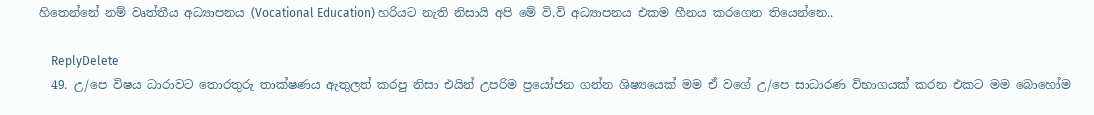හිතෙන්නේ නම් වෘත්තීය අධ්‍යාපනය (Vocational Education) හරියට නැති නිසායි අපි මේ වි.වි අධ්‍යාපනය එකම හීනය කරගෙන තියෙන්නෙ..

    ReplyDelete
  49. උ/පෙ විෂය ධාරාවට තොරතුරු තාක්ෂණය ඇතුලත් කරපු නිසා එයින් උපරිම ප්‍රයෝජන ගන්න ශිෂ්‍යයෙක් මම ඒ වගේ උ/පෙ සාධාරණ විභාගයක් කරන එකට මම බොහෝම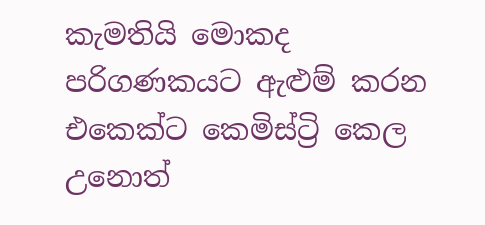කැමතියි මොකද පරිගණකයට ඇළුම් කරන එකෙක්ට කෙමිස්ට්‍රි කෙල උනොත්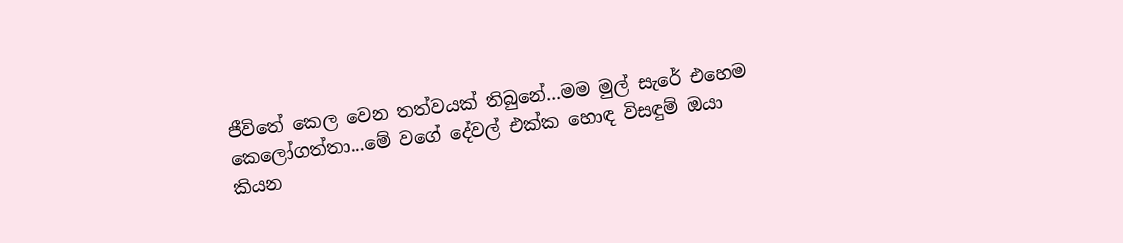ජීවිතේ කෙල වෙන තත්වයක් තිබුනේ...මම මුල් සැරේ එහෙම කෙලෝගත්තා...මේ වගේ දේවල් එක්ක හොඳ විසඳුම් ඔයා කියන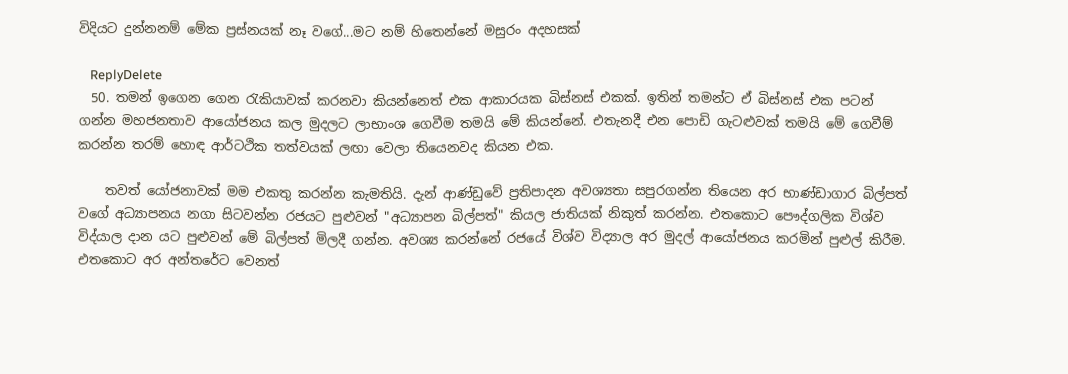විදියට දුන්නනම් මේක ප්‍රස්නයක් නෑ වගේ...මට නම් හිතෙන්නේ මසුරං අදහසක්

    ReplyDelete
  50. තමන් ඉගෙන ගෙන රැකියාවක් කරනවා කියන්නෙත් එක ආකාරයක බිස්නස් එකක්. ඉතින් තමන්ට ඒ බිස්නස් එක පටන් ගන්න මහජනතාව ආයෝජනය කල මුදලට ලාභාංශ ගෙවීම තමයි මේ කියන්නේ. එතැනදී එන පොඩි ගැටළුවක් තමයි මේ ගෙවීම් කරන්න තරම් හොඳ ආර්ටථික තත්වයක් ලඟා වෙලා තියෙනවද කියන එක.

    තවත් යෝජනාවක් මම එකතු කරන්න කැමතියි. දැන් ආණ්ඩුවේ ප්‍රතිපාදන අවශ්‍යතා සපුරගන්න තියෙන අර භාණ්ඩාගාර බිල්පත් වගේ අධ්‍යාපනය නගා සිටවන්න රජයට පුළුවන් "අධ්‍යාපන බිල්පත්" කියල ජාතියක් නිකුත් කරන්න. එතකොට පෞද්ගලික විශ්ව විද්යාල දාන යට පුළුවන් මේ බිල්පත් මිලදී ගන්න. අවශ්‍ය කරන්නේ රජයේ විශ්ව විද්‍යාල අර මුදල් ආයෝජනය කරමින් පුළුල් කිරීම. එතකොට අර අන්තරේට වෙනත්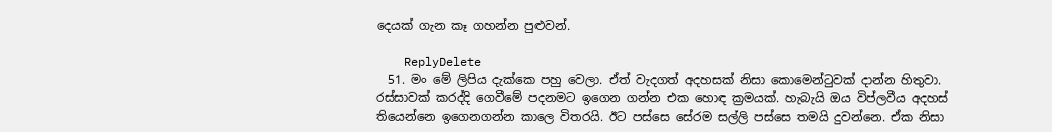දෙයක් ගැන කෑ ගහන්න පුළුවන්.

    ReplyDelete
  51. මං මේ ලිපිය දැක්කෙ පහු වෙලා. ඒත් වැදගත් අදහසක් නිසා කොමෙන්ටුවක් දාන්න හිතුවා. රස්සාවක් කරද්දි ගෙවීමේ පදනමට ඉගෙන ගන්න එක හොඳ ක්‍රමයක්. හැබැයි ඔය විප්ලවීය අදහස් තියෙන්නෙ ඉගෙනගන්න කාලෙ විතරයි. ඊට පස්සෙ සේරම සල්ලි පස්සෙ තමයි දුවන්නෙ. ඒක නිසා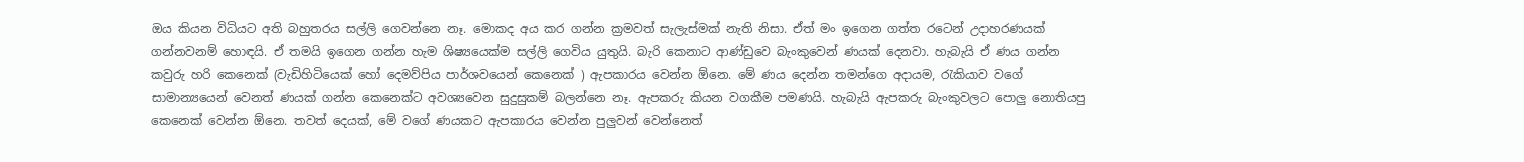ඔය කියන විධියට අති බහුතරය සල්ලි ගෙවන්නෙ නෑ. මොකද අය කර ගන්න ක්‍රමවත් සැලැස්මක් නැති නිසා. ඒත් මං ඉගෙන ගත්ත රටෙන් උදාහරණයක් ගන්නවනම් හොඳයි. ඒ තමයි ඉගෙන ගන්න හැම ශිෂ්‍යයෙක්ම සල්ලි ගෙවිය යුතුයි. බැරි කෙනාට ආණ්ඩුවෙ බැංකුවෙන් ණයක් දෙනවා. හැබැයි ඒ ණය ගන්න කවුරු හරි කෙනෙක් (වැඩිහිටියෙක් හෝ දෙමව්පිය පාර්ශවයෙන් කෙනෙක් ) ඇපකාරය වෙන්න ඕනෙ. මේ ණය දෙන්න තමන්ගෙ අදායම, රැකියාව වගේ සාමාන්‍යයෙන් වෙනත් ණයක් ගන්න කෙනෙක්ට අවශ්‍යවෙන සුදුසුකම් බලන්නෙ නෑ. ඇපකරු කියන වගකීම පමණයි. හැබැයි ඇපකරු බැංකුවලට පොලු නොතියපු කෙනෙක් වෙන්න ඕනෙ. තවත් දෙයක්, මේ වගේ ණයකට ඇපකාරය වෙන්න පුලුවන් වෙන්නෙත්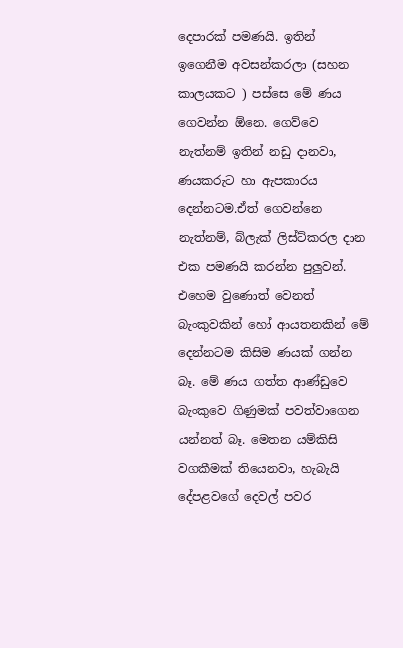දෙපාරක් පමණයි. ඉතින් ඉගෙනීම අවසන්කරලා (සහන කාලයකට ) පස්සෙ මේ ණය ගෙවන්න ඕනෙ. ගෙව්වෙ නැත්නම් ඉතින් නඩු දානවා, ණයකරුට හා ඇපකාරය දෙන්නටම.ඒත් ගෙවන්නෙ නැත්නම්, බ්ලැක් ලිස්ට්කරල දාන එක පමණයි කරන්න පුලුවන්. එහෙම වුණොත් වෙනත් බැංකුවකින් හෝ ආයතනකින් මේ දෙන්නටම කිසිම ණයක් ගන්න බෑ. මේ ණය ගත්ත ආණ්ඩුවෙ බැංකුවෙ ගිණුමක් පවත්වාගෙන යන්නත් බෑ. මෙතන යම්කිසි වගකීමක් තියෙනවා, හැබැයි දේපළවගේ දෙවල් පවර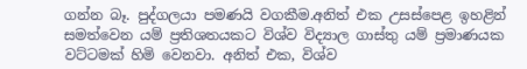ගන්න බෑ. පුද්ගලයා පමණයි වගකීම.අනිත් එක උසස්පෙළ ඉහළින් සමත්වෙන යම් ප්‍රතිශතයකට විශ්ව විද්‍යාල ගාස්තු යම් ප්‍රමාණයක වට්ටමක් හිමි වෙනවා. අනිත් එක, විශ්ව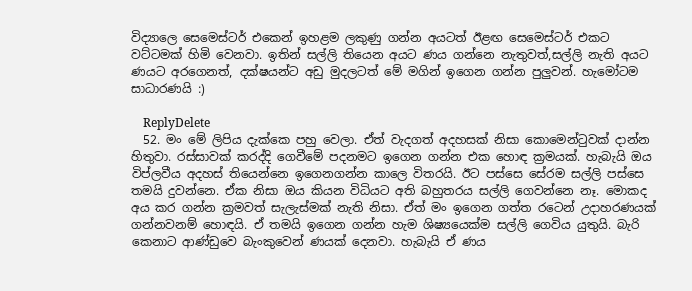විද්‍යාලෙ සෙමෙස්ටර් එකෙන් ඉහළම ලකුණු ගන්න අයටත් ඊළඟ සෙමෙස්ටර් එකට වට්ටමක් හිමි වෙනවා. ඉතින් සල්ලි තියෙන අයට ණය ගන්නෙ නැතුවත්,සල්ලි නැති අයට ණයට අරගෙනත්, දක්ෂයන්ට අඩු මුදලටත් මේ මගින් ඉගෙන ගන්න පුලුවන්. හැමෝටම සාධාරණයි :)

    ReplyDelete
  52. මං මේ ලිපිය දැක්කෙ පහු වෙලා. ඒත් වැදගත් අදහසක් නිසා කොමෙන්ටුවක් දාන්න හිතුවා. රස්සාවක් කරද්දි ගෙවීමේ පදනමට ඉගෙන ගන්න එක හොඳ ක්‍රමයක්. හැබැයි ඔය විප්ලවීය අදහස් තියෙන්නෙ ඉගෙනගන්න කාලෙ විතරයි. ඊට පස්සෙ සේරම සල්ලි පස්සෙ තමයි දුවන්නෙ. ඒක නිසා ඔය කියන විධියට අති බහුතරය සල්ලි ගෙවන්නෙ නෑ. මොකද අය කර ගන්න ක්‍රමවත් සැලැස්මක් නැති නිසා. ඒත් මං ඉගෙන ගත්ත රටෙන් උදාහරණයක් ගන්නවනම් හොඳයි. ඒ තමයි ඉගෙන ගන්න හැම ශිෂ්‍යයෙක්ම සල්ලි ගෙවිය යුතුයි. බැරි කෙනාට ආණ්ඩුවෙ බැංකුවෙන් ණයක් දෙනවා. හැබැයි ඒ ණය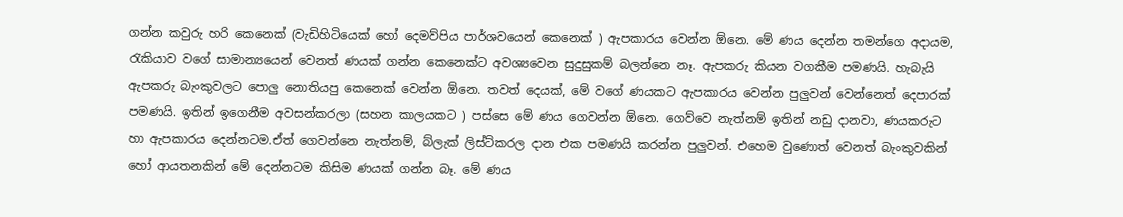ගන්න කවුරු හරි කෙනෙක් (වැඩිහිටියෙක් හෝ දෙමව්පිය පාර්ශවයෙන් කෙනෙක් ) ඇපකාරය වෙන්න ඕනෙ. මේ ණය දෙන්න තමන්ගෙ අදායම, රැකියාව වගේ සාමාන්‍යයෙන් වෙනත් ණයක් ගන්න කෙනෙක්ට අවශ්‍යවෙන සුදුසුකම් බලන්නෙ නෑ. ඇපකරු කියන වගකීම පමණයි. හැබැයි ඇපකරු බැංකුවලට පොලු නොතියපු කෙනෙක් වෙන්න ඕනෙ. තවත් දෙයක්, මේ වගේ ණයකට ඇපකාරය වෙන්න පුලුවන් වෙන්නෙත් දෙපාරක් පමණයි. ඉතින් ඉගෙනීම අවසන්කරලා (සහන කාලයකට ) පස්සෙ මේ ණය ගෙවන්න ඕනෙ. ගෙව්වෙ නැත්නම් ඉතින් නඩු දානවා, ණයකරුට හා ඇපකාරය දෙන්නටම.ඒත් ගෙවන්නෙ නැත්නම්, බ්ලැක් ලිස්ට්කරල දාන එක පමණයි කරන්න පුලුවන්. එහෙම වුණොත් වෙනත් බැංකුවකින් හෝ ආයතනකින් මේ දෙන්නටම කිසිම ණයක් ගන්න බෑ. මේ ණය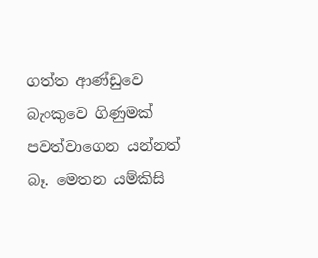ගත්ත ආණ්ඩුවෙ බැංකුවෙ ගිණුමක් පවත්වාගෙන යන්නත් බෑ. මෙතන යම්කිසි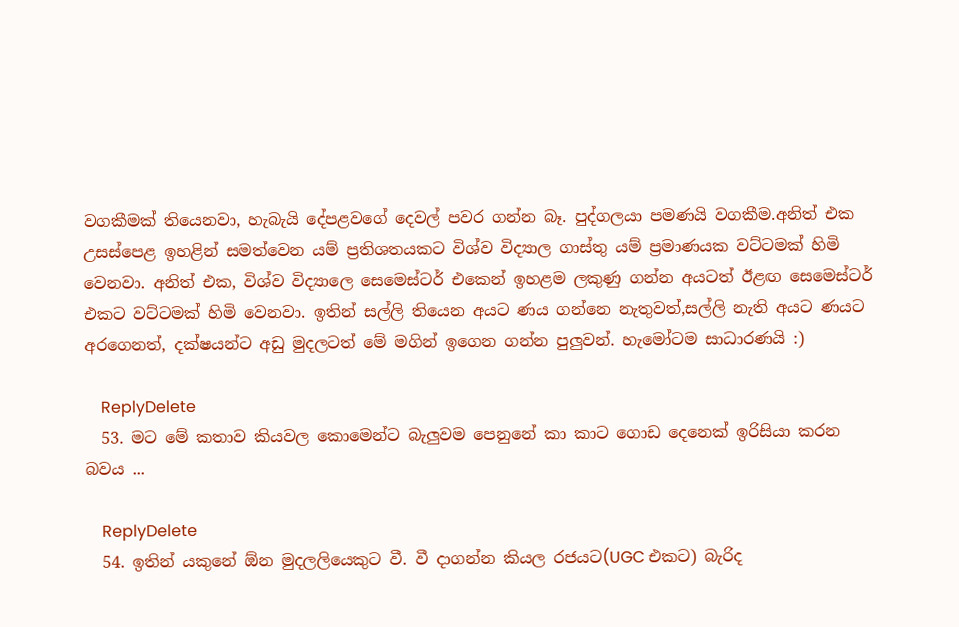වගකීමක් තියෙනවා, හැබැයි දේපළවගේ දෙවල් පවර ගන්න බෑ. පුද්ගලයා පමණයි වගකීම.අනිත් එක උසස්පෙළ ඉහළින් සමත්වෙන යම් ප්‍රතිශතයකට විශ්ව විද්‍යාල ගාස්තු යම් ප්‍රමාණයක වට්ටමක් හිමි වෙනවා. අනිත් එක, විශ්ව විද්‍යාලෙ සෙමෙස්ටර් එකෙන් ඉහළම ලකුණු ගන්න අයටත් ඊළඟ සෙමෙස්ටර් එකට වට්ටමක් හිමි වෙනවා. ඉතින් සල්ලි තියෙන අයට ණය ගන්නෙ නැතුවත්,සල්ලි නැති අයට ණයට අරගෙනත්, දක්ෂයන්ට අඩු මුදලටත් මේ මගින් ඉගෙන ගන්න පුලුවන්. හැමෝටම සාධාරණයි :)

    ReplyDelete
  53. මට මේ කතාව කියවල කොමෙන්ට බැලුවම පෙනුනේ කා කාට ගොඩ දෙනෙක් ඉරිසියා කරන බවය ...

    ReplyDelete
  54. ඉතින් යකුනේ ඕන මුදලලියෙකුට වී. වී දාගන්න කියල රජයට(UGC එකට) බැරිද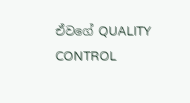ඒවගේ QUALITY CONTROL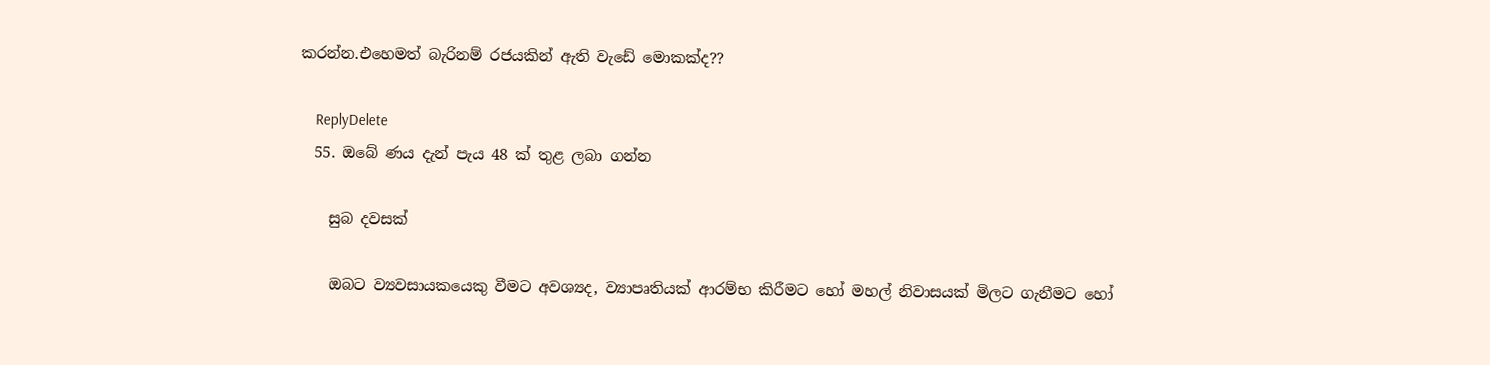කරන්න.එහෙමත් බැරිනම් රජයකින් ඇති වැඩේ මොකක්ද??

    ReplyDelete
  55. ඔබේ ණය දැන් පැය 48 ක් තුළ ලබා ගන්න

    සුබ දවසක්

    ඔබට ව්‍යවසායකයෙකු වීමට අවශ්‍යද, ව්‍යාපෘතියක් ආරම්භ කිරීමට හෝ මහල් නිවාසයක් මිලට ගැනීමට හෝ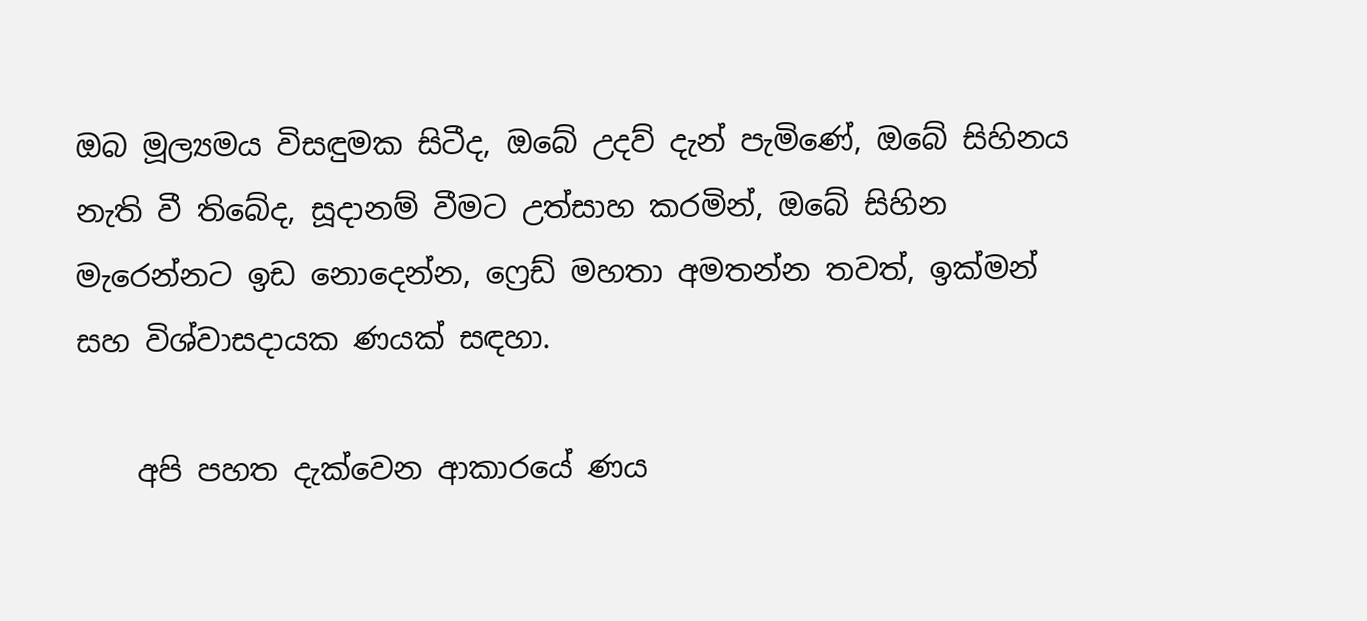ඔබ මූල්‍යමය විසඳුමක සිටීද, ඔබේ උදව් දැන් පැමිණේ, ඔබේ සිහිනය නැති වී තිබේද, සූදානම් වීමට උත්සාහ කරමින්, ඔබේ සිහින මැරෙන්නට ඉඩ නොදෙන්න, ෆ්‍රෙඩ් මහතා අමතන්න තවත්, ඉක්මන් සහ විශ්වාසදායක ණයක් සඳහා.

    අපි පහත දැක්වෙන ආකාරයේ ණය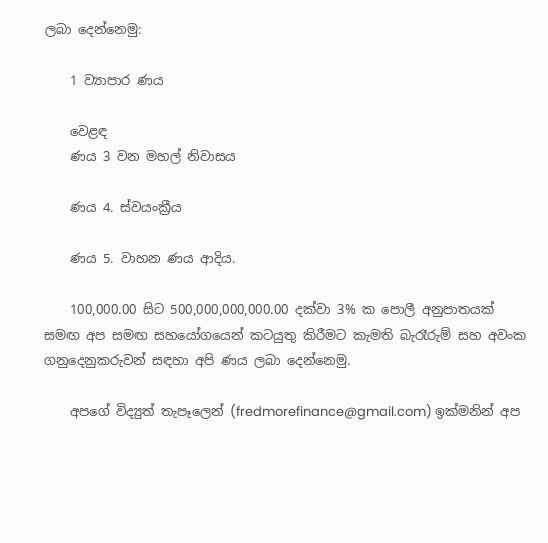ලබා දෙන්නෙමු:

    1 ව්‍යාපාර ණය

    වෙළඳ
    ණය 3 වන මහල් නිවාසය

    ණය 4. ස්වයංක්‍රීය

    ණය 5. වාහන ණය ආදිය.

    100,000.00 සිට 500,000,000,000.00 දක්වා 3% ක පොලී අනුපාතයක් සමඟ අප සමඟ සහයෝගයෙන් කටයුතු කිරීමට කැමති බැරෑරුම් සහ අවංක ගනුදෙනුකරුවන් සඳහා අපි ණය ලබා දෙන්නෙමු.

    අපගේ විද්‍යුත් තැපෑලෙන් (fredmorefinance@gmail.com) ඉක්මනින් අප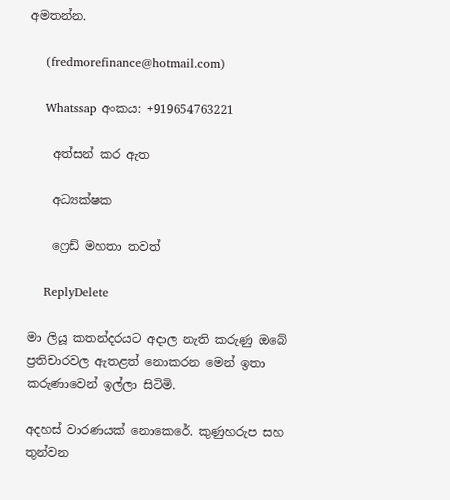අමතන්න.

    (fredmorefinance@hotmail.com)

    Whatssap අංකය: +919654763221

    අත්සන් කර ඇත

    අධ්‍යක්ෂක

    ෆ්‍රෙඩ් මහතා තවත්

    ReplyDelete

මා ලියූ කතන්දරයට අදාල නැති කරුණු ඔබේ ප්‍රතිචාරවල ඇතළත් නොකරන මෙන් ඉතා කරුණාවෙන් ඉල්ලා සිටිමි.

අදහස් වාරණයක් නොකෙරේ. කුණුහරුප සහ තුන්වන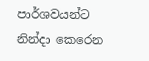පාර්ශවයන්ට නින්දා කෙරෙන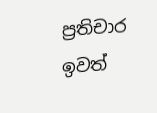ප්‍රතිචාර ඉවත්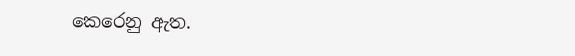කෙරෙනු ඇත.